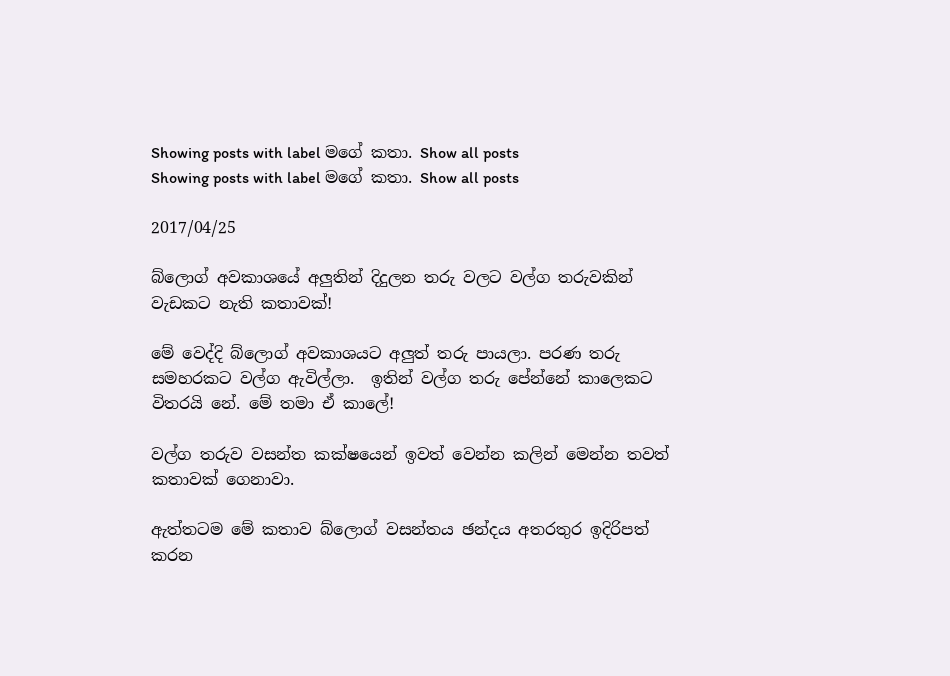Showing posts with label මගේ කතා. Show all posts
Showing posts with label මගේ කතා. Show all posts

2017/04/25

බ්ලොග් අවකාශයේ අලුතින් දිදුලන තරු වලට වල්ග තරුවකින් වැඩකට නැති කතාවක්!

මේ වෙද්දි බ්ලොග් අවකාශයට අලුත් තරු පායලා. පරණ තරු සමහරකට වල්ග ඇවිල්ලා.  ඉතින් වල්ග තරු පේන්නේ කාලෙකට විතරයි නේ. මේ තමා ඒ කාලේ!

වල්ග තරුව වසන්ත කක්ෂයෙන් ඉවත් වෙන්න කලින් මෙන්න තවත් කතාවක් ගෙනාවා.

ඇත්තටම මේ කතාව බ්ලොග් වසන්තය ඡන්දය අතරතුර ඉදිරිපත් කරන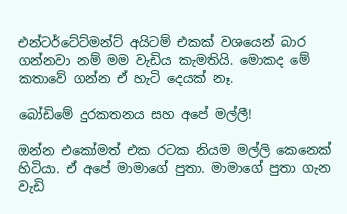එන්ටර්ටේට්මන්ට් අයිටම් එකක් වශයෙන් බාර ගන්නවා නම් මම වැඩිය කැමතියි. මොකද මේ කතාවේ ගන්න ඒ හැටි දෙයක් නෑ.

බෝඩිමේ දුරකතනය සහ අපේ මල්ලී!

ඔන්න එකෝමත් එක රටක නියම මල්ලි කෙනෙක් හිටියා. ඒ අපේ මාමාගේ පුතා. මාමාගේ පුතා ගැන වැඩි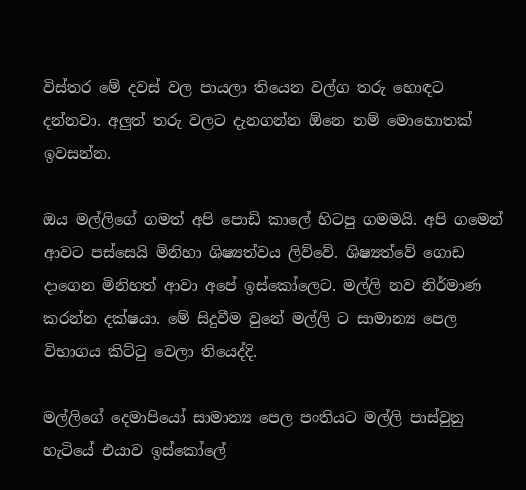විස්තර මේ දවස් වල පායලා තියෙන වල්ග තරු හොඳට දන්නවා. අලුත් තරු වලට දැනගන්න ඕනෙ නම් මොහොතක් ඉවසන්න.

ඔය මල්ලිගේ ගමත් අපි පොඩි කාලේ හිටපු ගමමයි. අපි ගමෙන් ආවට පස්සෙයි මිනිහා ශිෂ්‍යත්වය ලිව්වේ. ශිෂ්‍යත්වේ ගොඩ දාගෙන මිනිහත් ආවා අපේ ඉස්කෝලෙට. මල්ලි නව නිර්මාණ කරන්න දක්ෂයා. මේ සිදුවීම වුනේ මල්ලි ට සාමාන්‍ය පෙල විභාගය කිට්ටු වෙලා තියෙද්දි.

මල්ලිගේ දෙමාපියෝ සාමාන්‍ය පෙල පංතියට මල්ලි පාස්වුනු හැටියේ එයාව ඉස්කෝලේ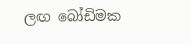ලඟ බෝඩිමක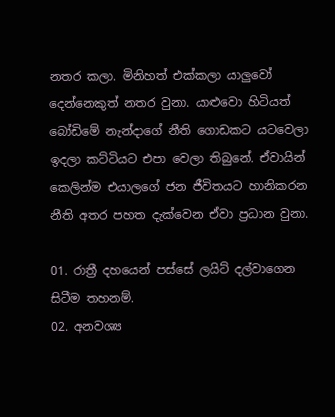නතර කලා. මිනිහත් එක්කලා යාලුවෝ දෙන්නෙකුත් නතර වුනා. යාළුවො හිටියත් බෝඩිමේ නැන්දාගේ නීති ගොඩකට යටවෙලා ඉදලා කට්ටියට එපා වෙලා තිබුනේ. ඒවායින් කෙලින්ම එයාලගේ ජන ජීවිතයට හානිකරන නීති අතර පහත දැක්වෙන ඒවා ප්‍රධාන වුනා.

01. රාත්‍රී දහයෙන් පස්සේ ලයිට් දල්වාගෙන සිටීම තහනම්.
02. අනවශ්‍ය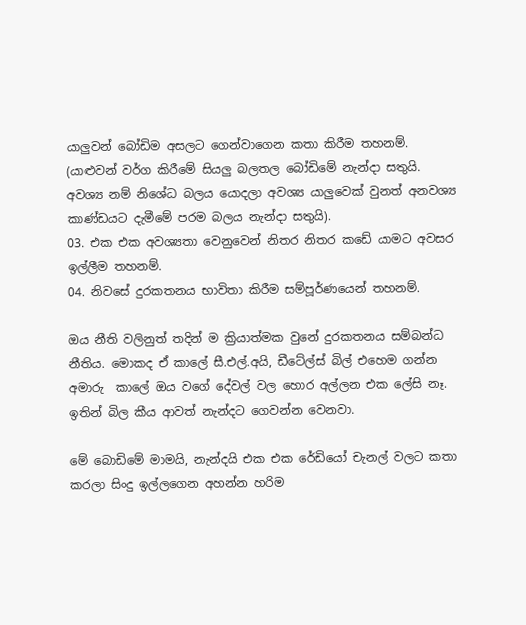යාලුවන් බෝඩිම අසලට ගෙන්වාගෙන කතා කිරීම තහනම්. (යාළුවන් වර්ග කිරීමේ සියලු බලතල බෝඩිමේ නැන්දා සතුයි. අවශ්‍ය නම් නිශේධ බලය යොදලා අවශ්‍ය යාලුවෙක් වුනත් අනවශ්‍ය කාණ්ඩයට දැමීමේ පරම බලය නැන්දා සතුයි).
03. එක එක අවශ්‍යතා වෙනුවෙන් නිතර නිතර කඩේ යාමට අවසර ඉල්ලීම තහනම්.
04. නිවසේ දුරකතනය භාවිතා කිරීම සම්පූර්ණයෙන් තහනම්.

ඔය නීති වලිනුත් තදින් ම ක්‍රියාත්මක වුනේ දුරකතනය සම්බන්ධ නීතිය. මොකද ඒ කාලේ සී.එල්.අයි, ඩීටේල්ස් බිල් එහෙම ගන්න අමාරු  කාලේ ඔය වගේ දේවල් වල හොර අල්ලන එක ලේසි නෑ. ඉතින් බිල කීය ආවත් නැන්දට ගෙවන්න වෙනවා.

මේ බොඩිමේ මාමයි, නැන්දයි එක එක රේඩියෝ චැනල් වලට කතා කරලා සිංදු ඉල්ලගෙන අහන්න හරිම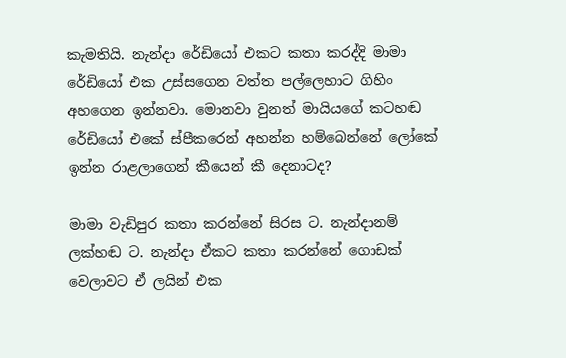කැමතියි. නැන්දා රේඩියෝ එකට කතා කරද්දි මාමා රේඩියෝ එක උස්සගෙන වත්ත පල්ලෙහාට ගිහිං අහගෙන ඉන්නවා. මොනවා වුනත් මායියගේ කටහඬ රේඩියෝ එකේ ස්පීකරෙන් අහන්න හම්බෙන්නේ ලෝකේ ඉන්න රාළලාගෙන් කීයෙන් කී දෙනාටද?

මාමා වැඩිපුර කතා කරන්නේ සිරස ට. නැන්දානම් ලක්හඬ ට. නැන්දා ඒකට කතා කරන්නේ ගොඩක් වෙලාවට ඒ ලයින් එක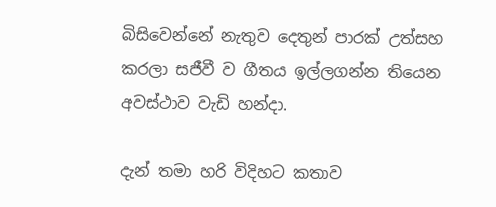බිසිවෙන්නේ නැතුව දෙතුන් පාරක් උත්සහ කරලා සජීවී ව ගීතය ඉල්ලගන්න තියෙන අවස්ථාව වැඩි හන්දා.

දැන් තමා හරි විදිහට කතාව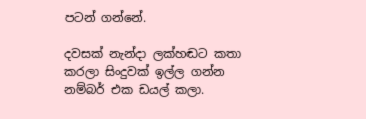පටන් ගන්නේ.

දවසක් නැන්දා ලක්හඬට කතා කරලා සිංදුවක් ඉල්ල ගන්න නම්බර් එක ඩයල් කලා.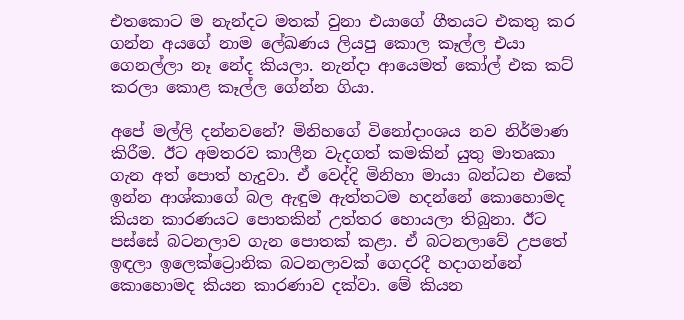එතකොට ම නැන්දට මතක් වුනා එයාගේ ගීතයට එකතු කර ගන්න අයගේ නාම ලේඛණය ලියපු කොල කෑල්ල එයා ගෙනල්ලා නෑ නේද කියලා. නැන්දා ආයෙමත් කෝල් එක කට් කරලා කොළ කෑල්ල ගේන්න ගියා.

අපේ මල්ලි දන්නවනේ? මිනිහගේ විනෝදාංශය නව නිර්මාණ කිරීම. ඊට අමතරව කාලීන වැදගත් කමකින් යුතු මාතෘකා ගැන අත් පොත් හැදුවා. ඒ වෙද්දි මිනිහා මායා බන්ධන එකේ ඉන්න ආශ්කාගේ බල ඇඳුම ඇත්තටම හදන්නේ කොහොමද කියන කාරණයට පොතකින් උත්තර හොයලා තිබුනා. ඊට පස්සේ බටනලාව ගැන පොතක් කළා. ඒ බටනලාවේ උපතේ ඉඳලා ඉලෙක්ට්‍රොනික බටනලාවක් ගෙදරදී හදාගන්නේ කොහොමද කියන කාරණාව දක්වා. මේ කියන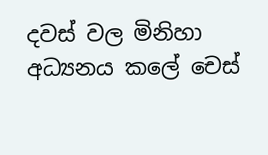දවස් වල මිනිහා අධ්‍යනය කලේ චෙස්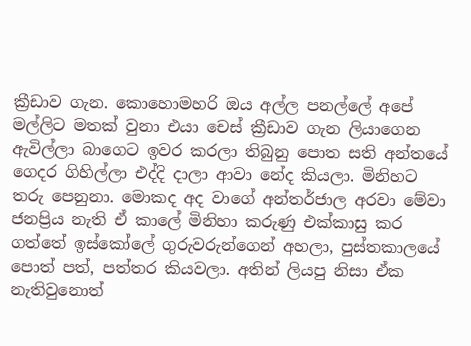ක්‍රීඩාව ගැන. කොහොමහරි ඔය අල්ල පනල්ලේ අපේ මල්ලිට මතක් වුනා එයා චෙස් ක්‍රීඩාව ගැන ලියාගෙන ඇවිල්ලා බාගෙට ඉවර කරලා තිබුනු පොත සති අන්තයේ ගෙදර ගිහිල්ලා එද්දි දාලා ආවා නේද කියලා. මිනිහට තරු පෙනුනා. මොකද අද වාගේ අන්තර්ජාල අරවා මේවා ජනප්‍රිය නැති ඒ කාලේ මිනිහා කරුණු එක්කාසු කර ගත්තේ ඉස්කෝලේ ගුරුවරුන්ගෙන් අහලා, පුස්තකාලයේ පොත් පත්, පත්තර කියවලා. අතින් ලියපු නිසා ඒක නැතිවුනොත්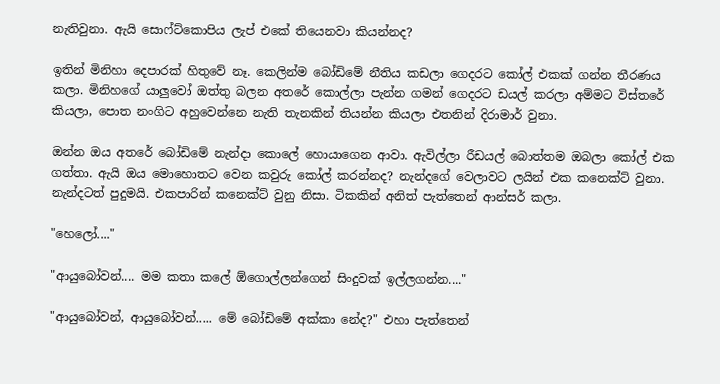නැතිවුනා. ඇයි සොෆ්ට්කොපිය ලැප් එකේ තියෙනවා කියන්නද?

ඉතින් මිනිහා දෙපාරක් හිතුවේ නෑ. කෙලින්ම බෝඩිමේ නීතිය කඩලා ගෙදරට කෝල් එකක් ගන්න තීරණය කලා. මිනිහගේ යාලුවෝ ඔත්තු බලන අතරේ කොල්ලා පැන්න ගමන් ගෙදරට ඩයල් කරලා අම්මට විස්තරේ කියලා, පොත නංගිට අහුවෙන්නෙ නැති තැනකින් තියන්න කියලා එතනින් දිරාමාර් වුනා.

ඔන්න ඔය අතරේ බෝඩිමේ නැන්දා කොලේ හොයාගෙන ආවා. ඇවිල්ලා රීඩයල් බොත්තම ඔබලා කෝල් එක ගත්තා. ඇයි ඔය මොහොතට වෙන කවුරු කෝල් කරන්නද? නැන්දගේ වෙලාවට ලයින් එක කනෙක්ට් වුනා. නැන්දටත් පුදුමයි. එකපාරින් කනෙක්ට් වුනු නිසා. ටිකකින් අනිත් පැත්තෙන් ආන්සර් කලා.

"හෙලෝ...."

"ආයුබෝවන්.... මම කතා කලේ ඕගොල්ලන්ගෙන් සිංදුවක් ඉල්ලගන්න...."

"ආයුබෝවන්, ආයුබෝවන්..... මේ බෝඩිමේ අක්කා නේද?" එහා පැත්තෙන්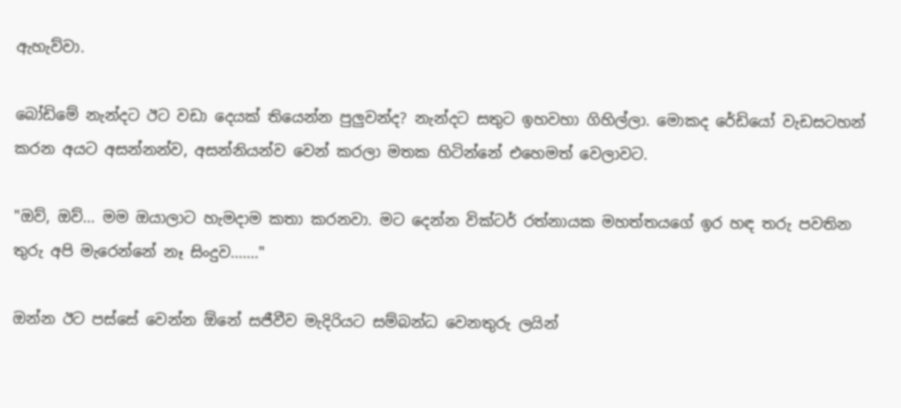ඇහැව්වා.

බෝඩිමේ නැන්දට ඊට වඩා දෙයක් තියෙන්න පුලුවන්ද? නැන්දට සතුට ඉහවහා ගිහිල්ලා. මොකද රේඩියෝ වැඩසටහන් කරන අයට අසන්නන්ව, අසන්නියන්ව වෙන් කරලා මතක හිටින්නේ එහෙමත් වෙලාවට.

"ඔව්, ඔව්... මම ඔයාලාට හැමදාම කතා කරනවා. මට දෙන්න වික්ටර් රත්නායක මහත්තයගේ ඉර හඳ තරු පවතින තුරු අපි මැරෙන්නේ නෑ සිංදුව......."

ඔන්න ඊට පස්සේ වෙන්න ඕනේ සජීවීව මැදිරියට සම්බන්ධ වෙනතුරු ලයින්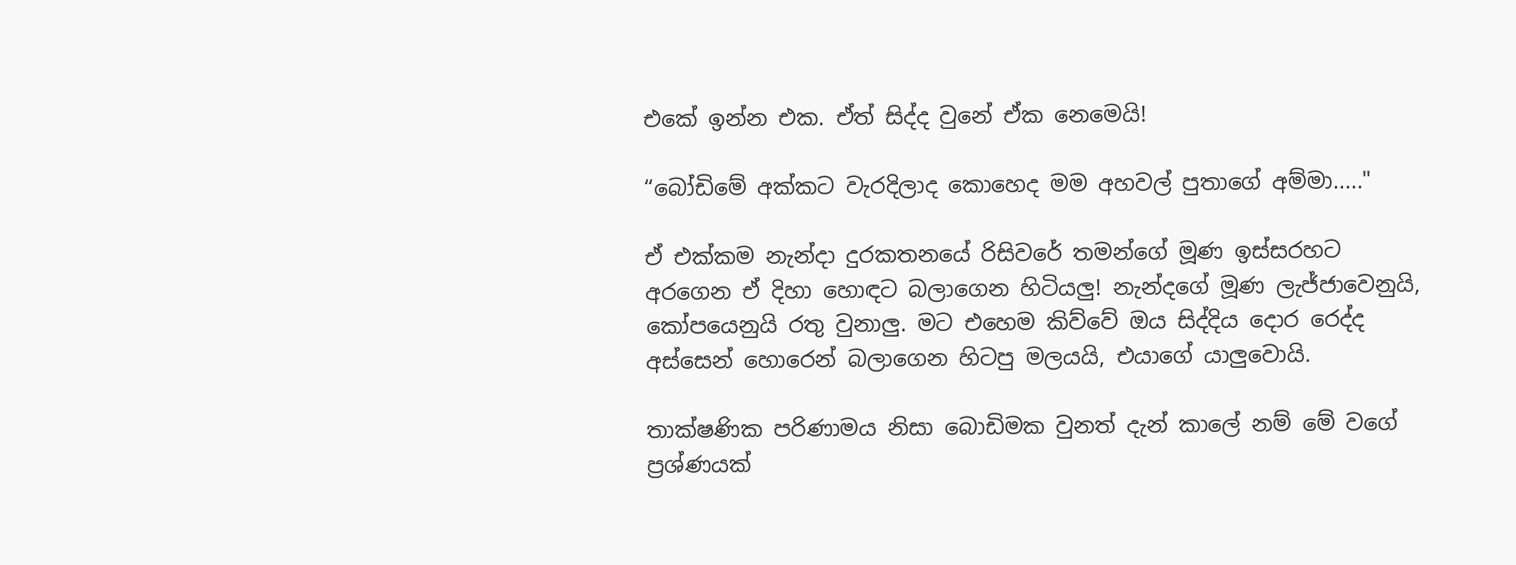එකේ ඉන්න එක. ඒත් සිද්ද වුනේ ඒක නෙමෙයි!

“බෝඩිමේ අක්කට වැරදිලාද කොහෙද මම අහවල් පුතාගේ අම්මා....."

ඒ එක්කම නැන්දා දුරකතනයේ රිසිවරේ තමන්ගේ මූණ ඉස්සරහට අරගෙන ඒ දිහා හොඳට බලාගෙන හිටියලු! නැන්දගේ මූණ ලැජ්ජාවෙනුයි, කෝපයෙනුයි රතු වුනාලු. මට එහෙම කිව්වේ ඔය සිද්දිය දොර රෙද්ද අස්සෙන් හොරෙන් බලාගෙන හිටපු මලයයි, එයාගේ යාලුවොයි.

තාක්ෂණික පරිණාමය නිසා බොඩිමක වුනත් දැන් කාලේ නම් මේ වගේ ප්‍රශ්ණයක්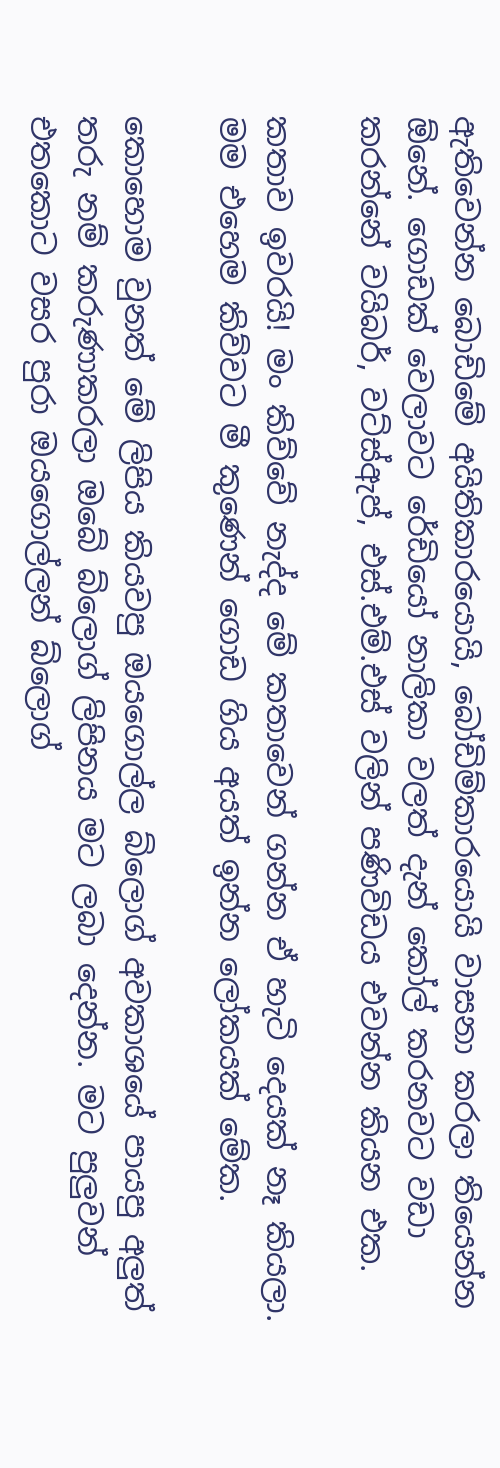ඇතිවෙන්න බොඩිමේ අයිතිකාරයොයි, බෝඩිම්කාරයොයි වාසනා කරලා තියෙන්න ඕනේ. ගොඩක් වෙලාවට රේඩියෝ නාලිකා වලත් දැන් කෝල් කරනවට වඩා කරන්නේ වයිබර්, වට්ස්ඇප්, එස්.එම්.එස් වලින් පණිවිඩය එවන්න කියන එක.

කතාව ඉවරයි! මං කිව්වේ නැද්ද මේ කතාවෙන් ගන්න ඒ හැටි දෙයක් නෑ කියලා. මම එහෙම කිව්වට මී කුණෙන් ගොඩ ගිය අයත් ඉන්න ලෝකයක් මේක.

කොහොම වුනත් මේ ලිපිය කියවපු ඔයගොල්ල බ්ලොග් අවකාශයේ පායපු අලුත් තරු නම් කරුණාකරලා ඔබේ බ්ලොග් ලිපිනය මට ලබා දෙන්න. මට පුලුවන් එතකොට වසර පුරා ඔයගොල්ලන් බ්ලොග්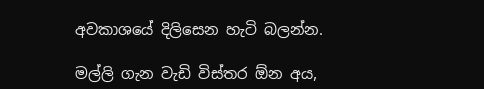අවකාශයේ දිලිසෙන හැටි බලන්න.

මල්ලි ගැන වැඩි විස්තර ඕන අය,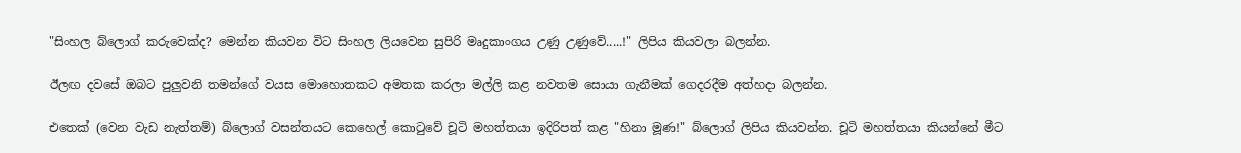"සිංහල බ්ලොග් කරුවෙක්ද? මෙන්න කියවන විට සිංහල ලියවෙන සුපිරි මෘදුකාංගය උණු උණුවේ.....!" ලිපිය කියවලා බලන්න.

ඊලඟ දවසේ ඔබට පුලුවනි තමන්ගේ වයස මොහොතකට අමතක කරලා මල්ලි කළ නවතම සොයා ගැනීමක් ගෙදරදීම අත්හදා බලන්න.

එතෙක් (වෙන වැඩ නැත්තම්) බ්ලොග් වසන්තයට කෙහෙල් කොටුවේ චූටි මහත්තයා ඉදිරිපත් කළ "හිනා මූණ!" බ්ලොග් ලිපිය කියවන්න. චූටි මහත්තයා කියන්නේ මීට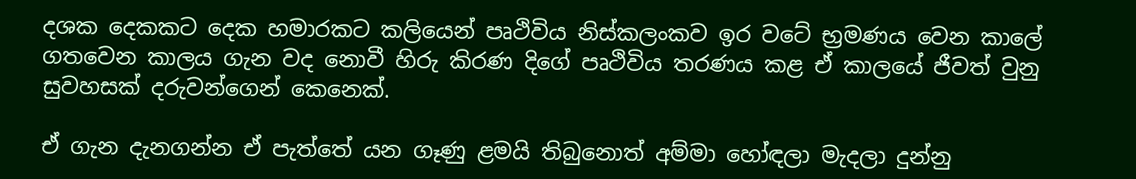දශක දෙකකට දෙක හමාරකට කලියෙන් පෘථිවිය නිස්කලංකව ඉර වටේ භ්‍රමණය වෙන කාලේ ගතවෙන කාලය ගැන වද නොවී හිරු කිරණ දිගේ පෘථිවිය තරණය කළ ඒ කාලයේ ජීවත් වුනු සුවහසක් දරුවන්ගෙන් කෙනෙක්.

ඒ ගැන දැනගන්න ඒ පැත්තේ යන ගෑණු ළමයි තිබුනොත් අම්මා හෝඳලා මැදලා දුන්නු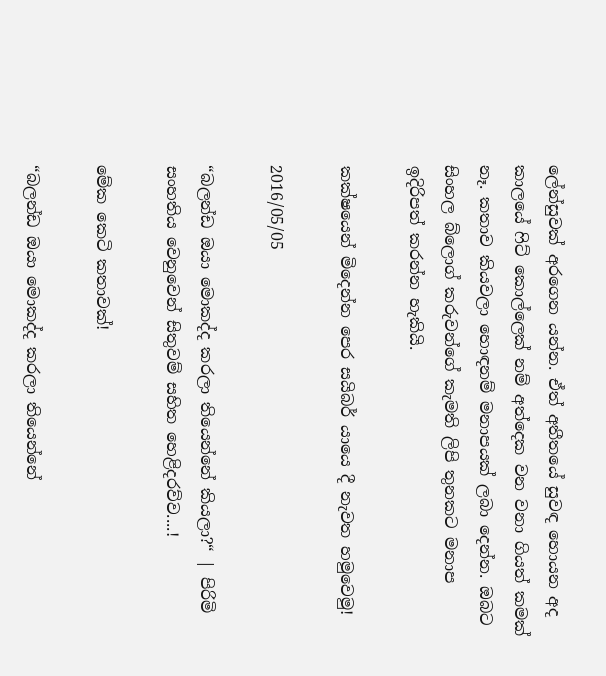ලේන්සුවක් අරගෙන යන්න. ඒත් අතීතයේ සුවඳ හොයන අද කාලයේ ෆිට් කොල්ලෙක් නම් අත්දෙක වන වනා ගියත් කමක් නෑ. කතාව කියවලා හොඳනම් මනාපයක් ලබා දෙන්න. ඔබට සිංහල බ්ලොග් කරුවන්ගේ කැමති ලිපි තුනකට මනාප ඉදිරිපත් කරන්න හැකියි.

කක්ෂයෙන් මිදෙන්න පෙර සයිබර් යායෙ දී නැවත හමුවෙමු!

2016/05/05

“බලන්ඩ ඔයා මොකද්ද කරලා තියෙන්නේ කියලා?“ | පිරිමි සංහතිය වෙනුවෙන් සිතුවම් සහිත හෙළිදරව්ව....!

මේක කෙටි කතාවක්!

“බලන්ඩ ඔයා මොකද්ද කරලා තියෙන්නේ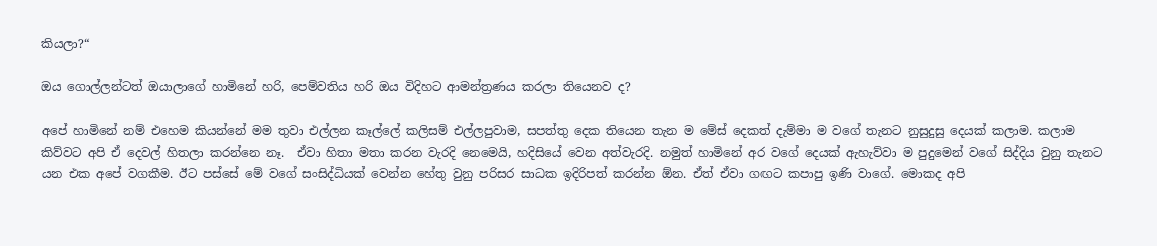කියලා?“

ඔය ගොල්ලන්ටත් ඔයාලාගේ හාමිනේ හරි, පෙම්වතිය හරි ඔය විදිහට ආමන්ත්‍රණය කරලා තියෙනව ද?

අපේ හාමිනේ නම් එහෙම කියන්නේ මම තුවා එල්ලන කෑල්ලේ කලිසම් එල්ලපුවාම, සපත්තු දෙක තියෙන තැන ම මේස් දෙකත් දැම්මා ම වගේ තැනට නුසුදුසු දෙයක් කලාම. කලාම කිව්වට අපි ඒ දෙවල් හිතලා කරන්නෙ නෑ.  ඒවා හිතා මතා කරන වැරදි නෙමෙයි, හදිසියේ වෙන අත්වැරදි. නමුත් හාමිනේ අර වගේ දෙයක් ඇහැව්වා ම පුදුමෙන් වගේ සිද්දිය වුනු තැනට යන එක අපේ වගකීම. ඊට පස්සේ මේ වගේ සංසිද්ධියක් වෙන්න හේතු වුනු පරිසර සාධක ඉදිරිපත් කරන්න ඕන. ඒත් ඒවා ගඟට කපාපු ඉණි වාගේ. මොකද අපි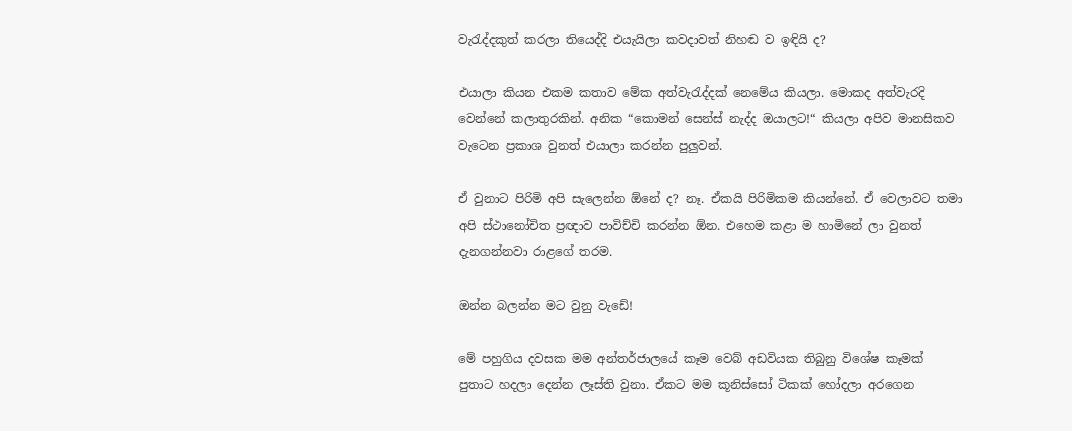වැරැද්දකුත් කරලා තියෙද්දි එයැයිලා කවදාවත් නිහඬ ව ඉඳියි ද?

එයාලා කියන එකම කතාව මේක අත්වැරැද්දක් නෙමේය කියලා. මොකද අත්වැරදි වෙන්නේ කලාතුරකින්. අනික “කොමන් සෙන්ස් නැද්ද ඔයාලට!“ කියලා අපිව මානසිකව වැටෙන ප්‍රකාශ වුනත් එයාලා කරන්න පුලුවන්.

ඒ වුනාට පිරිමි අපි සැලෙන්න ඕනේ ද? නෑ. ඒකයි පිරිමිකම කියන්නේ. ඒ වෙලාවට තමා  අපි ස්ථානෝචිත ප්‍රඥාව පාවිච්චි කරන්න ඕන. එහෙම කළා ම හාමිනේ ලා වුනත් දැනගන්නවා රාළගේ තරම.

ඔන්න බලන්න මට වුනු වැඩේ!

මේ පහුගිය දවසක මම අන්තර්ජාලයේ කෑම වෙබ් අඩවියක තිබුනු විශේෂ කෑමක් පුතාට හදලා දෙන්න ලෑස්ති වුනා. ඒකට මම කූනිස්සෝ ටිකක් හෝදලා අරගෙන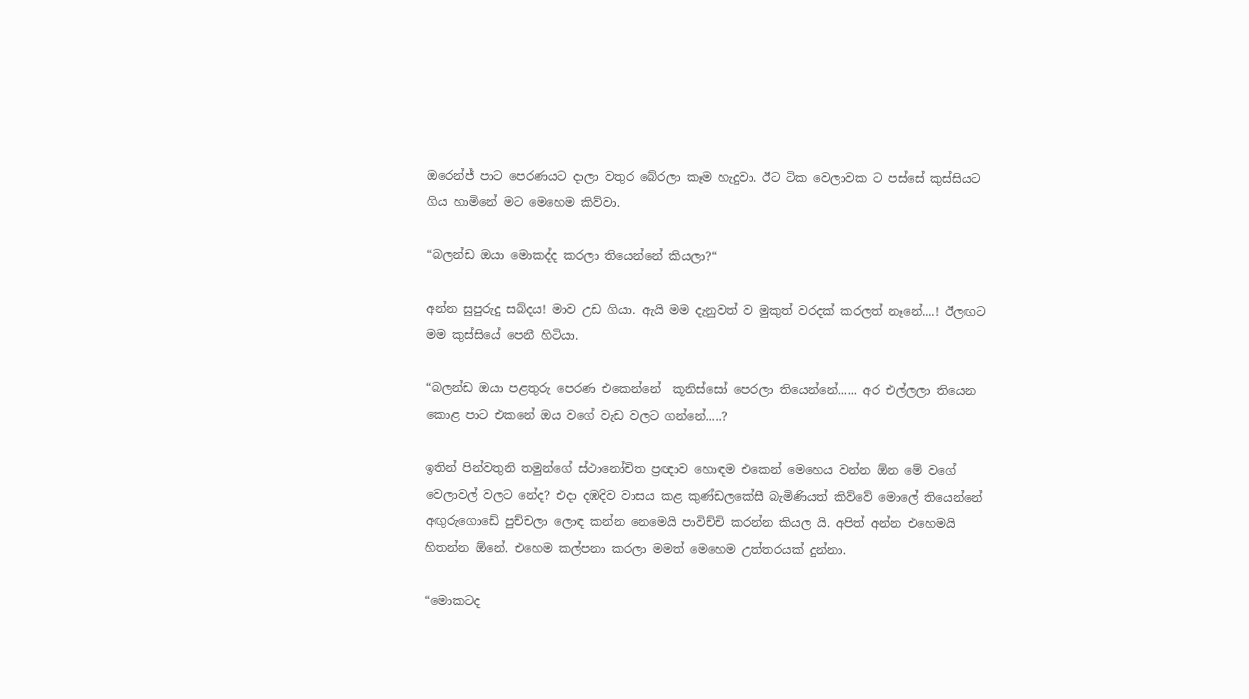ඔරෙන්ජ් පාට පෙරණයට දාලා වතුර බේරලා කෑම හැදුවා. ඊට ටික වෙලාවක ට පස්සේ කුස්සියට ගිය හාමිනේ මට මෙහෙම කිව්වා.

“බලන්ඩ ඔයා මොකද්ද කරලා තියෙන්නේ කියලා?“

අන්න සුපුරුදු සබ්දය! මාව උඩ ගියා. ඇයි මම දැනුවත් ව මුකුත් වරදක් කරලත් නෑනේ....! ඊලඟට මම කුස්සියේ පෙනී හිටියා.

“බලන්ඩ ඔයා පළතුරු පෙරණ එකෙන්නේ  කූනිස්සෝ පෙරලා තියෙන්නේ...... අර එල්ලලා තියෙන කොළ පාට එකනේ ඔය වගේ වැඩ වලට ගන්නේ.....?

ඉතින් පින්වතුනි තමුන්ගේ ස්ථානෝචිත ප්‍රඥාව හොඳම එකෙන් මෙහෙය වන්න ඕන මේ වගේ වෙලාවල් වලට නේද? එදා දඹදිව වාසය කළ කුණ්ඩලකේසී බැමිණියත් කිව්වේ මොලේ තියෙන්නේ අඟුරුගොඩේ පුච්චලා ලොඳ කන්න නෙමෙයි පාවිච්චි කරන්න කියල යි. අපිත් අන්න එහෙමයි හිතන්න ඕනේ. එහෙම කල්පනා කරලා මමත් මෙහෙම උත්තරයක් දුන්නා.

“මොකටද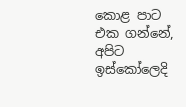කොළ පාට එක ගන්නේ, අපිට ඉස්කෝලෙදි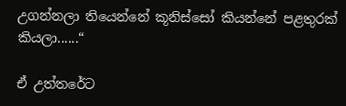උගන්නලා තියෙන්නේ කූනිස්සෝ කියන්නේ පළතුරක් කියලා......“

ඒ උත්තරේට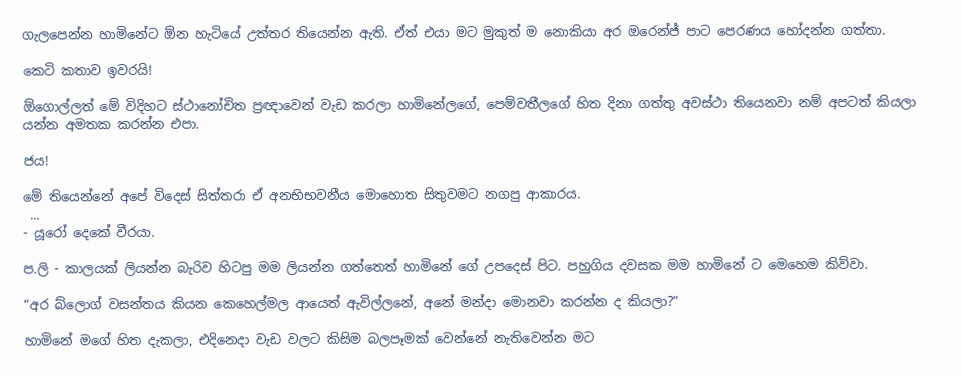ගැලපෙන්න හාමිනේට ඕන හැටියේ උත්තර තියෙන්න ඇති. ඒත් එයා මට මුකුත් ම නොකියා අර ඔරෙන්ජ් පාට පෙරණය හෝදන්න ගත්තා.

කෙටි කතාව ඉවරයි!

ඕගොල්ලත් මේ විදිහට ස්ථානෝචිත ප්‍රඥාවෙන් වැඩ කරලා හාමිනේලගේ, පෙම්වතීලගේ හිත දිනා ගත්තු අවස්ථා තියෙනවා නම් අපටත් කියලා යන්න අමතක කරන්න එපා.

ජය!

මේ තියෙන්නේ අපේ විදෙස් සිත්තරා ඒ අනභිභවනීය මොහොත සිතුවමට නගපු ආකාරය.
 ...
- යූරෝ දෙකේ වීරයා.

ප.ලි - කාලයක් ලියන්න බැරිව හිටපු මම ලියන්න ගත්තෙත් හාමිනේ ගේ උපදෙස් පිට. පහුගිය දවසක මම හාමිනේ ට මෙහෙම කිව්වා.

“අර බ්ලොග් වසන්තය කියන කෙහෙල්මල ආයෙත් ඇවිල්ලනේ, අනේ මන්දා මොනවා කරන්න ද කියලා?“

හාමිනේ මගේ හිත දැකලා, එදිනෙදා වැඩ වලට කිසිම බලපෑමක් වෙන්නේ නැතිවෙන්න මට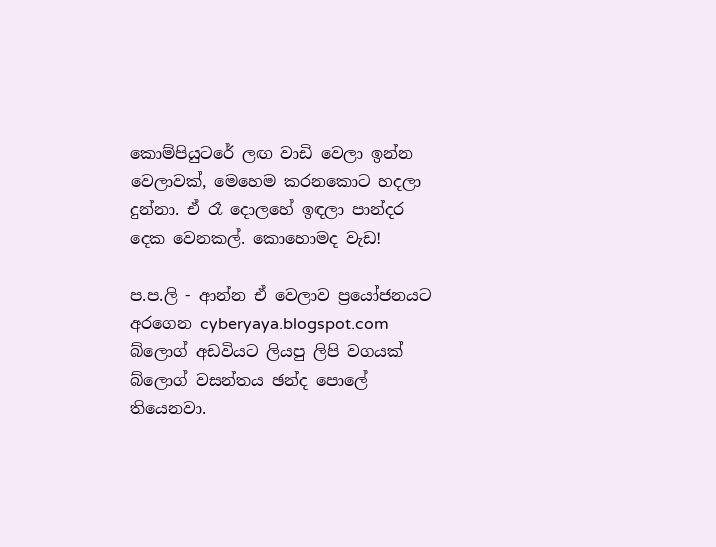කොම්පියුටරේ ලඟ වාඩි වෙලා ඉන්න වෙලාවක්, මෙහෙම කරනකොට හදලා දුන්නා. ඒ රෑ දොලහේ ඉඳලා පාන්දර දෙක වෙනකල්. කොහොමද වැඩ!

ප.ප.ලි - ආන්න ඒ වෙලාව ප්‍රයෝජනයට අරගෙන cyberyaya.blogspot.com බ්ලොග් අඩවියට ලියපු ලිපි වගයක් බ්ලොග් වසන්තය ඡන්ද පොලේ තියෙනවා.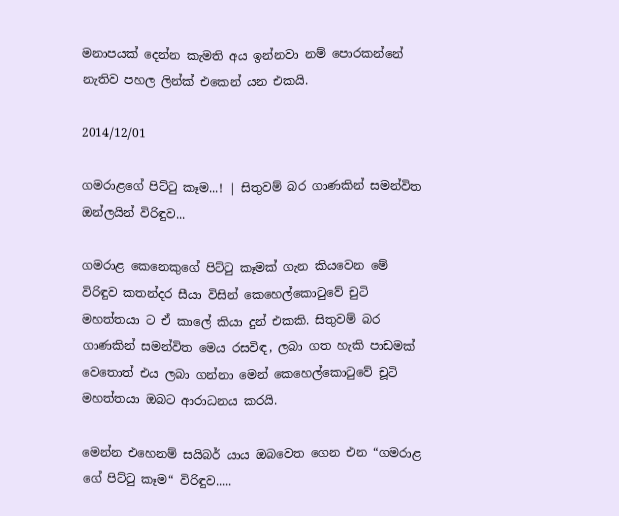මනාපයක් දෙන්න කැමති අය ඉන්නවා නම් පොරකන්නේ නැතිව පහල ලින්ක් එකෙන් යන එකයි.

2014/12/01

ගමරාළගේ පිට්ටු කෑම...! | සිතුවම් බර ගාණකින් සමන්විත ඔන්ලයින් විරිඳුව...

ගමරාළ කෙනෙකුගේ පිට්ටු කෑමක් ගැන කියවෙන මේ විරිඳුව කතන්දර සීයා විසින් කෙහෙල්කොටුවේ චුටි මහත්තයා ට ඒ කාලේ කියා දුන් එකකි. සිතුවම් බර ගාණකින් සමන්විත මෙය රසවිඳ, ලබා ගත හැකි පාඩමක් වෙතොත් එය ලබා ගන්නා මෙන් කෙහෙල්කොටුවේ චූටි මහත්තයා ඔබට ආරාධනය කරයි.

මෙන්න එහෙනම් සයිබර් යාය ඔබවෙත ගෙන එන “ගමරාළ ගේ පිට්ටු කෑම“ විරිඳුව.....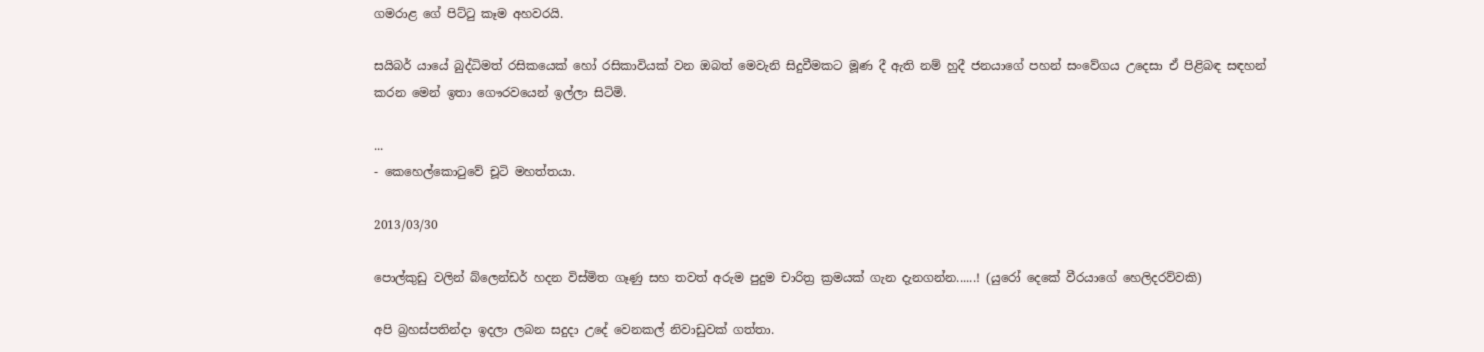ගමරාළ ගේ පිට්ටු කෑම අහවරයි.

සයිබර් යායේ බුද්ධිමත් රසිකයෙක් හෝ රසිකාවියක් වන ඔබත් මෙවැනි සිදුවීමකට මූණ දී ඇති නම් හුදී ජනයාගේ පහන් සංවේගය උදෙසා ඒ පිළිබඳ සඳහන් කරන මෙන් ඉතා ගෞරවයෙන් ඉල්ලා සිටිමි.

...
- කෙහෙල්කොටුවේ චූටි මහත්තයා.

2013/03/30

පොල්කුඩු වලින් බ්ලෙන්ඩර් හදන විස්මිත ගෑණු සහ තවත් අරුම පුදුම චාරිත්‍ර ක්‍රමයක් ගැන දැනගන්න......! (යුරෝ දෙකේ වීරයාගේ හෙලිදරව්වකි)

අපි බ්‍රහස්පතින්දා ඉදලා ලබන සදුදා උදේ වෙනකල් නිවාඩුවක් ගත්තා.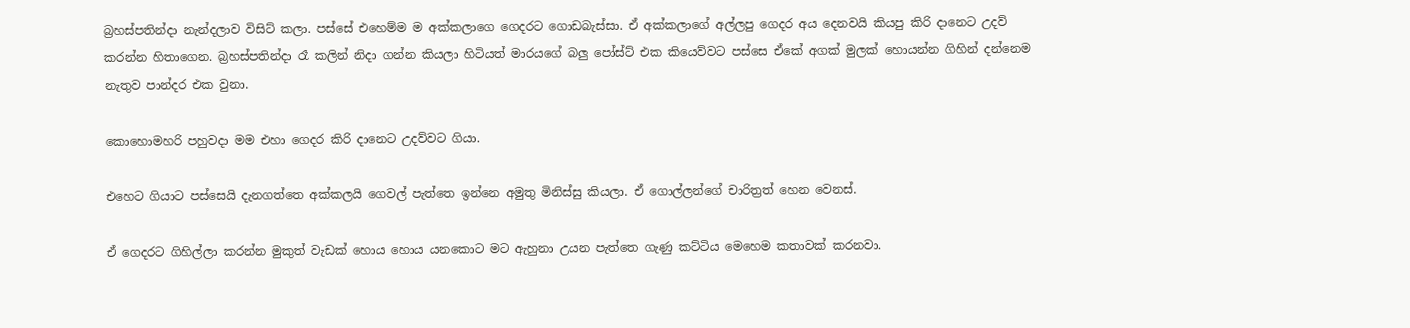බ්‍රහස්පතින්දා නැන්දලාව විසිට් කලා. පස්සේ එහෙම්ම ම අක්කලාගෙ ගෙදරට ගොඩබැස්සා. ඒ අක්කලාගේ අල්ලපු ගෙදර අය දෙනවයි කියපු කිරි දානෙට උදව් කරන්න හිතාගෙන. බ්‍රහස්පතින්දා රෑ කලින් නිදා ගන්න කියලා හිටියත් මාරයගේ බලු පෝස්ට් එක කියෙව්වට පස්සෙ ඒකේ අගක් මුලක් හොයන්න ගිහින් දන්නෙම නැතුව පාන්දර එක වුනා.

කොහොමහරි පහුවදා මම එහා ගෙදර කිරි දානෙට උදව්වට ගියා.

එහෙට ගියාට පස්සෙයි දැනගත්තෙ අක්කලයි ගෙවල් පැත්තෙ ඉන්නෙ අමුතු මිනිස්සු කියලා. ඒ ගොල්ලන්ගේ චාරිත්‍රත් හෙන වෙනස්.

ඒ ගෙදරට ගිහිල්ලා කරන්න මුකුත් වැඩක් හොය හොය යනකොට මට ඇහුනා උයන පැත්තෙ ගැණු කට්ටිය මෙහෙම කතාවක් කරනවා.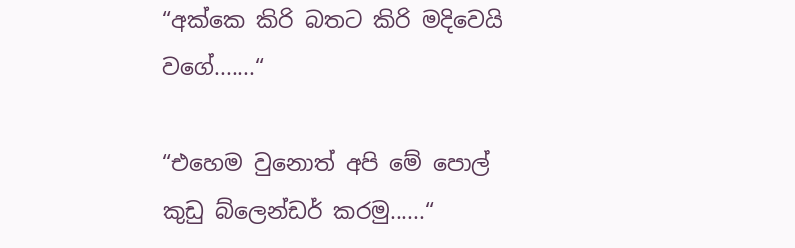“අක්කෙ කිරි බතට කිරි මදිවෙයි වගේ.......“

“එහෙම වුනොත් අපි මේ පොල් කුඩු බ්ලෙන්ඩර් කරමු......“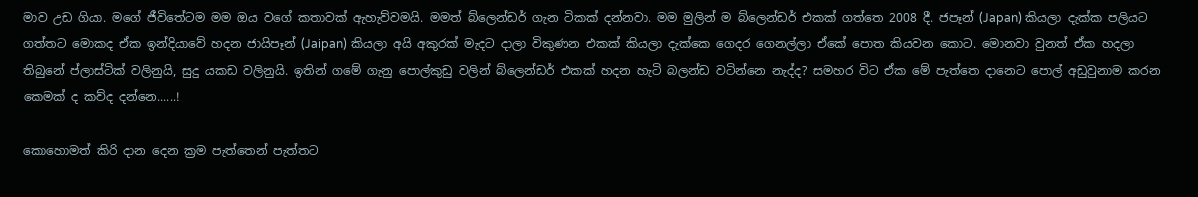මාව උඩ ගියා. මගේ ජීවිතේටම මම ඔය වගේ කතාවක් ඇහැව්වමයි. මමත් බ්ලෙන්ඩර් ගැන ටිකක් දන්නවා. මම මුලින් ම බ්ලෙන්ඩර් එකක් ගත්තෙ 2008 දී. ජපෑන් (Japan) කියලා දැක්ක පලියට ගත්තට මොකද ඒක ඉන්දියාවේ හදන ජායිපෑන් (Jaipan) කියලා අයි අකුරක් මැදට දාලා විකුණන එකක් කියලා දැක්කෙ ගෙදර ගෙනල්ලා ඒකේ පොත කියවන කොට. මොනවා වුනත් ඒක හදලා තිබුනේ ප්ලාස්ටික් වලිනුයි, සුදු යකඩ වලිනුයි. ඉතින් ගමේ ගැනු පොල්කුඩු වලින් බ්ලෙන්ඩර් එකක් හදන හැටි බලන්ඩ වටින්නෙ නැද්ද? සමහර විට ඒක මේ පැත්තෙ දානෙට පොල් අඩුවුනාම කරන කෙමක් ද කව්ද දන්නෙ......!

කොහොමත් කිරි දාන දෙන ක්‍රම පැත්තෙන් පැත්තට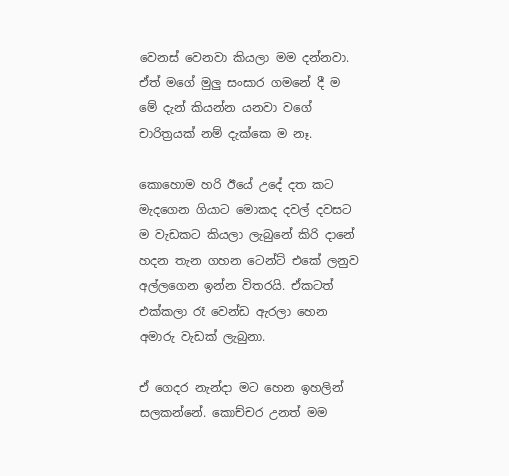වෙනස් වෙනවා කියලා මම දන්නවා. ඒත් මගේ මුලු සංසාර ගමනේ දී ම මේ දැන් කියන්න යනවා වගේ චාරිත්‍රයක් නම් දැක්කෙ ම නෑ.

කොහොම හරි ඊයේ උදේ දත කට මැදගෙන ගියාට මොකද දවල් දවසට ම වැඩකට කියලා ලැබුනේ කිරි දානේ හදන තැන ගහන ටෙන්ට් එකේ ලනුව අල්ලගෙන ඉන්න විතරයි. ඒකටත් එක්කලා රෑ වෙන්ඩ ඇරලා හෙන අමාරු වැඩක් ලැබුනා.

ඒ ගෙදර නැන්දා මට හෙන ඉහලින් සලකන්නේ. කොච්චර උනත් මම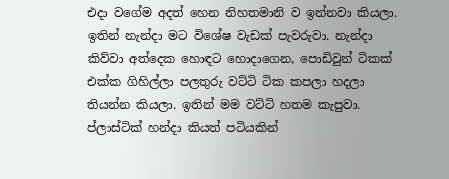එදා වගේම අදත් හෙන නිහතමානි ව ඉන්නවා කියලා. ඉතින් නැන්දා මට විශේෂ වැඩක් පැවරුවා. නැන්දා කිව්වා අත්දෙක හොඳට හොදාගෙන, පොඩිවුන් ටිකක් එක්ක ගිහිල්ලා පලතුරු වට්ටි ටික කපලා හදලා තියන්න කියලා. ඉතින් මම වට්ටි හතම කැපුවා. ප්ලාස්ටික් හන්දා කියත් පටියකින්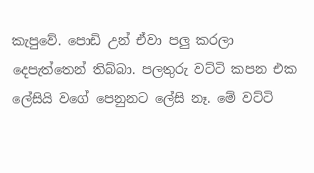කැපුවේ. පොඩි උන් ඒවා පලු කරලා දෙපැත්තෙන් තිබ්බා. පලතුරු වට්ටි කපන එක ලේසියි වගේ පෙනුනට ලේසි නෑ. මේ වට්ටි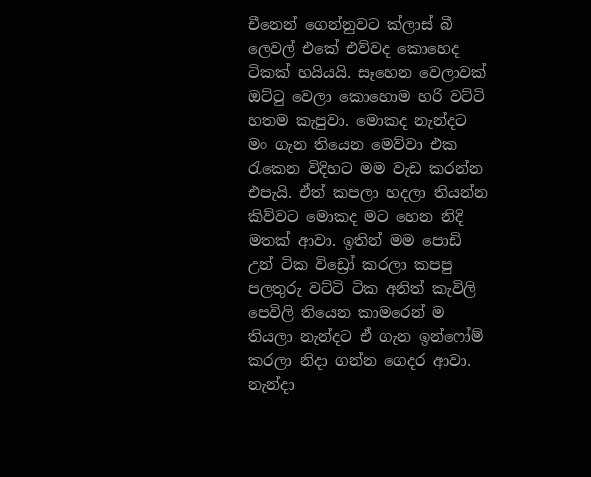චීනෙන් ගෙන්නුවට ක්ලාස් බී ලෙවල් එකේ එව්වද කොහෙද ටිකක් හයියයි. සෑහෙන වෙලාවක් ඔට්ටු වෙලා කොහොම හරි වට්ටි හතම කැපුවා. මොකද නැන්දට මං ගැන තියෙන මෙව්වා එක රැකෙන විදිහට මම වැඩ කරන්න එපැයි. ඒත් කපලා හදලා තියන්න කිව්වට මොකද මට හෙන නිදි මතක් ආවා. ඉතින් මම පොඩි උන් ටික විඩ්‍රෝ කරලා කපපු පලතුරු වට්ටි ටික අනිත් කැවිලි පෙවිලි තියෙන කාමරෙන් ම තියලා නැන්දට ඒ ගැන ඉන්ෆෝම් කරලා නිදා ගන්න ගෙදර ආවා. නැන්දා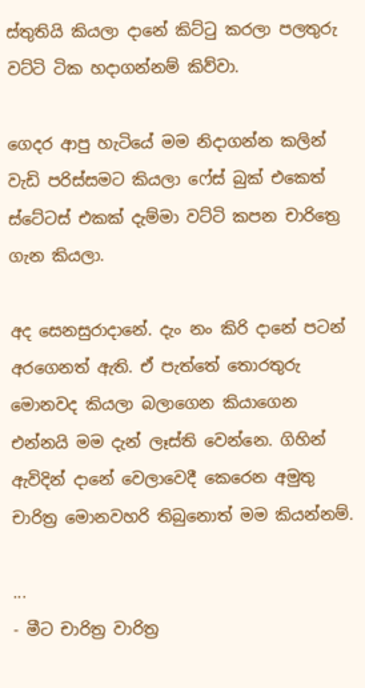ස්තුතියි කියලා දානේ කිට්ටු කරලා පලතුරු වට්ටි ටික හදාගන්නම් කිව්වා.

ගෙදර ආපු හැටියේ මම නිදාගන්න කලින් වැඩි පරිස්සමට කියලා ෆේස් බුක් එකෙත් ස්ටේටස් එකක් දැම්මා වට්ටි කපන චාරිත්‍රෙ ගැන කියලා.

අද සෙනසුරාදානේ. දැං නං කිරි දානේ පටන් අරගෙනත් ඇති. ඒ පැත්තේ තොරතුරු මොනවද කියලා බලාගෙන කියාගෙන එන්නයි මම දැන් ලෑස්ති වෙන්නෙ. ගිහින් ඇවිදින් දානේ වෙලාවෙදී කෙරෙන අමුතු චාරිත්‍ර මොනවහරි තිබුනොත් මම කියන්නම්.

...
- මීට චාරිත්‍ර වාරිත්‍ර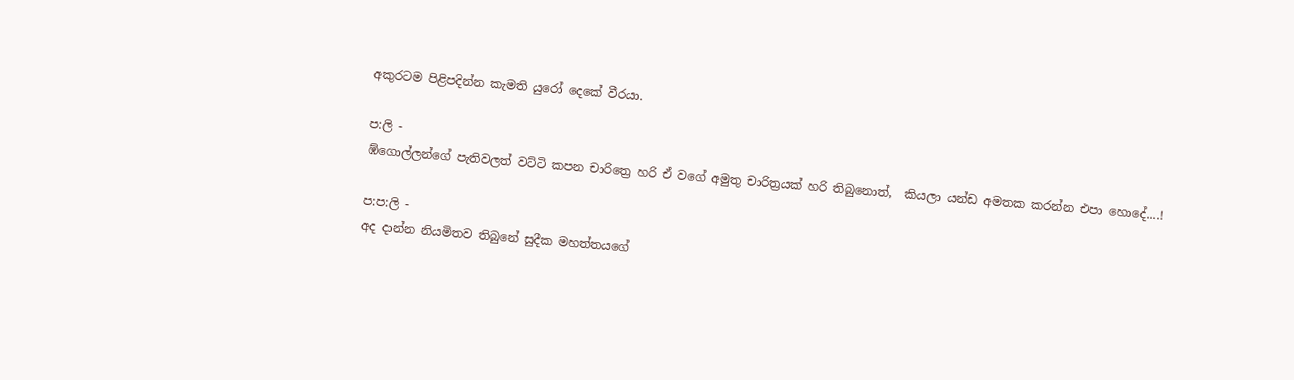අකුරටම පිළිපදින්න කැමති යුරෝ දෙකේ වීරයා.

ප:ලි -
ඹ්ගොල්ලන්ගේ පැතිවලත් වට්ටි කපන චාරිත්‍රෙ හරි ඒ වගේ අමුතු චාරිත්‍රයක් හරි තිබුනොත්,  කියලා යන්ඩ අමතක කරන්න එපා හොදේ....!

ප:ප:ලි -
අද දාන්න නියමිතව තිබුනේ සුදීක මහත්තයගේ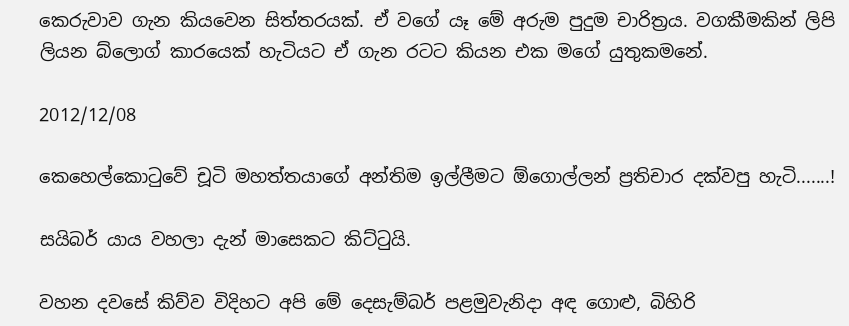කෙරුවාව ගැන කියවෙන සිත්තරයක්. ඒ වගේ යෑ මේ අරුම පුදුම චාරිත්‍රය. වගකීමකින් ලිපි ලියන බ්ලොග් කාරයෙක් හැටියට ඒ ගැන රටට කියන එක මගේ යුතුකමනේ.

2012/12/08

කෙහෙල්කොටුවේ චූටි මහත්තයාගේ අන්තිම ඉල්ලීමට ඕගොල්ලන් ප්‍රතිචාර දක්වපු හැටි.......!

සයිබර් යාය වහලා දැන් මාසෙකට කිට්ටුයි.

වහන දවසේ කිව්ව විදිහට අපි මේ දෙසැම්බර් පළමුවැනිදා අඳ ගොළු, බිහිරි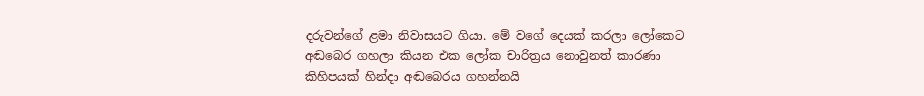දරුවන්ගේ ළමා නිවාසයට ගියා. මේ වගේ දෙයක් කරලා ලෝකෙට අඬබෙර ගහලා කියන එක ලෝක චාරිත්‍රය නොවුනත් කාරණා කිහිපයක් හින්දා අඬබෙරය ගහන්නයි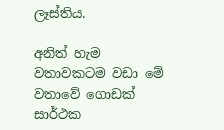ලෑස්තිය.

අනිත් හැම වතාවකටම වඩා මේ වතාවේ ගොඩක් සාර්ථක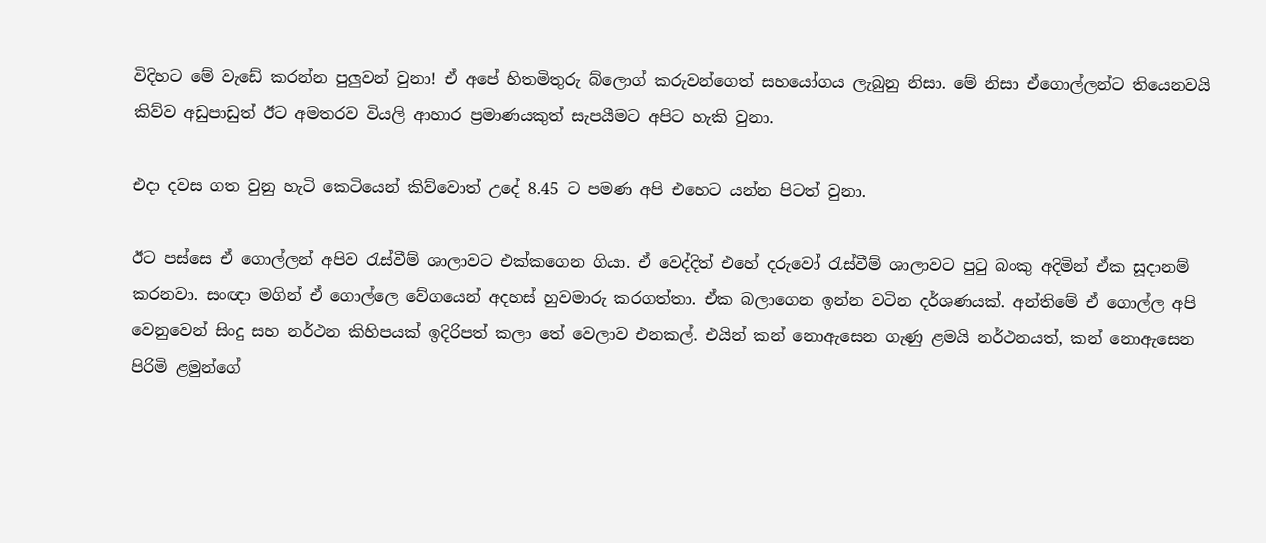විදිහට මේ වැඩේ කරන්න පුලුවන් වුනා! ඒ අපේ හිතමිතුරු බ්ලොග් කරුවන්ගෙත් සහයෝගය ලැබුනු නිසා. මේ නිසා ඒගොල්ලන්ට තියෙනවයි කිව්ව අඩුපාඩුත් ඊට අමතරව වියලි ආහාර ප්‍රමාණයකුත් සැපයීමට අපිට හැකි වුනා.

එදා දවස ගත වුනු හැටි කෙටියෙන් කිව්වොත් උදේ 8.45 ට පමණ අපි එහෙට යන්න පිටත් වුනා.

ඊට පස්සෙ ඒ ගොල්ලන් අපිව රැස්වීම් ශාලාවට එක්කගෙන ගියා. ඒ වෙද්දිත් එහේ දරුවෝ රැස්වීම් ශාලාවට පුටු බංකු අදිමින් ඒක සූදානම් කරනවා. සංඥා මගින් ඒ ගොල්ලෙ වේගයෙන් අදහස් හුවමාරු කරගත්තා. ඒක බලාගෙන ඉන්න වටින දර්ශණයක්. අන්තිමේ ඒ ගොල්ල අපි වෙනුවෙන් සිංදු සහ නර්ථන කිහිපයක් ඉදිරිපත් කලා තේ වෙලාව එනකල්. එයින් කන් නොඇසෙන ගැණු ළමයි නර්ථනයත්, කන් නොඇසෙන පිරිමි ළමුන්ගේ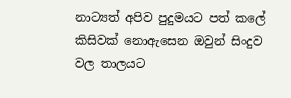නාට්‍යත් අපිව පුදුමයට පත් කලේ කිසිවක් නොඇසෙන ඔවුන් සිංදුව වල තාලයට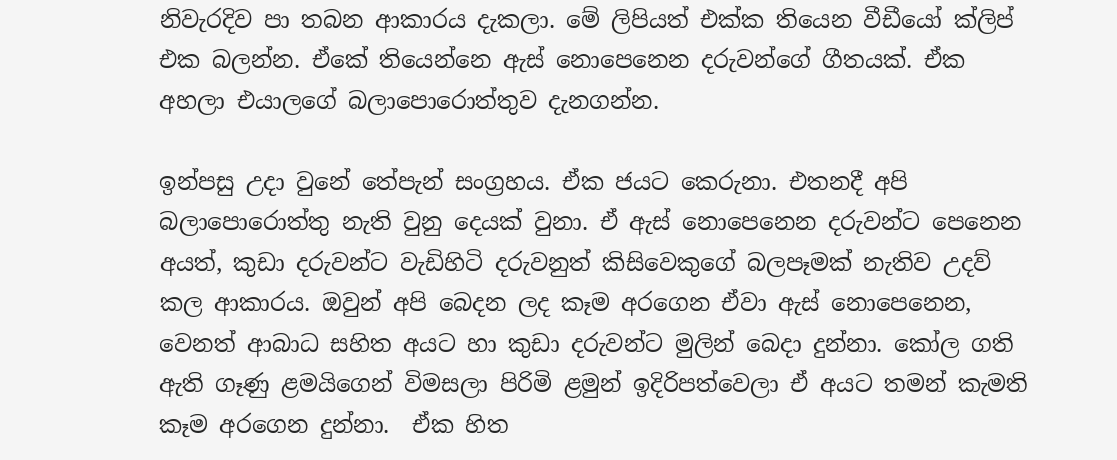නිවැරදිව පා තබන ආකාරය දැකලා. මේ ලිපියත් එක්ක තියෙන වීඩීයෝ ක්ලිප් එක බලන්න. ඒකේ තියෙන්නෙ ඇස් නොපෙනෙන දරුවන්ගේ ගීතයක්. ඒක අහලා එයාලගේ බලාපොරොත්තුව දැනගන්න.

ඉන්පසු උදා වුනේ තේපැන් සංග්‍රහය. ඒක ජයට කෙරුනා. එතනදී අපි බලාපොරොත්තු නැති වුනු දෙයක් වුනා. ඒ ‍‍ඇස් නොපෙනෙන දරුවන්ට පෙනෙන අයත්, කුඩා දරුවන්ට වැඩිහිටි දරුවනුත් කිසිවෙකුගේ බලපෑමක් නැතිව උදව් කල ආකාරය. ඔවුන් අපි බෙදන ලද කෑම අරගෙන ඒවා ඇස් නොපෙනෙන, වෙනත් ආබාධ සහිත අයට හා කුඩා දරුවන්ට මුලින් බෙදා දුන්නා. කෝල ගති ඇති ගෑණු ළමයිගෙන් විමසලා පිරිමි ළමුන් ඉදිරිපත්වෙලා ඒ අයට තමන් කැමති කෑම අරගෙන දුන්නා.  ඒක හිත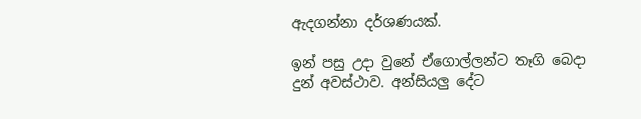ඇදගන්නා දර්ශණයක්.

ඉන් පසු උදා වුනේ ඒගොල්ලන්ට තෑගි බෙදා දුන් අවස්ථාව. අන්සියලු දේට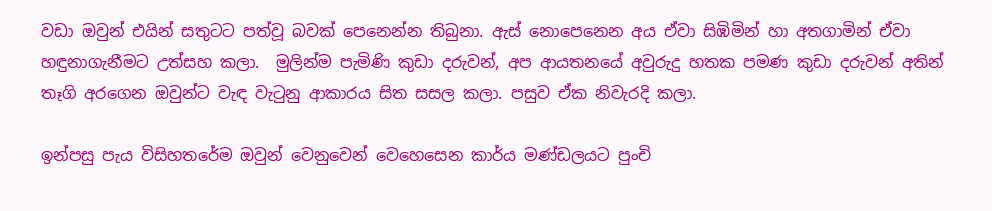වඩා ඔවුන් එයින් සතුටට පත්වූ බවක් පෙනෙන්න තිබුනා. ඇස් නොපෙනෙන අය ඒවා සිඹිමින් හා අතගාමින් ඒවා හඳුනාගැනීමට උත්සහ කලා.  මුලින්ම පැමිණි කුඩා දරුවන්, අප ආයතනයේ අවුරුදු හතක පමණ කුඩා දරුවන් අතින් තෑගි අරගෙන ඔවුන්ට වැඳ වැටුනු ආකාරය සිත සසල කලා. පසුව ඒක නිවැරදි කලා.

ඉන්පසු පැය විසිහතරේම ඔවුන් වෙනුවෙන් වෙහෙසෙන කාර්ය මණ්ඩලයට පුංචි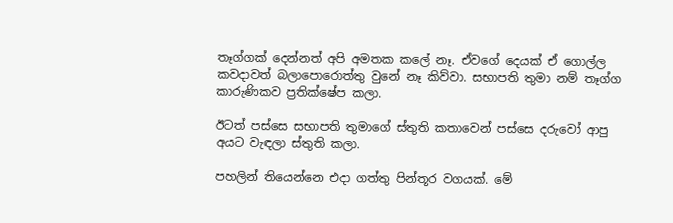තෑග්ගක් දෙන්නත් අපි අමතක කලේ නෑ. ඒවගේ දෙයක් ඒ ගොල්ල කවදාවත් බලාපොරොත්තු වුනේ නෑ කිව්වා. සභාපති තුමා නම් තෑග්ග කාරුණිකව ප්‍රතික්ෂේප කලා.

ඊටත් පස්සෙ සභාපති තුමාගේ ස්තුති කතාවෙන් පස්සෙ දරුවෝ ආපු අයට වැඳලා ස්තුති කලා.

පහලින් තියෙන්නෙ එදා ගත්තු පින්තූර වගයක්. මේ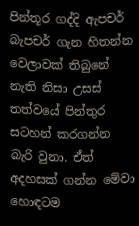පින්තූර ගද්දි ඇපචර් බැපචර් ගැන හිතන්න වෙලාවක් තිබුනේ නැති නිසා උසස් තත්වයේ පින්තුර සටහන් කරගන්න බැරි වුනා. ඒත් අදහසක් ගන්න මේවා හොඳටම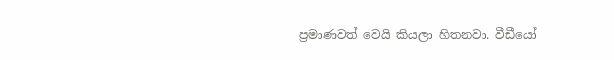ප්‍රමාණවත් වෙයි කියලා හිතනවා. වීඩීයෝ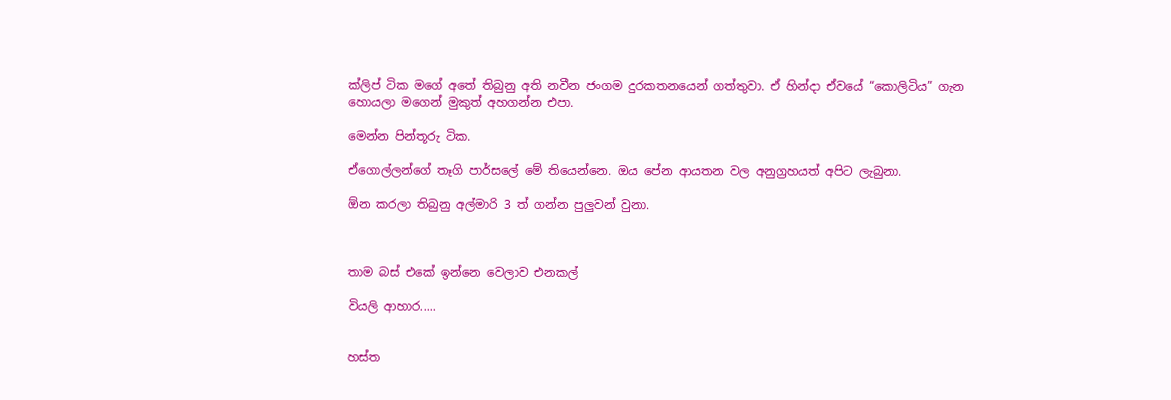ක්ලිප් ටික මගේ අතේ තිබුනු අති නවීන ජංගම දුරකතනයෙන් ගත්තුවා. ඒ හින්දා ඒවයේ “කොලිටිය” ගැන හොයලා මගෙන් මුකුත් අහගන්න එපා.

මෙන්න පින්තූරු ටික.

ඒගොල්ලන්ගේ තෑගි පාර්සලේ මේ තියෙන්නෙ. ඔය පේන ආයතන වල අනුග්‍රහයත් අපිට ලැබුනා.

ඕන කරලා තිබුනු අල්මාරි 3 ත් ගන්න පුලුවන් වුනා.



තාම බස් එකේ ඉන්නෙ වෙලාව එනකල්

වියලි ආහාර.....


හස්ත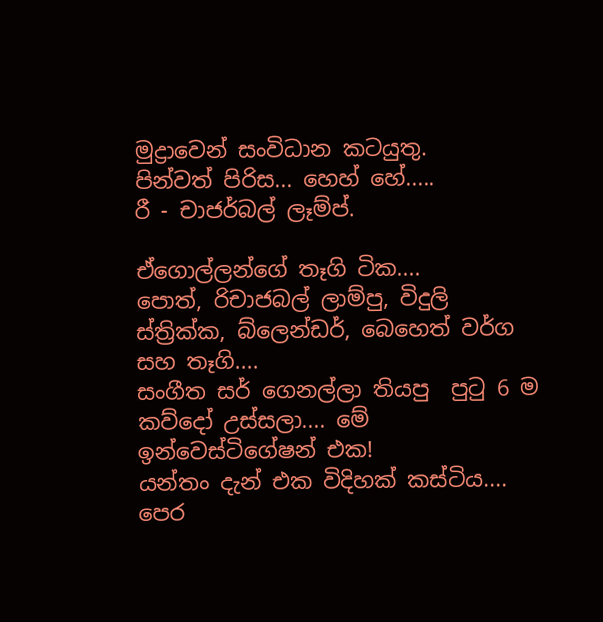මුද්‍රාවෙන් සංවිධාන කටයුතු.
පින්වත් පිරිස... හෙහ් හේ.....
රී - චාජර්බල් ලෑම්ප්.

ඒගොල්ලන්ගේ තෑගි ටික....
පොත්, රිචාජබල් ලාම්පු, විදුලි ස්ත්‍රික්ක, බ්ලෙන්ඩර්, බෙහෙත් වර්ග සහ තෑගි....
සංගීත සර් ගෙනල්ලා තියපු  පුටු 6 ම කව්දෝ උස්සලා.... මේ ඉන්වෙස්ටිගේෂන් එක!
යන්තං දැන් එක විදිහක් කස්ටිය....
පෙර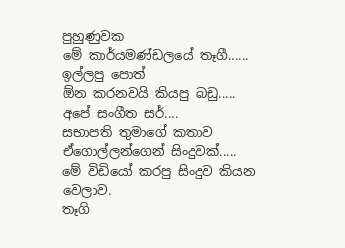පුහුණුවක
මේ කාර්යමණ්ඩලයේ තෑගී......
ඉල්ලපු පොත්
ඕන කරනවයි කියපු බඩු.....
අපේ සංගීත සර්....
සභාපති තුමාගේ කතාව
ඒගොල්ලන්ගෙන් සිංදුවක්.....
මේ විඩියෝ කරපු සිංදුව කියන වෙලාව.
තෑගි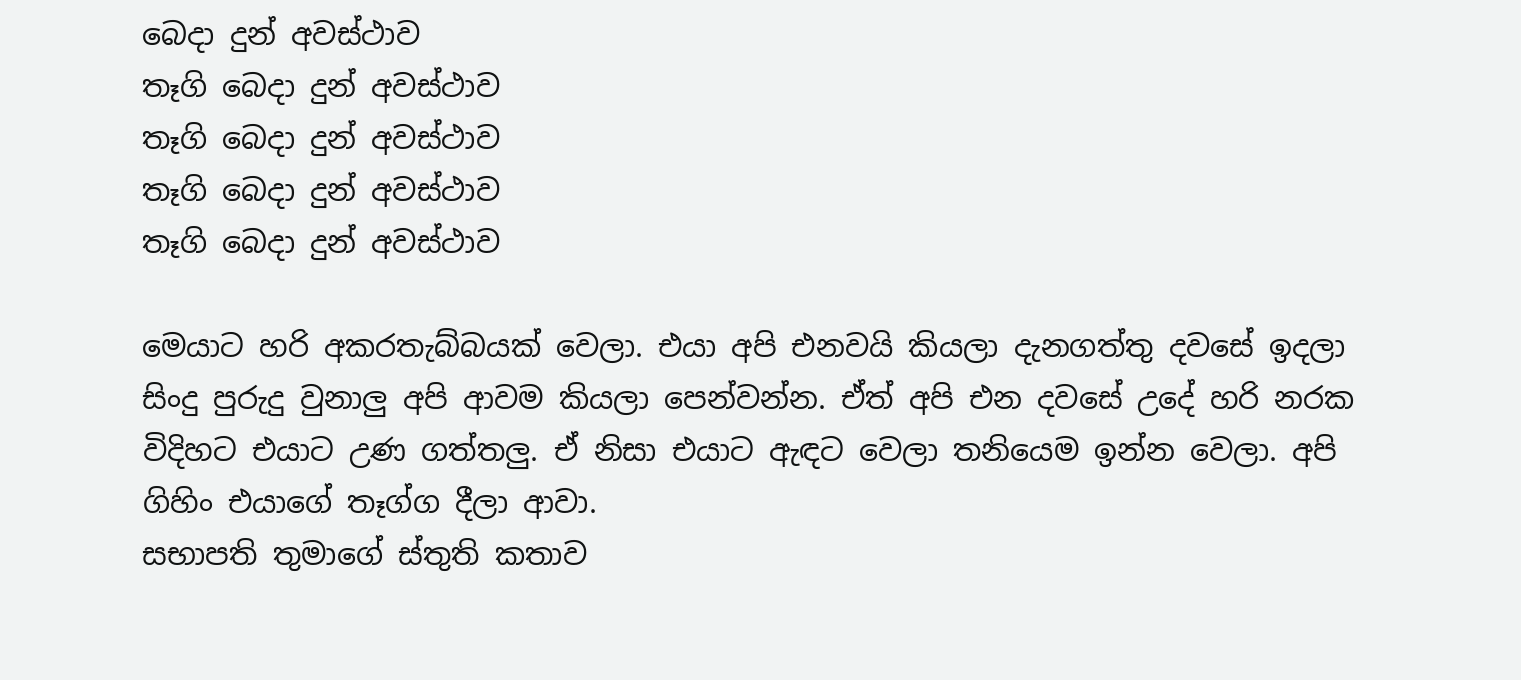බෙදා දුන් අවස්ථාව
තෑගි බෙදා දුන් අවස්ථාව
තෑගි බෙදා දුන් අවස්ථාව
තෑගි බෙදා දුන් අවස්ථාව
තෑගි බෙදා දුන් අවස්ථාව

මෙයාට හරි අකරතැබ්බයක් වෙලා. එයා අපි එනවයි කියලා දැනගත්තු දවසේ ඉදලා සිංදු පුරුදු වුනාලු අපි ආවම කියලා පෙන්වන්න. ඒත් අපි එන දවසේ උදේ හරි නරක විදිහට එයාට උණ ගත්තලු. ඒ නිසා එයාට ඇඳට වෙලා තනියෙම ඉන්න වෙලා. අපි ගිහිං එයාගේ තෑග්ග දීලා ආවා.
සභාපති තුමාගේ ස්තුති කතාව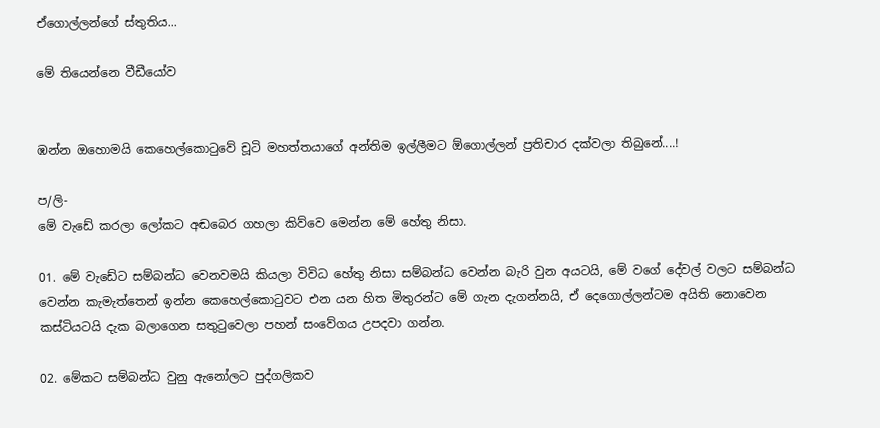ඒගොල්ලන්ගේ ස්තුතිය...

මේ තියෙන්නෙ වීඩීයෝව


ඹන්න ඔහොමයි කෙහෙල්කොටුවේ චූටි මහත්තයාගේ අන්තිම ඉල්ලීමට ඕගොල්ලන් ප්‍රතිචාර දක්වලා තිබුනේ....!

ප/ලි-
මේ වැඩේ කරලා ලෝකට අඬබෙර ගහලා කිව්වෙ මෙන්න මේ හේතු නිසා.

01. මේ වැඩේට සම්බන්ධ වෙනවමයි කියලා විවිධ හේතු නිසා සම්බන්ධ වෙන්න බැරි වුන අයටයි, මේ වගේ දේවල් වලට සම්බන්ධ වෙන්න කැමැත්තෙන් ඉන්න කෙහෙල්කොටුවට එන යන හිත මිතුරන්ට මේ ගැන දැගන්නයි, ඒ දෙගොල්ලන්ටම අයිති නොවෙන කස්ටියටයි දැක බලාගෙන සතුටුවෙලා පහන් සංවේගය උපදවා ගන්න.

02. මේකට සම්බන්ධ වුනු ඇනෝලට පුද්ගලිකව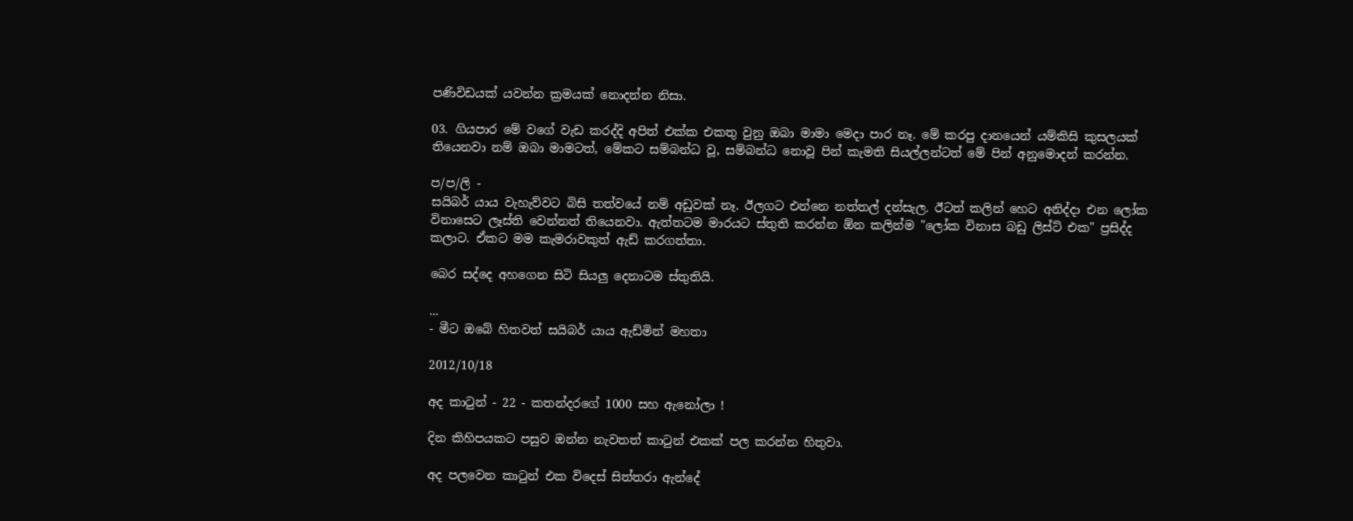පණිවිඩයක් යවන්න ක්‍රමයක් නොදන්න නිසා.

03. ගියපාර මේ වගේ වැඩ කරද්දි අපිත් එක්ක එකතු වුනු ඔබා මාමා මෙදා පාර නෑ. මේ කරපු දානයෙන් යම්කිසි කුසලයක් තියෙනවා නම් ඔබා මාමටත්, මේකට සම්බන්ධ වූ, සම්බන්ධ නොවූ පින් කැමති සියල්ලන්ටත් මේ පින් අනුමොදන් කරන්න.

ප/ප/ලි -
සයිබර් යාය වැහැව්වට බිසි තත්වයේ නම් අඩුවක් නෑ. ඊලගට එන්නෙ නත්තල් දන්සැල. ඊටත් කලින් හෙට අනිද්දා එන ලෝක විනාසෙට ලෑස්ති වෙන්නත් තියෙනවා. ඇත්තටම මාරයට ස්තුති කරන්න ඕන කලින්ම "ලෝක විනාස බඩු ලිස්ට් එක" ප්‍රසිද්ද කලාට. ඒකට මම කැමරාවකුත් ඇඩ් කරගත්තා.

බෙර සද්දෙ අහගෙන සිටි සියලු දෙනාටම ස්තුතියි.

...
- මීට ඔබේ හිතවත් සයිබර් යාය ඇඩ්මින් මහතා

2012/10/18

අද කාටුන් - 22 - කතන්දරගේ 1000 සහ ඇනෝලා !

දින කිහිපයකට පසුව ඔන්න නැවතත් කාටුන් එකක් පල කරන්න හිතුවා.

අද පලවෙන කාටුන් එක විදෙස් සිත්තරා ඇන්දේ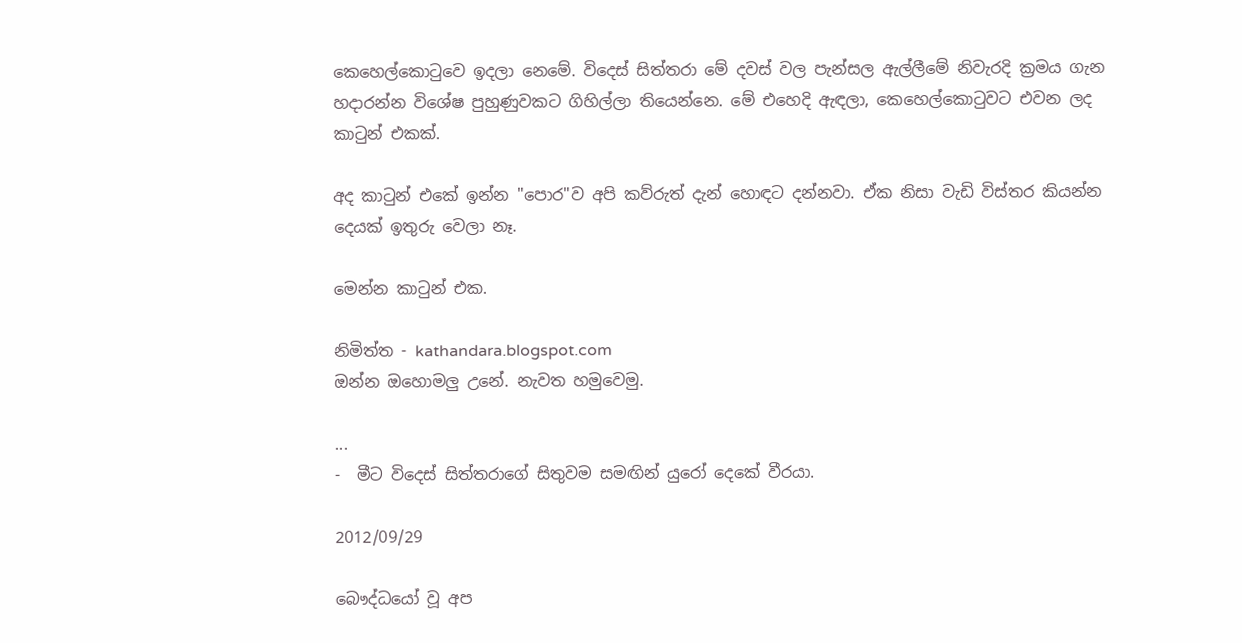කෙහෙල්කොටුවෙ ඉදලා නෙමේ. විදෙස් සිත්තරා මේ දවස් වල පැන්සල ඇල්ලීමේ නිවැරදි ක්‍රමය ගැන හදාරන්න විශේෂ පුහුණුවකට ගිහිල්ලා තියෙන්නෙ. මේ එහෙදි ඇඳලා, කෙහෙල්කොටුවට එවන ලද කාටුන් එකක්.

අද කාටුන් එකේ ඉන්න "පොර"ව අපි කව්රුත් දැන් හොඳට දන්නවා. ඒක නිසා වැඩි විස්තර කියන්න දෙයක් ඉතුරු වෙලා නෑ.

මෙන්න කාටුන් එක.

නිමිත්ත - kathandara.blogspot.com
ඔන්න ඔහොමලු උනේ. නැවත හමුවෙමු.

...
-  මීට විදෙස් සිත්තරාගේ සිතුවම සමඟින් යුරෝ දෙකේ වීරයා.

2012/09/29

බෞද්ධයෝ වූ අප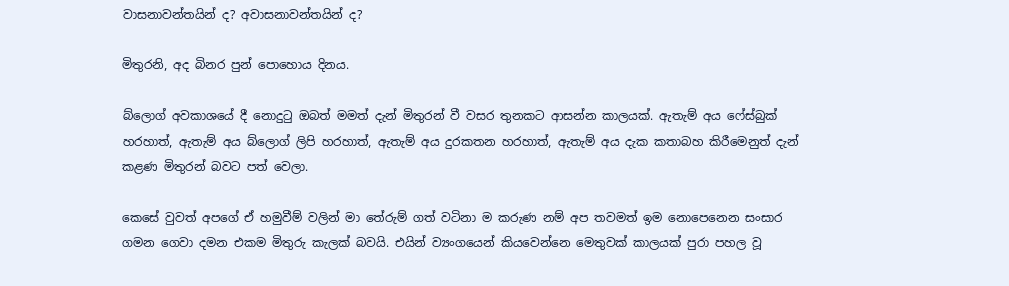වාසනාවන්තයින් ද? අවාසනාවන්තයින් ද?

මිතුරනි, අද බිනර පුන් පොහොය දිනය.

බ්ලොග් අවකාශයේ දී නොදුටු ඔබත් මමත් දැන් මිතුරන් වී වසර තුනකට ආසන්න කාලයක්. ඇතැම් අය ෆේස්බුක් හරහාත්, ඇතැම් අය බ්ලොග් ලිපි හරහාත්, ඇතැම් අය දුරකතන හරහාත්, ඇතැම් අය දැක කතාබහ කිරීමෙනුත් දැන් කළණ මිතුරන් බවට පත් වෙලා.

කෙසේ වුවත් අපගේ ඒ හමුවීම් වලින් මා තේරුම් ගත් වටිනා ම කරුණ නම් අප තවමත් ඉම නොපෙනෙන සංසාර ගමන ගෙවා දමන එකම මිතුරු කැලක් බවයි. එයින් ව්‍යංගයෙන් කියවෙන්නෙ මෙතුවක් කාලයක් පුරා පහල වූ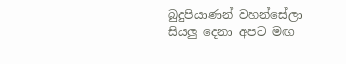බුදුපියාණන් වහන්සේලා සියලු දෙනා අපට මඟ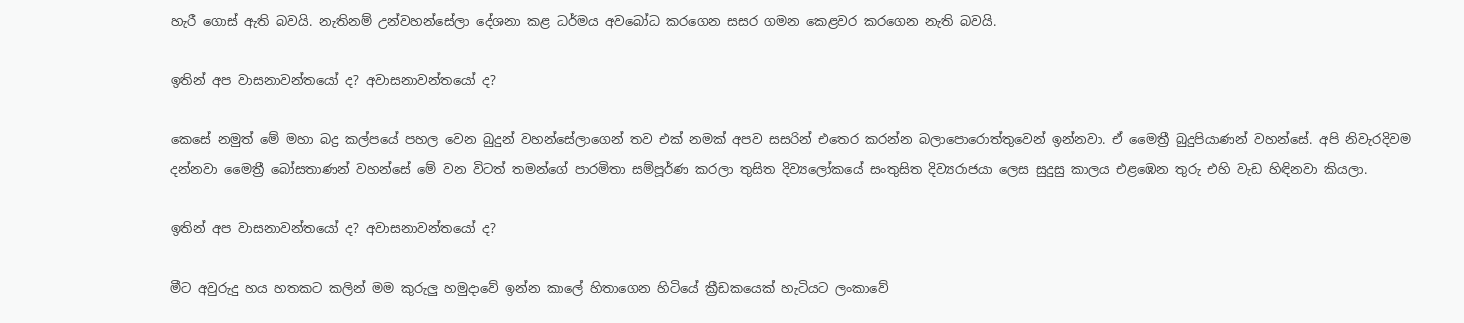හැරී ගොස් ඇති බවයි. නැතිනම් උන්වහන්සේලා දේශනා කළ ධර්මය අවබෝධ කරගෙන සසර ගමන කෙළවර කරගෙන නැති බවයි.

ඉතින් අප වාසනාවන්තයෝ ද? අවාසනාවන්තයෝ ද?

කෙසේ නමුත් මේ මහා බද්‍ර කල්පයේ පහල වෙන බුදුන් වහන්සේලාගෙන් තව එක් නමක් අපව සසරින් එතෙර කරන්න බලාපොරොත්තුවෙන් ඉන්නවා. ඒ මෛත්‍රී බුදුපියාණන් වහන්සේ. අපි නිවැරදිවම දන්නවා මෛත්‍රී බෝසතාණන් වහන්සේ මේ වන විටත් තමන්ගේ පාරමිතා සම්පූර්ණ කරලා තුසිත දිව්‍යලෝකයේ සංතුසිත දිව්‍යරාජයා ලෙස සුදුසු කාලය එළඹෙන තුරු එහි වැඩ හිඳිනවා කියලා.

ඉතින් අප වාසනාවන්තයෝ ද? අවාසනාවන්තයෝ ද?

මීට අවුරුදු හය හතකට කලින් මම කුරුලු හමුදාවේ ඉන්න කාලේ හිතාගෙන හිටියේ ක්‍රීඩකයෙක් හැටියට ලංකාවේ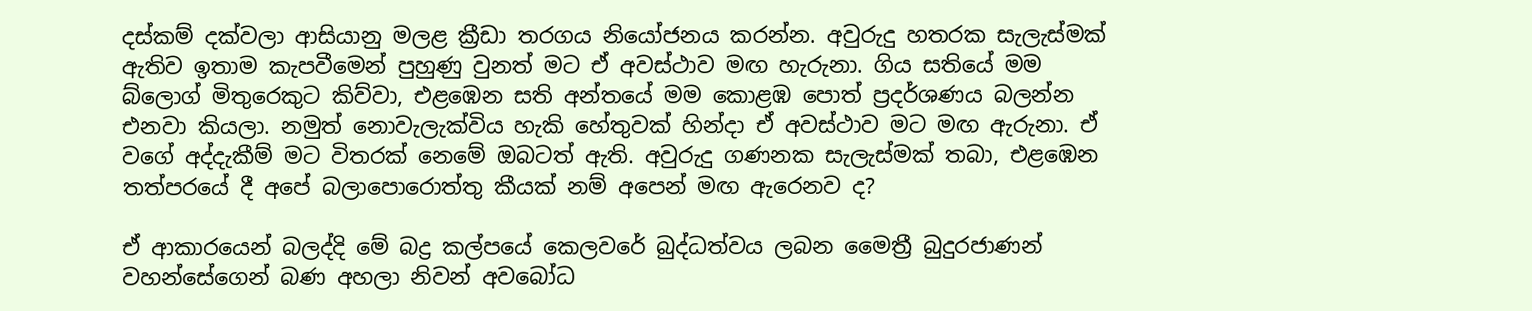දස්කම් දක්වලා ආසියානු මලළ ක්‍රීඩා තරගය නියෝජනය කරන්න. අවුරුදු හතරක සැලැස්මක් ඇතිව ඉතාම කැපවීමෙන් පුහුණු වුනත් මට ඒ අවස්ථාව මඟ හැරුනා. ගිය සතියේ මම බ්ලොග් මිතුරෙකුට කිව්වා, එළඹෙන සති අන්තයේ මම කොළඹ පොත් ප්‍රදර්ශණය බලන්න එනවා කියලා. නමුත් නොවැලැක්විය හැකි හේතුවක් හින්දා ඒ අවස්ථාව මට මඟ ඇරුනා. ඒ වගේ අද්දැකීම් මට විතරක් නෙමේ ඔබටත් ඇති. අවුරුදු ගණනක සැලැස්මක් තබා, එළඹෙන තත්පරයේ දී අපේ බලාපොරොත්තු කීයක් නම් අපෙන් මඟ ඇරෙනව ද?

ඒ ආකාරයෙන් බලද්දි මේ බද්‍ර කල්පයේ කෙලවරේ බුද්ධත්වය ලබන මෛත්‍රී බුදුරජාණන් වහන්සේගෙන් බණ අහලා නිවන් අවබෝධ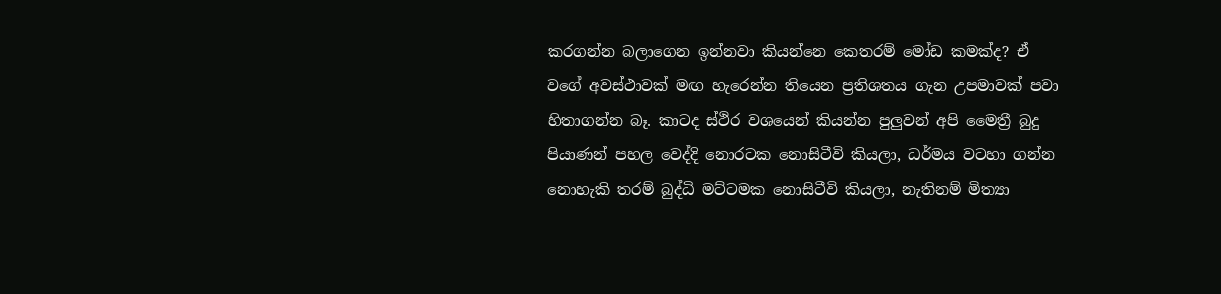කරගන්න බලාගෙන ඉන්නවා කියන්නෙ කෙතරම් මෝඩ කමක්ද? ඒ වගේ අවස්ථාවක් මඟ හැරෙන්න තියෙන ප්‍රතිශතය ගැන උපමාවක් පවා හිතාගන්න බෑ. කාටද ස්ථිර වශයෙන් කියන්න පුලුවන් අපි මෛත්‍රී බුදු පියාණන් පහල වෙද්දි නොරටක නොසිටීවි කියලා, ධර්මය වටහා ගන්න නොහැකි තරම් බුද්ධි මට්ටමක නොසිටීවි කියලා, නැතිනම් මිත්‍යා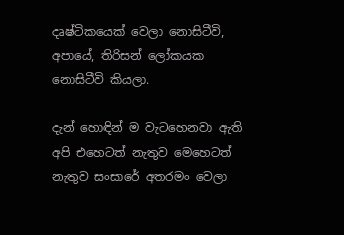දෘෂ්ටිකයෙක් වෙලා නොසිටීවි, අපායේ, තිරිසන් ලෝකයක නොසිටීවි කියලා.

දැන් හොඳින් ම වැටහෙනවා ඇති අපි එහෙටත් නැතුව මෙහෙටත් නැතුව සංසාරේ අතරමං වෙලා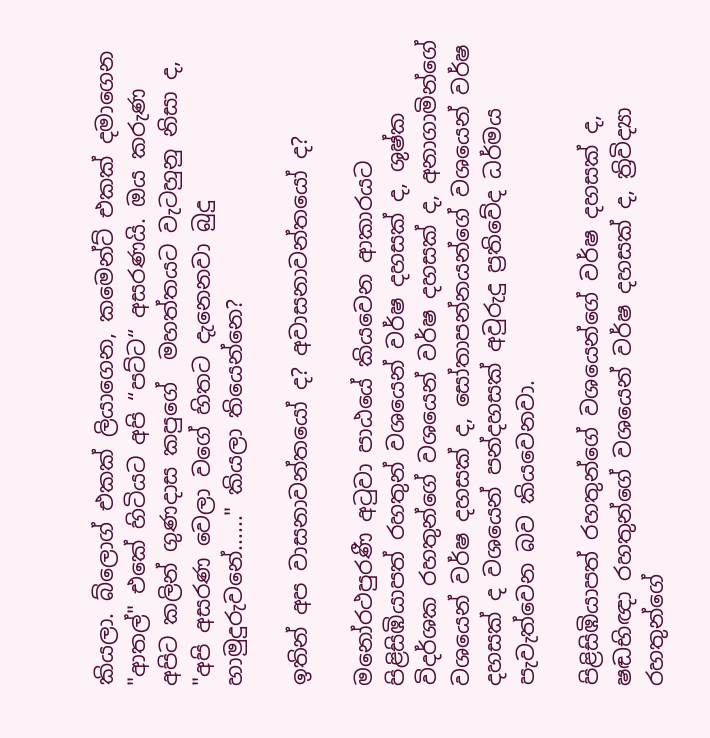කියලා. බ්ලොග් එකක් ලියාගෙන, කමෙන්ට් එකක් දමාගෙන "ආතල්" එකේ හිටියට අපි “පට්ට“ අසරණයි. ඔය කරුණ අපිට කලින් ගුණදාස කපුගේ  මහත්තයට වැටහුනු නිසා ද, "අපි අසරණ වෙලා වගේ හිතට දැනෙනවා බුදු හාමුදුරුවනේ......" කියලා තියෙන්නෙ?

ඉතින් අප වාසනාවන්තයෝ ද? අවාසනාවන්තයෝ ද?

මනෝරථපුරණී අටුවා පාඨයේ කියවෙන ආකාරයට පිළිසිඹියාපත් රහතුන් වශයෙන් වර්ෂ දහසක් ද, ශුෂ්ක විදර්ශක රහතුන්ගේ වශයෙන් වර්ෂ දහසක් ද, අනාගාමින්ගේ වශයෙන් වර්ෂ දහසක් ද, සෝතාපන්නයන්ගේ වශයෙන් වර්ෂ දහසක් ද වශයෙන් පන්දහසක් අවුරුදු ප්‍රතිවේද ධර්මය පැවැත්වෙන බව කියවෙනවා.

පිළිසිඹියාපත් රහතුන්ගේ වශයෙන්ගේ වර්ෂ දහසක් ද, ෂඬභිඥා රහතුන්ගේ වශයෙන් වර්ෂ දහසක් ද, ත්‍රිවිද්‍යා රහතුන්ගේ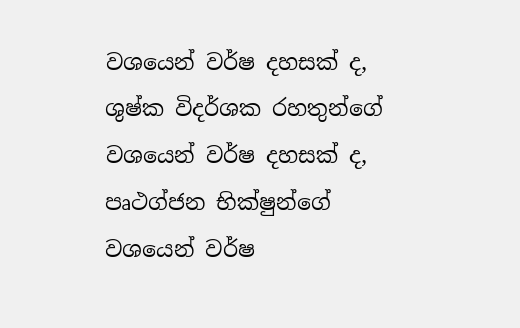වශයෙන් වර්ෂ දහසක් ද, ශුෂ්ක විදර්ශක රහතුන්ගේ වශයෙන් වර්ෂ දහසක් ද, පෘථග්ජන භික්ෂුන්ගේ වශයෙන් වර්ෂ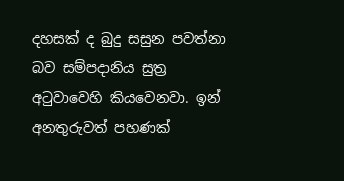දහසක් ද බුදු සසුන පවත්නා බව සම්පදානිය සුත්‍ර අටුවාවෙහි කියවෙනවා. ඉන් අනතුරුවත් පහණක්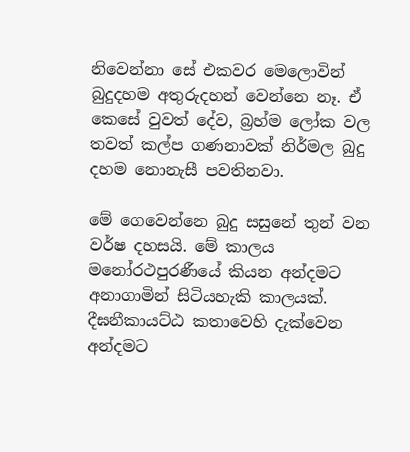නිවෙන්නා සේ එකවර මෙලොවින් බුදුදහම අතුරුදහන් වෙන්නෙ නෑ. ඒ කෙසේ වුවත් දේව, බ්‍රහ්ම ලෝක වල තවත් කල්ප ගණනාවක් නිර්මල බුදු දහම නොනැසී පවතිනවා.

මේ ගෙවෙන්නෙ බුදු සසුනේ තුන් වන වර්ෂ දහසයි. මේ කාලය මනෝරථපුරණීයේ කියන අන්දමට අනාගාමින් සිටියහැකි කාලයක්. දීඝනීකායට්ඨ කතාවෙහි දැක්වෙන අන්දමට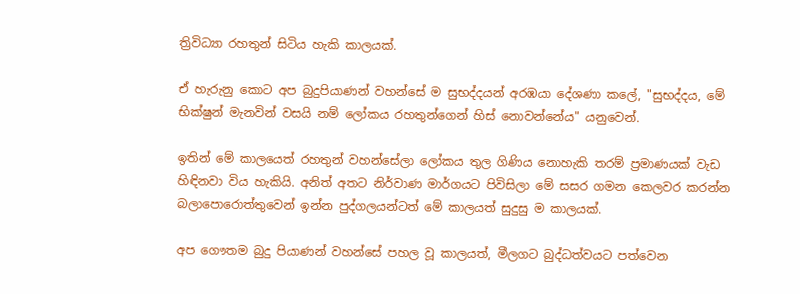ත්‍රිවිධ්‍යා රහතුන් සිටිය හැකි කාලයක්.

ඒ හැරුනු කොට අප බුදුපියාණන් වහන්සේ ම සුභද්දයන් අරඹයා දේශණා කලේ, "සුභද්දය, මේ භික්ෂුන් මැනවින් වසයි නම් ලෝකය රහතුන්ගෙන් හිස් නොවන්නේය" යනුවෙන්.

ඉතින් මේ කාලයෙත් රහතුන් වහන්සේලා ලෝකය තුල ගිණිය නොහැකි තරම් ප්‍රමාණයක් වැඩ හිඳිනවා විය හැකියි. අනිත් අතට නිර්වාණ මාර්ගයට පිවිසිලා මේ සසර ගමන කෙලවර කරන්න බලාපොරොත්තුවෙන් ඉන්න පුද්ගලයන්ටත් මේ කාලයත් සුදුසු ම කාලයක්.

අප ගෞතම බුදු පියාණන් වහන්සේ පහල වූ කාලයත්, මීලගට බුද්ධත්වයට පත්වෙන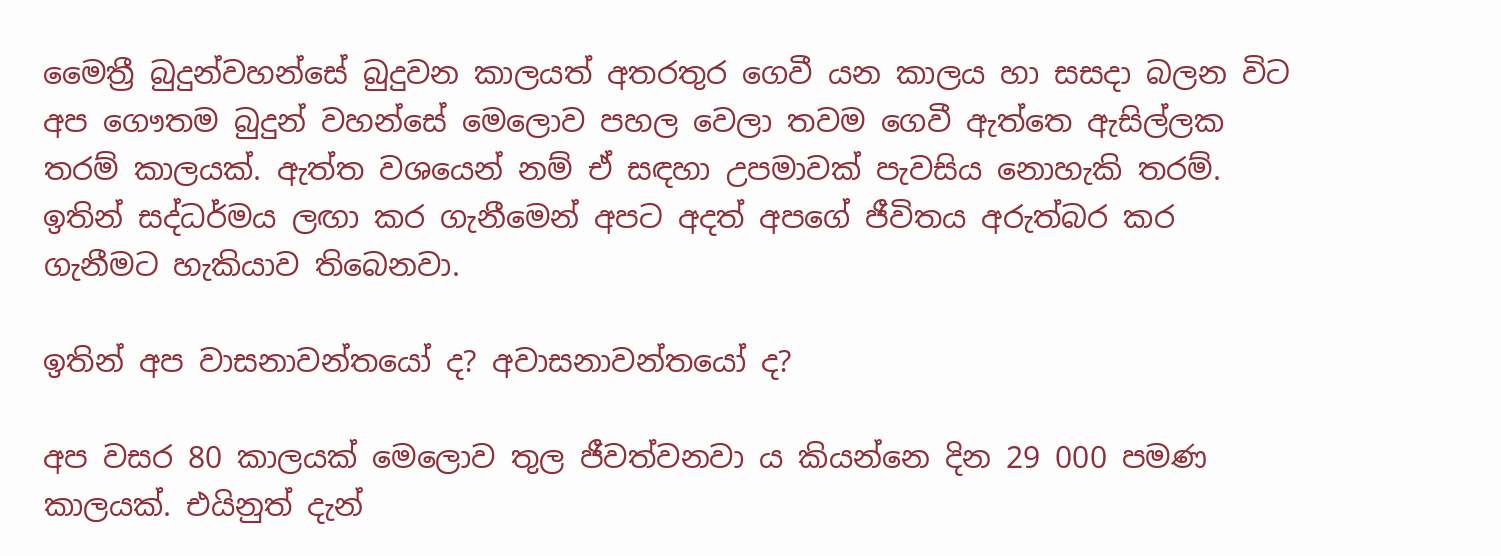මෛත්‍රී බුදුන්වහන්සේ බුදුවන කාලයත් අතරතුර ගෙවී යන කාලය හා සසදා බලන විට අප ගෞතම බුදුන් වහන්සේ මෙලොව පහල වෙලා තවම ගෙවී ඇත්තෙ ඇසිල්ලක තරම් කාලයක්. ඇත්ත වශයෙන් නම් ඒ සඳහා උපමාවක් පැවසිය නොහැකි තරම්. ඉතින් සද්ධර්මය ලඟා කර ගැනීමෙන් අපට අදත් අපගේ ජීවිතය අරුත්බර කර ගැනීමට හැකියාව තිබෙනවා.

ඉතින් අප වාසනාවන්තයෝ ද? අවාසනාවන්තයෝ ද?

අප වසර 80 කාලයක් මෙලොව තුල ජීවත්වනවා ය කියන්නෙ දින 29 000 පමණ කාලයක්. එයිනුත් දැන්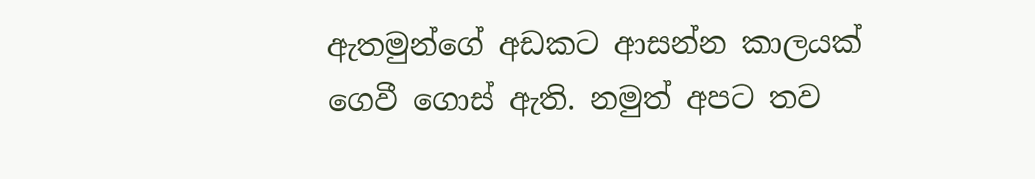ඇතමුන්ගේ අඩකට ආසන්න කාලයක් ගෙවී ගොස් ඇති. නමුත් අපට තව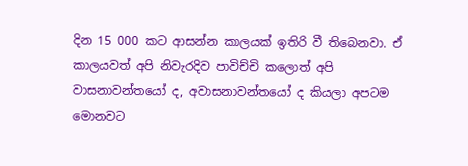දින 15 000 කට ආසන්න කාලයක් ඉතිරි වී තිබෙනවා. ඒ කාලයවත් අපි නිවැරදිව පාවිච්චි කලොත් අපි වාසනාවන්තයෝ ද, අවාසනාවන්තයෝ ද කියලා අපටම මොනවට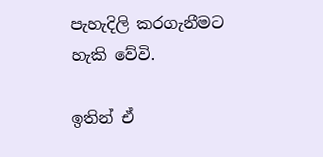පැහැදිලි කරගැනීමට හැකි වේවි.

ඉතින් ඒ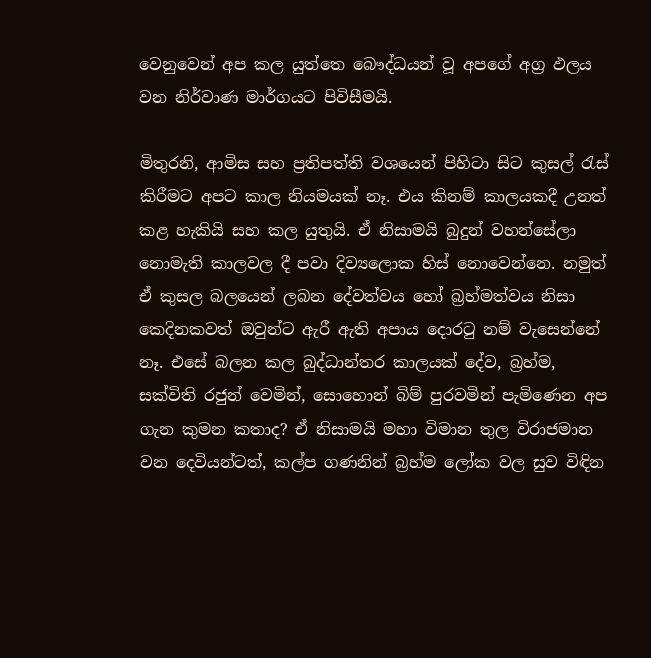වෙනුවෙන් අප කල යුත්තෙ බෞද්ධයන් වූ අපගේ අග්‍ර ඵලය වන නිර්වාණ මාර්ගයට පිවිසීමයි.

මිතුරනි, ආමිස සහ ප්‍රතිපත්ති වශයෙන් පිහිටා සිට කුසල් රැස් කිරීමට අපට කාල නියමයක් නෑ. එය කිනම් කාලයකදී උනත් කළ හැකියි සහ කල යුතුයි. ඒ නිසාමයි බුදුන් වහන්සේලා නොමැති කාලවල දී පවා දිව්‍යලොක හිස් නොවෙන්නෙ. නමුත් ඒ කුසල බලයෙන් ලබන දේවත්වය හෝ බ්‍රහ්මත්වය නිසා කෙදිනකවත් ඔවුන්ට ඇරී ඇති අපාය දොරටු නම් වැසෙන්නේ නෑ. එසේ බලන කල බුද්ධාන්තර කාලයක් දේව, බ්‍රහ්ම, සක්විති රජුන් වෙමින්, සොහොන් බිම් පුරවමින් පැමිණෙන අප ගැන කුමන කතාද? ඒ නිසාමයි මහා විමාන තුල විරාජමාන වන දෙවියන්ටත්, කල්ප ගණනින් බ්‍රහ්ම ලෝක වල සුව විඳින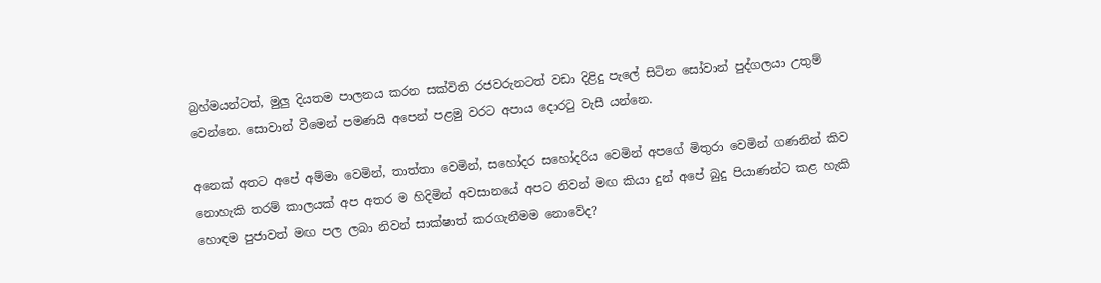බ්‍රහ්මයන්ටත්, මුලු දියතම පාලනය කරන සක්විති රජවරුනටත් වඩා දිළිදු පැලේ සිටින සෝවාන් පුද්ගලයා උතුම් වෙන්නෙ. සොවාන් වීමෙන් පමණයි අපෙන් පළමු වරට අපාය දොරටු වැසී යන්නෙ.

අනෙක් අතට අපේ අම්මා වෙමින්, තාත්තා වෙමින්, සහෝදර සහෝදරිය වෙමින් අපගේ මිතුරා වෙමින් ගණනින් කිව නොහැකි තරම් කාලයක් අප අතර ම හිදිමින් අවසානයේ අපට නිවන් මඟ කියා දුන් අපේ බුදු පියාණන්ට කළ හැකි හොඳම පුජාවත් මඟ පල ලබා නිවන් සාක්ෂාත් කරගැනීමම නොවේද?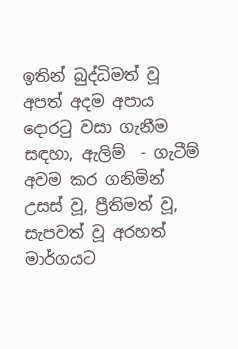ඉතින් බුද්ධිමත් වූ අපත් අදම අපාය දොරටු වසා ගැනීම සඳහා, ඇලිම්  - ගැටීම් අවම කර ගනිමින් උසස් වූ, ප්‍රීතිමත් වූ, සැපවත් වූ අරහත් මාර්ගයට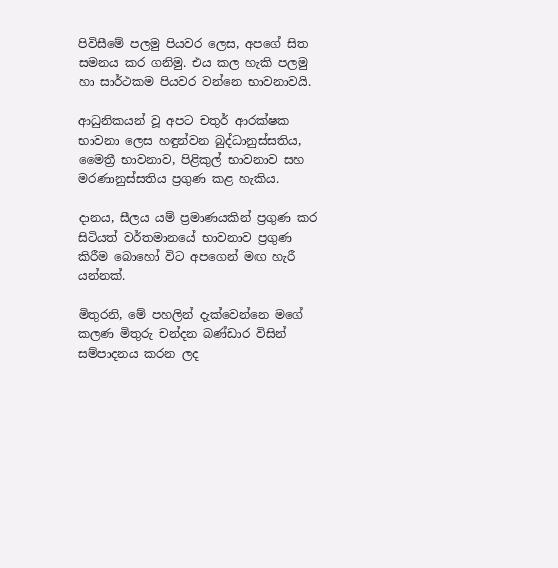පිවිසීමේ පලමු පියවර ලෙස, අපගේ සිත සමනය කර ගනිමු. එය කල හැකි පලමු හා සාර්ථකම පියවර වන්නෙ භාවනාවයි.

ආධුනිකයන් වූ අපට චතුර් ආරක්ෂක භාවනා ලෙස හඳුන්වන බුද්ධානුස්සතිය, මෛත්‍රී භාවනාව, පිළිකුල් භාවනාව සහ මරණානුස්සතිය ප්‍රගුණ කළ හැකිය.

දානය, සීලය යම් ප්‍රමාණයකින් ප්‍රගුණ කර සිටියත් වර්තමානයේ භාවනාව ප්‍රගුණ කිරීම බොහෝ විට අපගෙන් මඟ හැරී යන්නක්.

මිතුරනි, මේ පහලින් දැක්වෙන්නෙ මගේ කලණ මිතුරු චන්දන බණ්ඩාර විසින් සම්පාදනය කරන ලද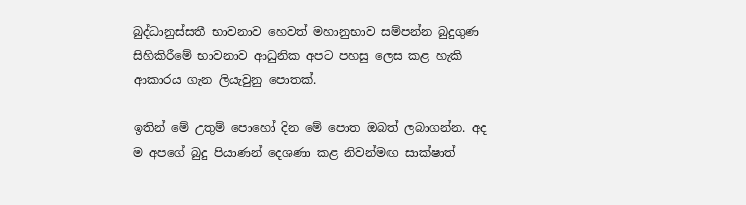බුද්ධානුස්සතී භාවනාව හෙවත් මහානුභාව සම්පන්න බුදුගුණ සිහිකිරීමේ භාවනාව ආධුනික අපට පහසු ලෙස කළ හැකි ආකාරය ගැන ලියැවුනු පොතක්.

ඉතින් මේ උතුම් පොහෝ දින මේ පොත ඔබත් ලබාගන්න. අද ම අපගේ බුදු පියාණන් දෙශණා කළ නිවන්මඟ සාක්ෂාත්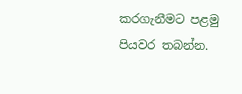කරගැනීමට පළමු පියවර තබන්න.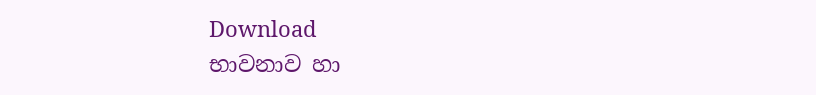Download
භාවනාව හා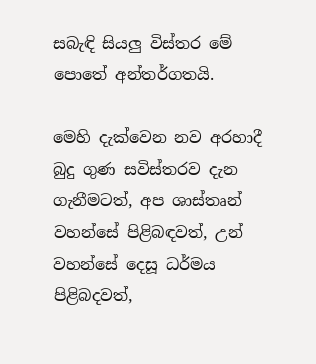සබැඳි සියලු විස්තර මේ පොතේ අන්තර්ගතයි.

මෙහි දැක්වෙන නව අරහාදී බුදු ගුණ සවිස්තරව දැන ගැනීමටත්, අප ශාස්තෘන් වහන්සේ පිළිබඳවත්, උන් වහන්සේ දෙසූ ධර්මය පිළිබදවත්,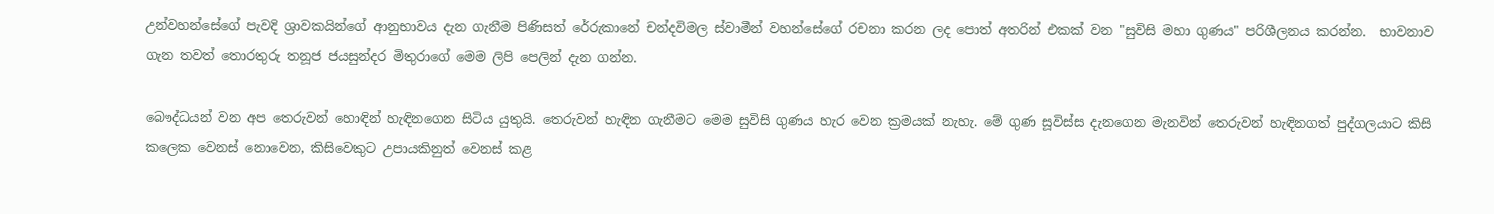උන්වහන්සේගේ පැවදි ශ්‍රාවකයින්ගේ ආනුභාවය දැන ගැනීම පිණිසත් රේරුකානේ චන්දවිමල ස්වාමීන් වහන්සේගේ රචනා කරන ලද පොත් අතරින් එකක් වන "සුවිසි මහා ගුණය" පරිශීලනය කරන්න.  භාවනාව ගැන තවත් තොරතුරු තනූජ ජයසුන්දර මිතුරාගේ මෙම ලිපි පෙලින් දැන ගන්න.

බෞද්ධයන් වන අප තෙරුවන් හොඳින් හැඳිනගෙන සිටිය යුතුයි. තෙරුවන් හැඳින ගැනීමට මෙම සුවිසි ගුණය හැර වෙන ක්‍රමයක් නැහැ. මේ ගුණ සූවිස්ස දැනගෙන මැනවින් තෙරුවන් හැඳිනගත් පුද්ගලයාට කිසි කලෙක වෙනස් නොවෙන, කිසිවෙකුට උපායකිනුත් වෙනස් කළ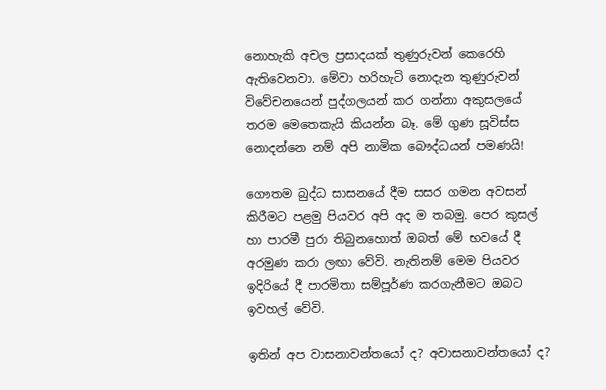නොහැකි අචල ප්‍රසාදයක් තුණුරුවන් කෙරෙහි ඇතිවෙනවා. මේවා හරිහැටි නොදැන තුණුරුවන් විවේචනයෙන් පුද්ගලයන් කර ගන්නා අකුසලයේ තරම මෙතෙකැයි කියන්න බෑ. මේ ගුණ සූවිස්ස නොදන්නෙ නම් අපි නාමික බෞද්ධයන් පමණයි!

ගෞතම බුද්ධ සාසනයේ දීම සසර ගමන අවසන් කිරීමට පළමු පියවර අපි අද ම තබමු. පෙර කුසල් හා පාරමී පුරා තිබුනහොත් ඔබත් මේ භවයේ දී අරමුණ කරා ලඟා වේවි. නැතිනම් මෙම පියවර ඉදිරියේ දී පාරමිතා සම්පූර්ණ කරගැනීමට ඔබට ඉවහල් වේවි.

ඉතින් අප වාසනාවන්තයෝ ද? අවාසනාවන්තයෝ ද?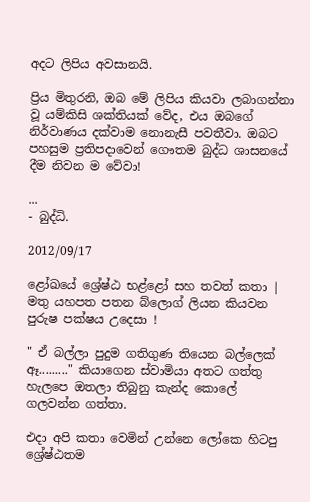අදට ලිපිය අවසානයි.

ප්‍රිය මිතුරනි, ඔබ මේ ලිපිය කියවා ලබාගන්නා වූ යම්කිසි ශක්තියක් වේද, එය ඔබගේ නිර්වාණය දක්වාම නොනැසී පවතීවා. ඔබට පහසුම ප්‍රතිපදාවෙන් ගෞතම බුද්ධ ශාසනයේ දීම නිවන ම වේවා!

...
- බුද්ධි.

2012/09/17

ළෝඛයේ ශ්‍රේෂ්ඨ භළ්ළෝ සහ තවත් කතා | මතු යහපත පතන බ්ලොග් ලියන කියවන පුරුෂ පක්ෂය උදෙසා !

" ඒ බල්ලා පුදුම ගතිගුණ තියෙන බල්ලෙක් ඈ........." කියාගෙන ස්වාමියා අතට ගත්තු හැලපෙ ඔතලා තිබුනු කැන්ද කොලේ ගලවන්න ගත්තා.

එදා අපි කතා වෙමින් උන්නෙ ලෝකෙ හිටපු ශ්‍රේෂ්ඨතම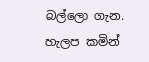බල්ලො ගැන.  හැලප කමින්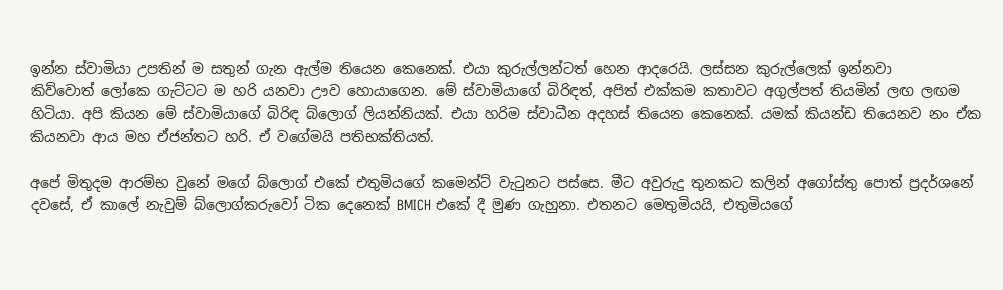ඉන්න ස්වාමියා උපතින් ම සතුන් ගැන ඇල්ම තියෙන කෙනෙක්. එයා කුරුල්ලන්ටත් හෙන ආදරෙයි. ලස්සන කුරුල්ලෙක් ඉන්නවා කිව්වොත් ‍ලෝකෙ ගැට්ටට ම හරි යනවා ඌව හොයාගෙන. මේ ස්වාමියාගේ බිරිඳත්, අපිත් එක්කම කතාවට අගුල්පත් තියමින් ලඟ ලඟම හිටියා. අපි කියන මේ ස්වාමියාගේ බිරිඳ බ්ලොග් ලියන්නියක්. එයා හරිම ස්වාධීන අදහස් තියෙන කෙනෙක්. යමක් කියන්ඩ තියෙනව නං ඒක කියනවා ආය මහ ඒජන්තට හරි. ඒ වගේමයි පතිභක්තියත්.

අපේ මිතුදම ආරම්භ වුනේ මගේ බ්ලොග් එකේ එතුමියගේ කමෙන්ට් වැටුනට පස්සෙ. මීට අවුරුදු තුනකට කලින් අගෝස්තු පොත් ‍ප්‍රදර්ශනේ දවසේ, ඒ කාලේ නැවුම් බ්ලොග්කරුවෝ ටික දෙනෙක් BMICH එකේ දී මුණ ගැහුනා. එතනට මෙතුමියයි, එතුමියගේ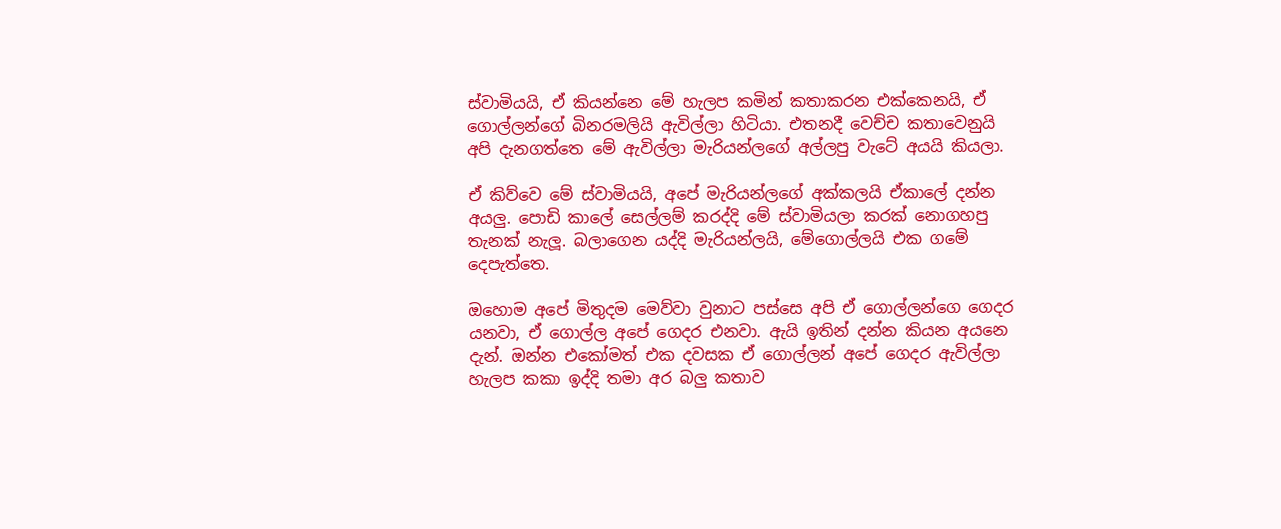ස්වාමියයි, ඒ කියන්නෙ මේ හැලප කමින් කතාකරන එක්කෙනයි, ඒ ගොල්ලන්ගේ බිනරමලියි ඇවිල්ලා හිටියා. එතනදී වෙච්ච කතාවෙනුයි අපි දැනගත්තෙ මේ ඇවිල්ලා මැරියන්ලගේ අල්ලපු වැටේ අයයි කියලා.

ඒ කිව්වෙ මේ ස්වාමියයි, අපේ මැරියන්ලගේ අක්කලයි ඒකාලේ දන්න අයලු. පොඩි කාලේ සෙල්ලම් කරද්දි මේ ස්වාමියලා කරක් නොගහපු තැනක් නැලූ. බලාගෙන යද්දි මැරියන්ලයි, මේගොල්ලයි එක ගමේ දෙපැත්තෙ.

ඔහොම අපේ මිතුදම මෙව්වා වුනාට පස්සෙ අපි ඒ ගොල්ලන්ගෙ ගෙදර යනවා, ඒ ගොල්ල අපේ ගෙදර එනවා. ඇයි ඉතින් දන්න කියන අයනෙ දැන්. ඔන්න එකෝමත් එක දවසක ඒ ගොල්ලන් අපේ ගෙදර ඇවිල්ලා හැලප කකා ඉද්දි තමා අර බලු කතාව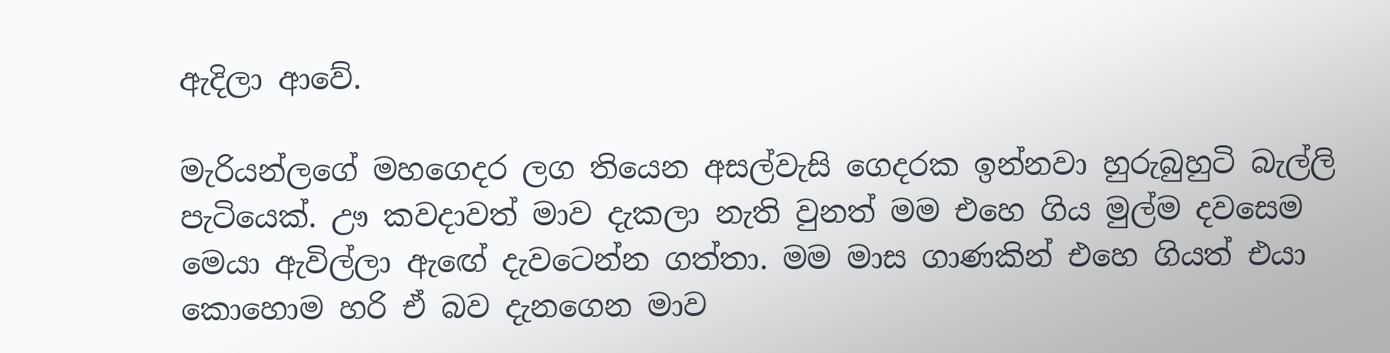ඇදිලා ආවේ.

මැරියන්ලගේ මහගෙදර ලග තියෙන අසල්වැසි ගෙදරක ඉන්නවා හුරුබුහුටි බැල්ලි පැටියෙක්. ඌ කවදාවත් මාව දැකලා නැති වුනත් මම එහෙ ගිය මුල්ම දවසෙම මෙයා ඇවිල්ලා ඇඟේ දැවටෙන්න ගත්තා. මම මාස ගාණකින් එහෙ ගියත් එයා කොහොම හරි ඒ බව දැනගෙන මාව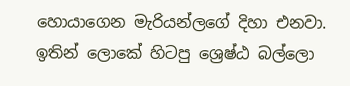හොයාගෙන මැරියන්ලගේ දිහා එනවා. ඉතින් ලොකේ හිටපු ශ්‍රෙෂ්ඨ බල්ලො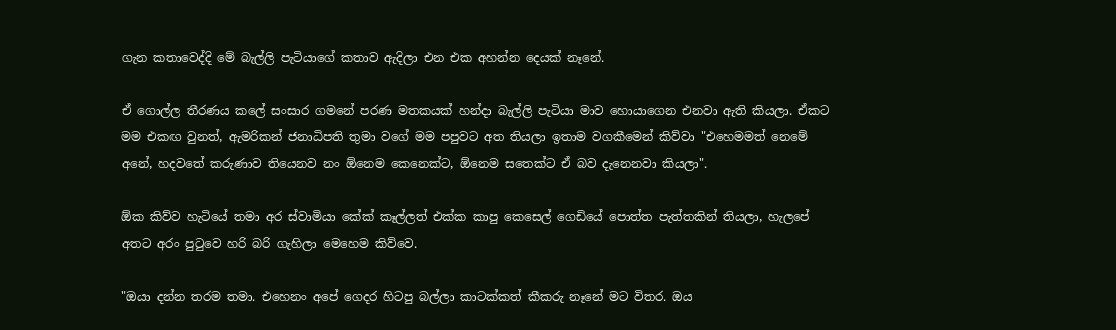ගැන කතාවෙද්දි මේ බැල්ලි පැටියාගේ කතාව ඇදිලා එන එක අහන්න දෙයක් නෑනේ.

ඒ ගොල්ල තීරණය කලේ සංසාර ගමනේ පරණ මතකයක් හන්දා බැල්ලි පැටියා මාව හොයාගෙන එනවා ඇති කියලා. ඒකට මම එකඟ වුනත්, ඇමරිකන් ජනාධිපති තුමා වගේ මම පපුවට අත තියලා ඉතාම වගකීමෙන් කිව්වා "එහෙමමත් නෙමේ අනේ, හදවතේ කරුණාව තියෙනව නං ඕනෙම කෙනෙක්ට, ඕනෙම සතෙක්ට ඒ බව දැනෙනවා කියලා".

ඕක කිව්ව හැටියේ තමා අර ස්වාමියා කේක් කෑල්ලත් එක්ක කාපු කෙසෙල් ගෙඩියේ පොත්ත පැත්තකින් තියලා, හැලපේ අතට අරං පුටුවෙ හරි බරි ගැහිලා මෙහෙම කිව්වෙ.

"ඔයා දන්න තරම තමා. එහෙනං අපේ ගෙදර හිටපු බල්ලා කාටක්කත් කීකරු නෑනේ මට විතර. ඔය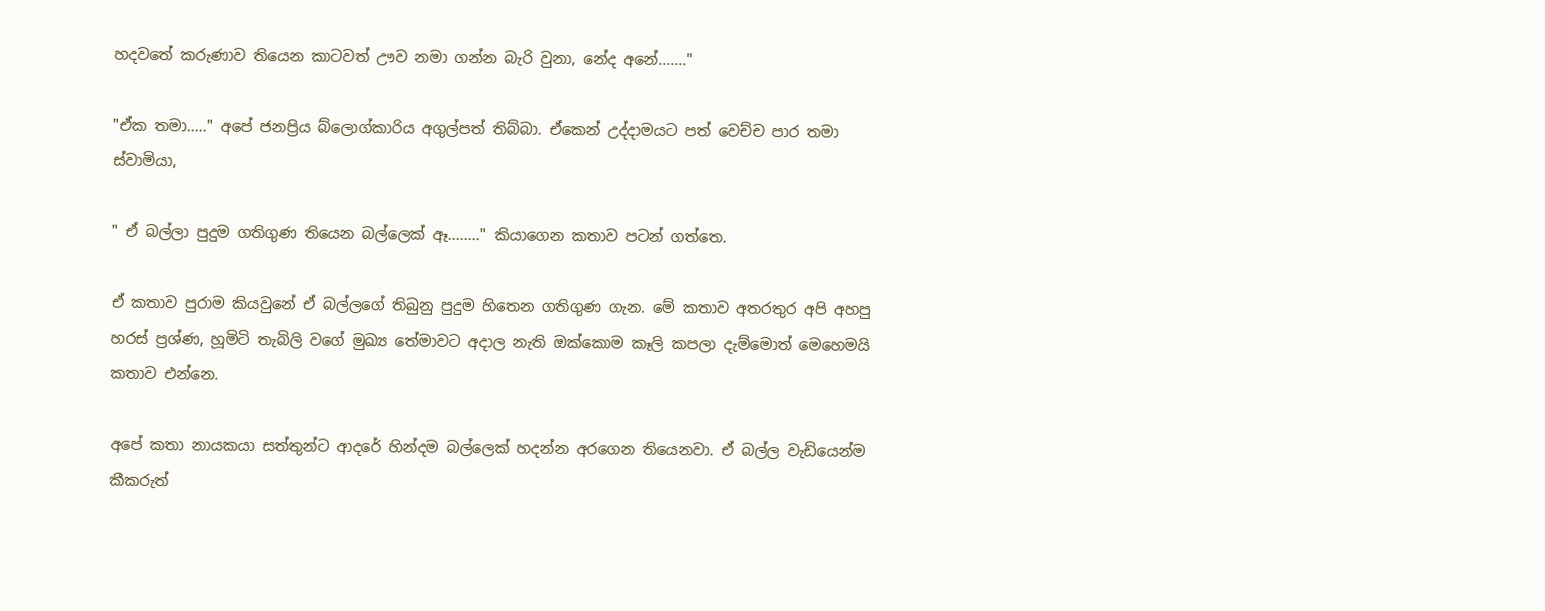හදවතේ කරුණාව තියෙන කාටවත් ඌව නමා ගන්න බැරි වුනා, නේද අනේ......."

"ඒක තමා....." අපේ ජනප්‍රිය බ්ලොග්කාරිය අගුල්පත් තිබ්බා. ඒකෙන් උද්දාමයට පත් වෙච්ච පාර තමා ස්වාමියා,

" ඒ බල්ලා පුදුම ගතිගුණ තියෙන බල්ලෙක් ඈ........" කියාගෙන කතාව පටන් ගත්තෙ.

ඒ කතාව පුරාම කියවුනේ ඒ බල්ලගේ තිබුනු පුදුම හිතෙන ගතිගුණ ගැන. මේ කතාව අතරතුර අපි අහපු හරස් ප්‍රශ්ණ, හූමිටි තැබිලි වගේ මුඛ්‍ය තේමාවට අදාල නැති ඔක්කොම කෑලි කපලා දැම්මොත් මෙහෙමයි කතාව එන්නෙ.

අපේ කතා නායකයා සත්තුන්ට ආදරේ හින්දම බල්ලෙක් හදන්න අරගෙන තියෙනවා. ඒ බල්ල වැඩියෙන්ම කීකරුත්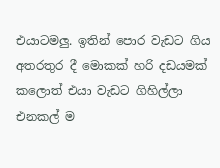එයාටමලු. ඉතින් පොර වැඩට ගිය අතරතුර දී මොකක් හරි දඩයමක් කලොත් එයා වැඩට ගිහිල්ලා එනකල් ම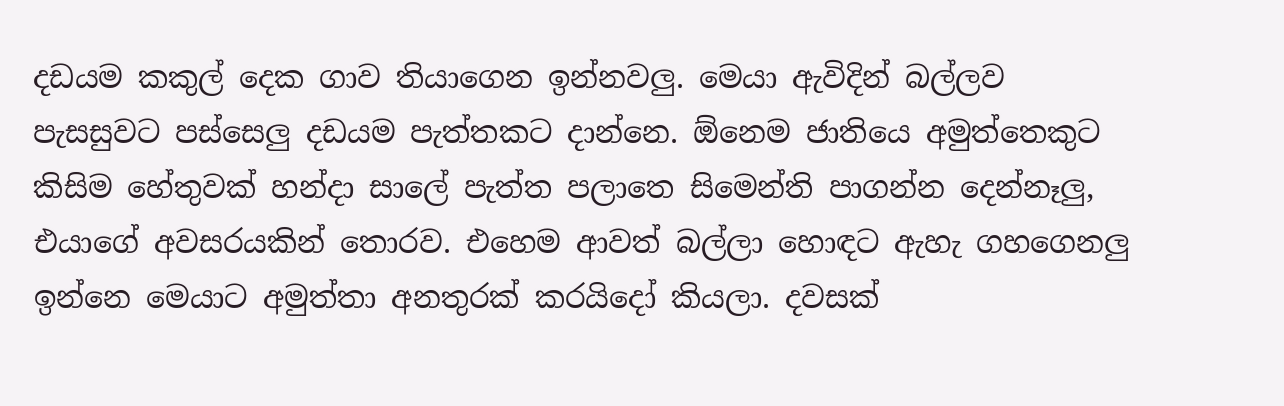දඩයම කකුල් දෙක ගාව තියාගෙන ඉන්නවලු. මෙයා ඇවිදින් බල්ලව පැසසුවට පස්සෙලු දඩයම පැත්තකට දාන්නෙ. ඕනෙම ජාතියෙ අමුත්තෙකුට කිසිම හේතුවක් හන්දා සාලේ පැත්ත පලාතෙ සිමෙන්ති පාගන්න දෙන්නෑලු, එයාගේ අවසරයකින් තොරව. එහෙම ආවත් බල්ලා හොඳට ඇහැ ගහගෙනලු ඉන්නෙ මෙයාට අමුත්තා අනතුරක් කරයි‍දෝ කියලා. දවසක්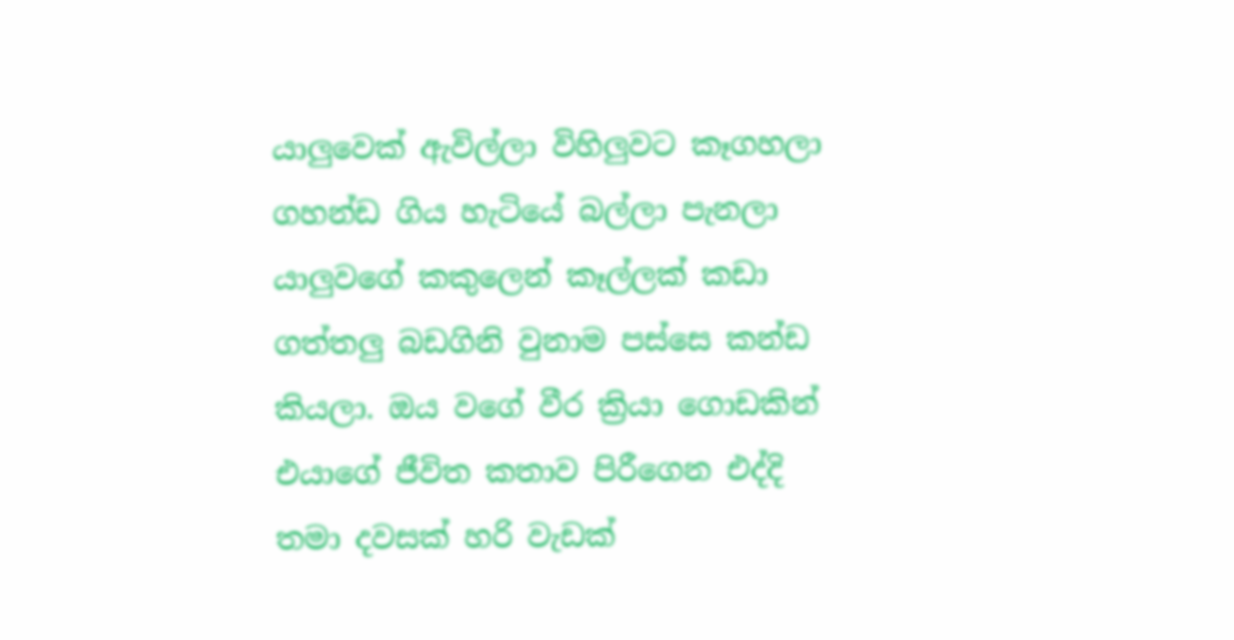යාලුවෙක් ඇවිල්ලා විහිලුවට කෑගහලා ගහන්ඩ ගිය හැටියේ බල්ලා පැනලා යාලුවගේ කකුලෙන් කෑල්ලක් කඩා ගත්තලු බඩගිනි වුනාම පස්සෙ කන්ඩ කියලා. ඔය වගේ වීර ක්‍රියා ගොඩකින් එයාගේ ජීවිත කතාව පිරීගෙන එද්දි තමා දවසක් හරි වැඩක්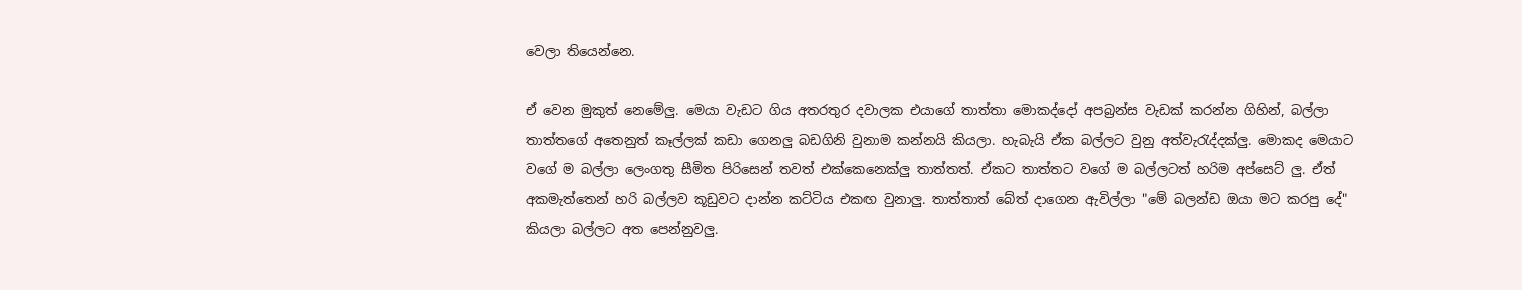වෙලා තියෙන්නෙ.

ඒ වෙන මුකුත් නෙමේලු. මෙයා වැඩට ගිය අතරතුර දවාලක එයාගේ තාත්තා මොකද්දෝ අපබ්‍රන්ස වැඩක් කරන්න ගිහින්, බල්ලා තාත්තගේ අතෙනුත් කෑල්ලක් කඩා ගෙනලු බඩගිනි වුනාම කන්නයි කියලා. හැබැයි ඒක බල්ලට වුනු අත්වැරැද්දක්ලු. මොකද මෙයාට වගේ ම බල්ලා ලෙංගතු සීමිත පිරිසෙන් තවත් එක්කෙනෙක්ලු තාත්තත්. ඒකට තාත්තට වගේ ම බල්ලටත් හරිම අප්සෙට් ලු. ඒත් අකමැත්තෙන් හරි බල්ලව කූඩුවට දාන්න කට්ටිය එකඟ වුනාලු. තාත්තාත් බේත් දාගෙන ඇවිල්ලා "මේ බලන්ඩ ඔයා මට කරපු දේ" කියලා බල්ලට අත පෙන්නුවලු.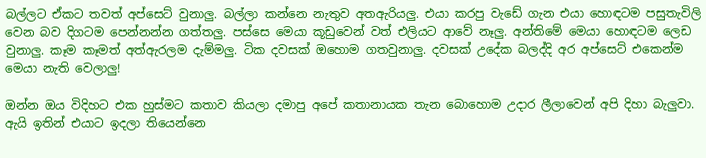බල්ලට ඒකට තවත් අප්සෙට් වුනාලු. බල්ලා කන්නෙ නැතුව අතඇරියලු. එයා කරපු වැඩේ ගැන එයා හොඳටම පසුතැවිලි වෙන බව දිගටම පෙන්නන්න ගත්තලු. පස්සෙ මෙයා කූඩුවෙන් වත් එලියට ආවේ නෑලු. අන්තිමේ මෙයා හොඳටම ලෙඩ වුනාලු. කෑම කෑමත් අත්ඇරලම දැම්මලු. ටික දවසක් ඔහොම ගතවුනාලු. දවසක් උදේක බලද්දි අර අප්සෙට් එකෙන්ම මෙයා නැති වෙලාලු!

ඔන්න ඔය විදිහට එක හුස්මට කතාව කියලා දමාපු අපේ කතානායක තැන බොහොම උදාර ලීලාවෙන් අපි දිහා බැලුවා. ඇයි ඉතින් එයාට ඉදලා තියෙන්නෙ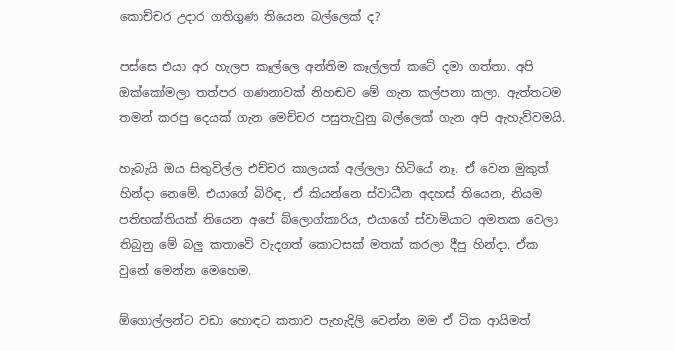කොච්චර උදාර ගතිගුණ තියෙන බල්ලෙක් ද?

පස්සෙ එයා අර හැලප කෑල්ලෙ අන්තිම කෑල්ලත් කටේ දමා ගත්තා. අපි ඔක්කෝමලා තත්පර ගණනාවක් නිහඬව මේ ගැන කල්පනා කලා. ඇත්තටම තමන් කරපු දෙයක් ගැන මෙච්චර පසුතැවුනු බල්ලෙක් ගැන අපි ඇහැව්වමයි.

හැබැයි ඔය සිතුවිල්ල එච්චර කාලයක් අල්ලලා හිටියේ නෑ. ඒ වෙන මුකුත් හින්දා නෙමේ. එයාගේ බිරිඳ, ඒ කියන්නෙ ස්වාධීන අදහස් තියෙන, නියම පතිභක්තියක් තියෙන අපේ බ්ලොග්කාරිය, එයාගේ ස්වාමියාට අමතක වෙලා තිබුනු මේ බලු කතාවේ වැදගත් කොටසක් මතක් කරලා දීපු හින්දා. ඒක වුනේ ‍මෙන්න මෙහෙම.

ඕගොල්ලන්ට වඩා හොඳට කතාව පැහැදිලි වෙන්න මම ඒ ටික ආයිමත්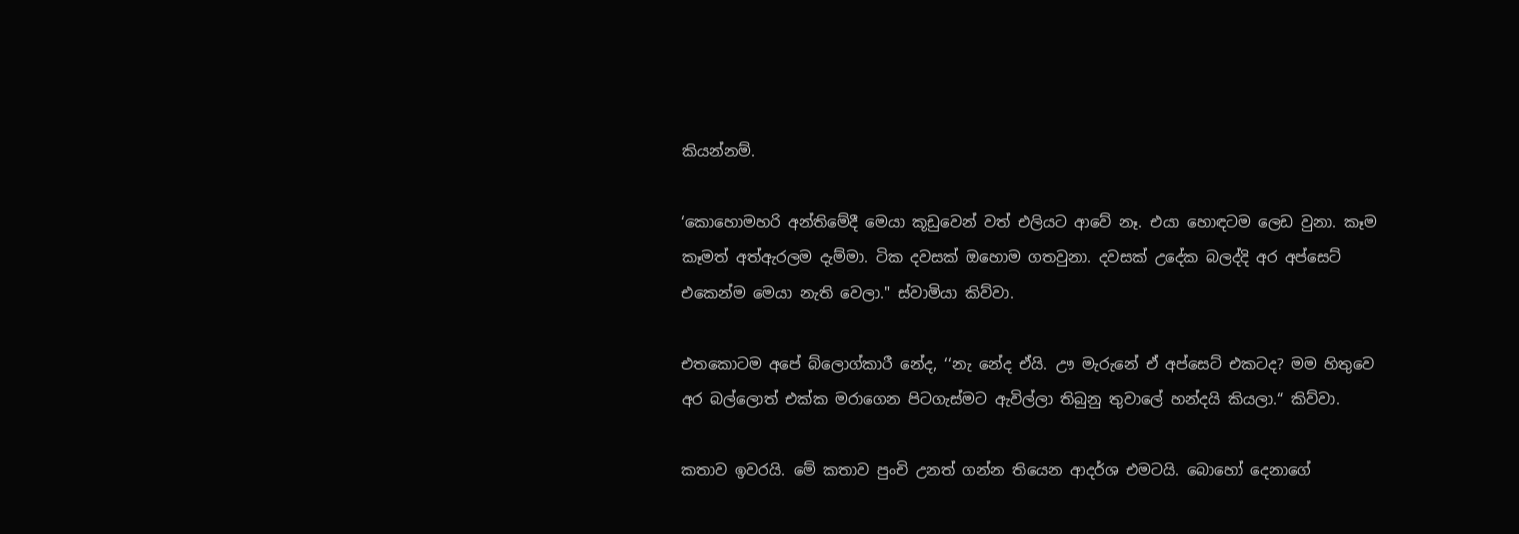කියන්නම්.

‘කො‍හොමහරි අන්තිමේදී මෙයා කූඩුවෙන් වත් එලියට ආවේ නෑ. එයා හොඳටම ලෙඩ වුනා. කෑම කෑමත් අත්ඇරලම දැම්මා. ටික දවසක් ඔහොම ගතවුනා. දවසක් උදේක බලද්දි අර අප්සෙට් එකෙන්ම මෙයා නැති වෙලා." ස්වාමියා කිව්වා.

එතකොටම අපේ බ්ලොග්කාරී නේද, ‘‘නැ නේද ඒයි. ඌ මැරුනේ ඒ අප්සෙට් එකටද? මම හිතුවෙ අර බල්ලොත් එක්ක මරාගෙන පිටගැස්මට ඇවිල්ලා තිබුනු තුවාලේ හන්දයි කියලා.“ කිව්වා.

කතාව ඉවරයි. මේ කතාව පුංචි උනත් ගන්න තියෙන ආදර්ශ එමටයි. බොහෝ දෙනාගේ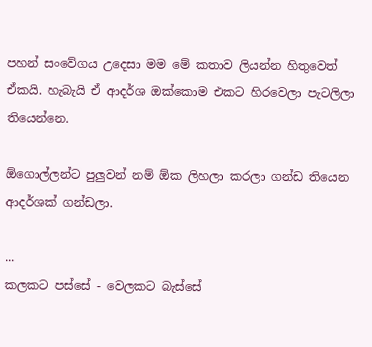පහන් සංවේගය උදෙසා මම මේ කතාව ලියන්න හිතුවෙත් ඒකයි. හැබැයි ඒ ආදර්ශ ඔක්කොම එකට හිරවෙලා පැටලිලා තියෙන්නෙ.

ඕගොල්ලන්ට පුලුවන් නම් ඕක ලිහලා කරලා ගන්ඩ තියෙන ආදර්ශක් ගන්ඩලා.

...
කලකට පස්සේ - වෙලකට බැස්සේ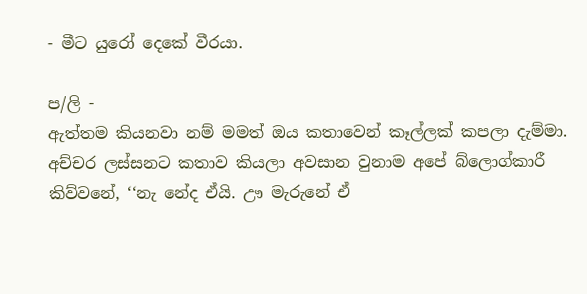- මීට යුරෝ දෙකේ වීරයා.

ප/ලි -
ඇත්තම කියනවා නම් මමත් ඔය කතාවෙන් කෑල්ලක් කපලා දැම්මා. අච්චර ලස්සනට කතාව කියලා අවසාන වුනාම අපේ බ්ලොග්කාරී කිව්වනේ, ‘‘නැ නේද ඒයි. ඌ මැරුනේ ඒ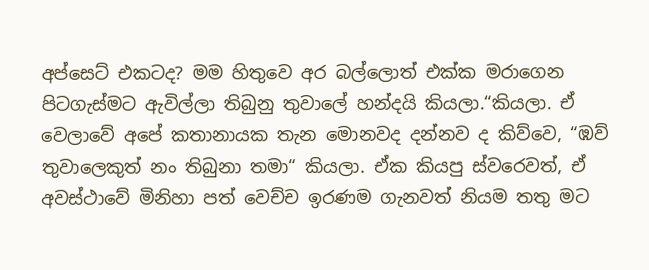අප්සෙට් එකටද? මම හිතුවෙ අර බල්ලොත් එක්ක මරාගෙන පිටගැස්මට ඇවිල්ලා තිබුනු තුවාලේ හන්දයි කියලා.“කියලා. ඒ වෙලාවේ අපේ කතානායක තැන මොනවද දන්නව ද කිව්වෙ, “ඹව් තුවාලෙකුත් නං තිබුනා තමා“ කියලා. ඒක කියපු ස්වරෙවත්, ඒ  අවස්ථාවේ මිනිහා පත් වෙච්ච ඉරණම ගැනවත් නියම තතු මට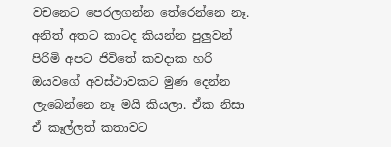වචනෙට පෙරලගන්න තේරෙන්නෙ නෑ. අනිත් අතට කාටද කියන්න පුලුවන් පිරිමි අපට ජිවිතේ කවදාක හරි ඔයවගේ අවස්ථාවකට මුණ දෙන්න ලැබෙන්නෙ නෑ මයි කියලා. ඒක නිසා ඒ කෑල්ලත් කතාවට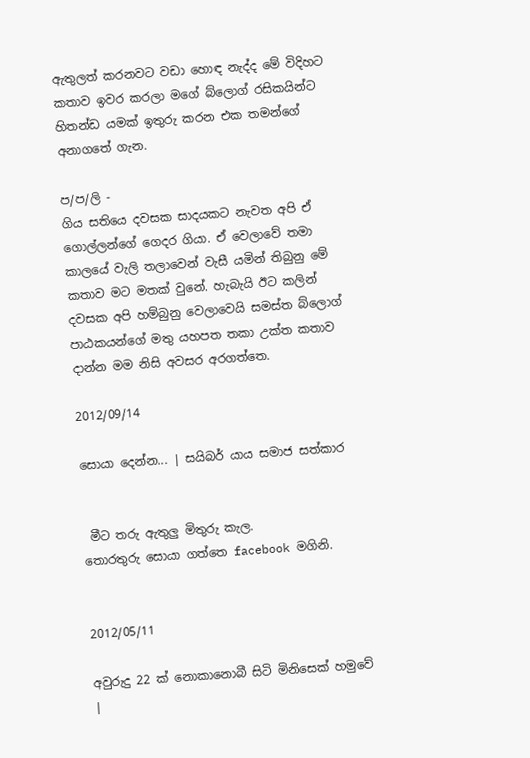ඇතුලත් කරනවට වඩා හොඳ නැද්ද මේ විදිහට කතාව ඉවර කරලා මගේ බ්ලොග් රසිකයින්ට හිතන්ඩ යමක් ඉතුරු කරන එක තමන්ගේ අනාගතේ ගැන.

ප/ප/ලි -
ගිය සතියෙ දවසක සාදයකට නැවත අපි ඒ ගොල්ලන්ගේ ගෙදර ගියා. ඒ වෙලාවේ තමා කාලයේ වැලි තලාවෙන් වැසී යමින් තිබුනු මේ කතාව මට මතක් වුනේ. හැබැයි ඊට කලින් දවසක අපි හම්බුනු වෙලාවෙයි සමස්ත බ්ලොග් පාඨකයන්ගේ මතු යහපත තකා උක්ත කතාව දාන්න මම නිසි අවසර අරගත්තෙ.

2012/09/14

සොයා දෙන්න... | සයිබර් යාය සමාජ සත්කාර


 මීට තරු ඇතුලු මිතුරු කැල.
තොරතුරු සොයා ගත්තෙ facebook මගිනි.


2012/05/11

අවුරුදු 22 ක් නොකානොබී සිටි මිනිසෙක් හමුවේ |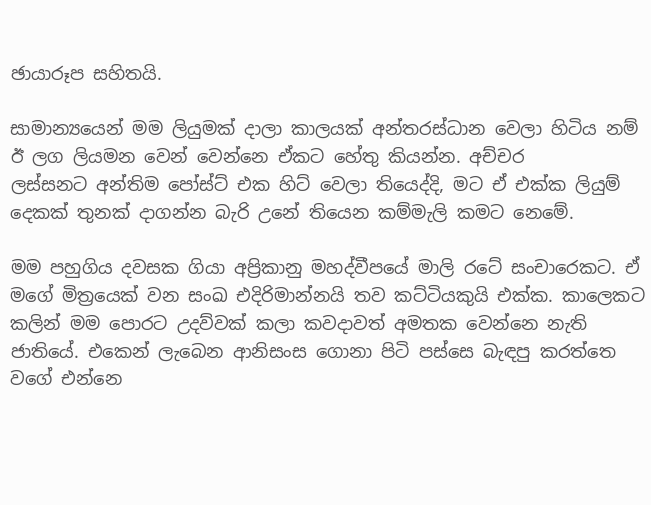ඡායාරූප සහිතයි.

සාමාන්‍යයෙන් මම ලියුමක් දාලා කාලයක් අන්තරස්ධාන වෙලා හිටිය නම් ඊ ලග ලියමන වෙන් වෙන්නෙ ඒකට හේතු කියන්න. අච්චර ලස්සනට ‍අන්තිම පෝස්ට් එක හිට් වෙලා තියෙද්දි, මට ඒ එක්ක ලියුම් දෙකක් තුනක් දාගන්න බැරි උනේ තියෙන කම්මැලි කමට නෙමේ.

මම පහුගිය දවසක ගියා අප්‍රිකානු මහද්වීපයේ මාලි රටේ සංචාරෙකට. ඒ මගේ මිත්‍රයෙක් වන සංඛ එදිරිමාන්නයි තව කට්ටියකුයි එක්ක. කාලෙකට කලින් මම පොරට උදව්වක් කලා කවදාවත් අමතක වෙන්නෙ නැති ජාතියේ. එකෙන් ලැබෙන ආනිසංස ‍ගොනා පිටි පස්සෙ බැඳපු කරත්තෙ වගේ එන්නෙ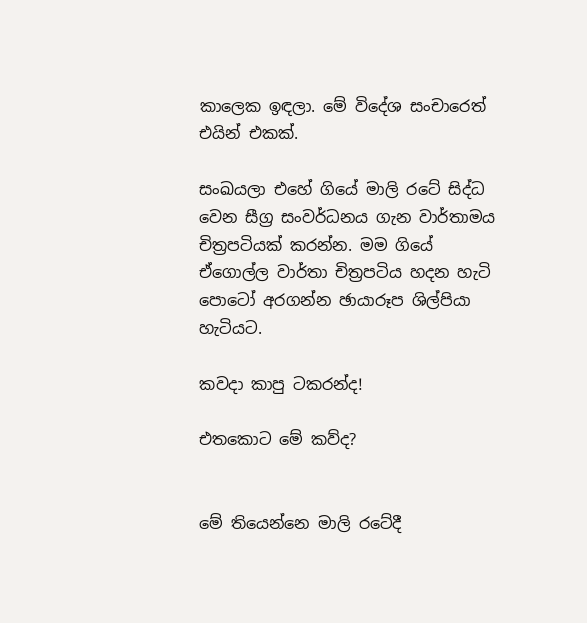කාලෙක ඉඳලා. මේ විදේශ සංචාරෙත් එයින් එකක්.

සංඛයලා එහේ ගියේ මාලි ‍රටේ සිද්ධ වෙන සීග්‍ර සංවර්ධනය ගැන වාර්තාමය චිත්‍රපටියක් කරන්න. මම ගියේ ඒගොල්ල වාර්තා චිත්‍රපටිය හදන හැටි පොටෝ අරගන්න ඡායාරූප ශිල්පියා හැටියට.

කවදා කාපු ටකරන්ද!

එතකොට මේ කව්ද?


මේ තියෙන්නෙ මාලි රටේදී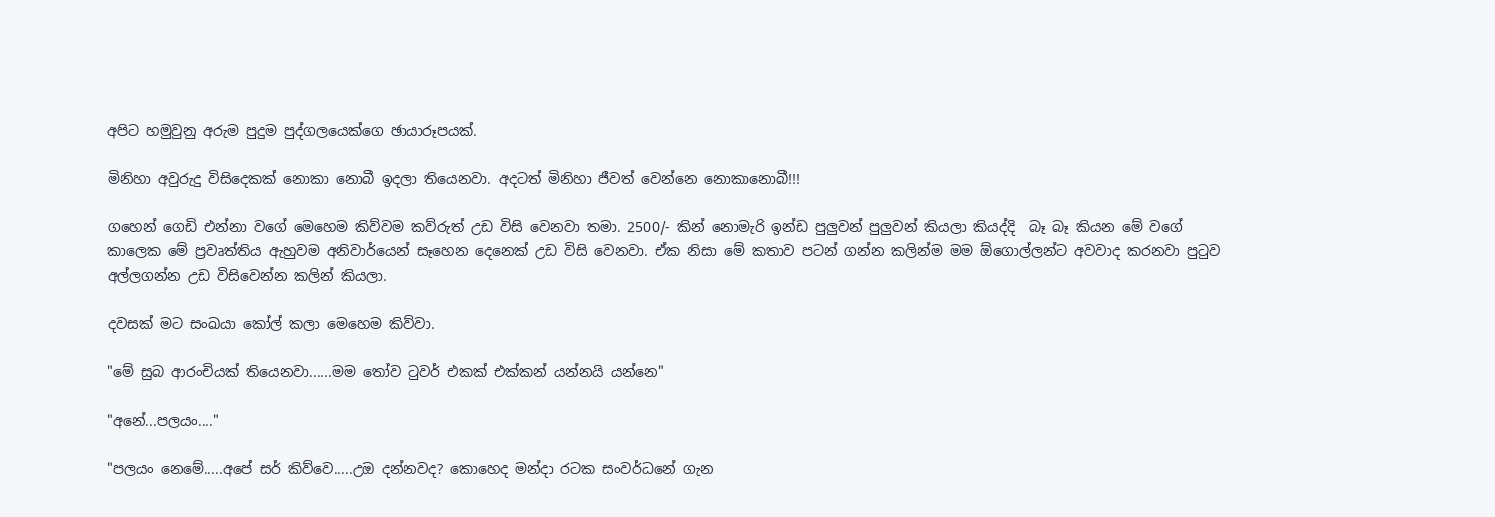අපිට හමුවුනු අරුම පුදුම පුද්ගලයෙක්ගෙ ඡායාරූපයක්.

මිනිහා අවුරුදු විසිදෙකක් නොකා නොබී ඉදලා තියෙනවා. අදටත් මිනිහා ජීවත් වෙන්නෙ නොකානොබී!!!

ගහෙන් ගෙඩි එන්නා වගේ මෙහෙම කිව්වම කව්රුත් උඩ විසි වෙනවා තමා. 2500/- කින් නොමැරි ඉන්ඩ පුලුවන් පුලුවන් කියලා කියද්දි  බෑ බෑ කියන මේ වගේ කාලෙක මේ ප්‍රවෘත්තිය ඇහුවම අනිවාර්යෙන් සෑහෙන දෙනෙක් උඩ විසි වෙනවා. ඒක නිසා මේ කතාව පටන් ගන්න කලින්ම මම ඕගොල්ලන්ට අවවාද කරනවා පුටුව අල්ලගන්න උඩ විසිවෙන්න කලින් කියලා.

දවසක් මට සංඛයා කෝල් කලා මෙහෙම කිව්වා.

"මේ සුබ ආරංචියක් තියෙනවා......මම තෝව ටුවර් එකක් එක්කන් යන්නයි යන්නෙ"

"අනේ...පලයං...."

"පලයං නෙමේ.....අපේ සර් කිව්වෙ.....උඔ දන්නවද? කොහෙද මන්දා රටක සංවර්ධනේ ගැන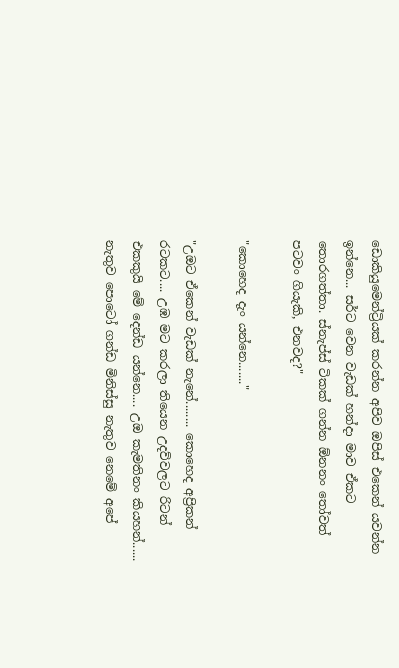ඩොකියුමෙන්ට්‍රියක් කරන්න අපිව ඔපිස් එකෙන් යවන්න ඉන්නෙ... සර්ට වෙන වැඩක් හන්දා මාව ඒකට තොරගත්තා. ස්නැප්ස් ටිකක් ගන්න ඕනනං තෝවත් පටවං ගියැකි, එනවද?"

"කොහෙද දැං යන්නෙ......."

"උඔ‍ට ඒකෙන් වැඩක් නැ‍නේ........ කොහෙද අප්‍රිකන් ර‍ටකට.... උඹ මට කරලා තියෙන උදව්වලට රිටන් එකකුයි මේ දෙන්ඩ යන්නෙ.... උඔ කැමතිනං කියහන්...... නැතුව පොටෝ ගන්ඩ මිනිස්සු නැතුව නෙමේ අපේ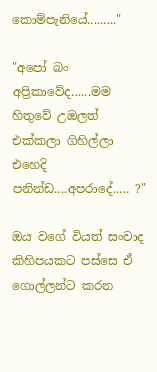කොම්පැනියේ........."

"අපෝ බං අප්‍රිකාවේද......මම හිතුවේ උඔල‍ත් එක්කලා ගිහිල්ලා එහෙදි පනින්ඩ....අපරාදේ..... ?"

ඔය වගේ වියත් සංවාද කිහිපයකට පස්සෙ ඒ ගොල්ලන්ට කරන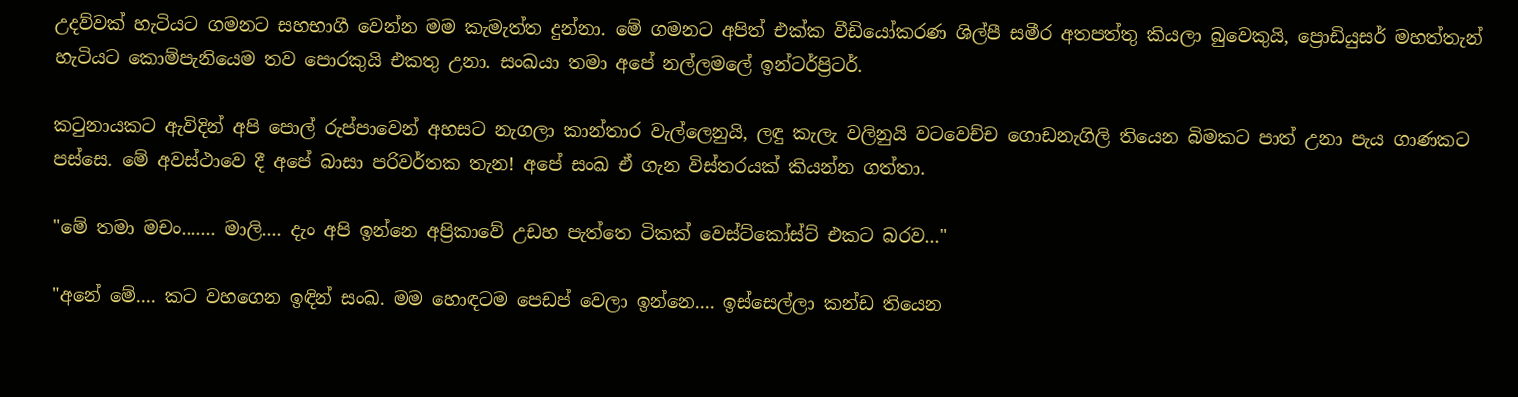උදව්වක් හැටියට ගමනට සහභාගී වෙන්න මම කැමැත්ත දුන්නා. මේ ගමනට අපිත් එක්ක වීඩියෝකරණ ශිල්පී සමීර අතපත්තු කියලා බුවෙකුයි, ප්‍රොඩියුසර් මහත්තැන් හැටියට කොම්පැනියෙම තව පොරකුයි එකතු උනා. සංඛයා තමා අපේ නල්ලමලේ ඉන්ටර්ප්‍රිටර්.

කටුනායකට ඇවිදින් අපි පොල් රුප්පාවෙන් අහසට නැගලා කාන්තාර වැල්ලෙනුයි, ලඳු කැලැ වලිනුයි වටවෙච්ච ගොඩනැගිලි තියෙන බිමකට පාත් උනා පැය ගාණකට පස්සෙ. මේ අවස්ථාවෙ දී අපේ බාසා පරිවර්තක තැන! අපේ සංඛ ඒ ගැන විස්තරයක් කියන්න ගත්තා.

"මේ තමා මචං....... මාලි.... දැං අපි ඉන්නෙ අප්‍රිකාවේ උඩහ පැත්තෙ ටිකක් වෙස්ට්කෝස්ට් එකට බරව..."

"අනේ මේ.... කට වහගෙන ඉඳින් සංඛ. මම හොඳටම පෙඩප් වෙලා ඉන්නෙ.... ඉස්සෙල්ලා කන්ඩ තියෙන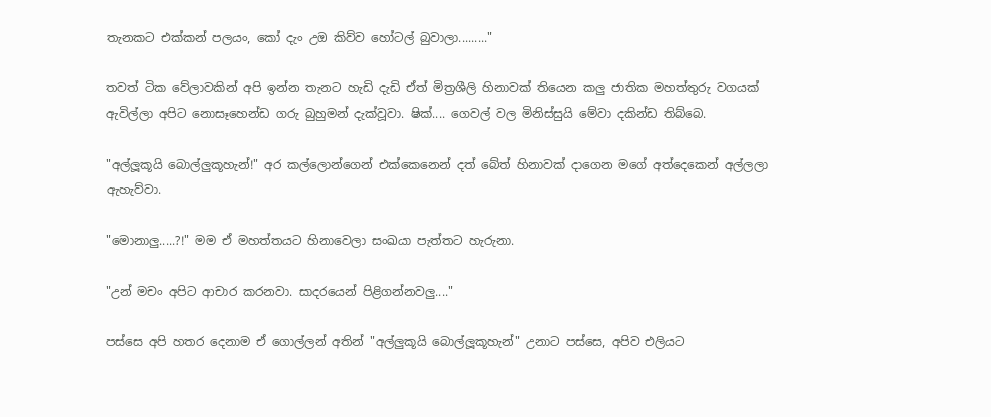තැනකට එක්කන් පලයං, කෝ දැං උඔ කිව්ව හෝටල් බුවාලා........."

තවත් ටික වේලාවකින් අපි ඉන්න තැනට හැඩි දැඩි ඒත් මිත්‍රශීලි හිනාවක් තියෙන කලු ජාතික මහත්තුරු වගයක් ඇවිල්ලා අපිට නොසෑහෙන්ඩ ගරු බුහුමන් දැක්වූවා. ෂික්.... ගෙවල් වල මිනිස්සුයි මේවා දකින්ඩ තිබ්බෙ.

"අල්ලූකූයි බොල්ලුකූහැන්!" අර කල්ලොන්ගෙන් එක්කෙනෙන් දත් බේත් හිනාවක් දාගෙන මගේ අත්දෙකෙන් අල්ලලා ඇහැව්වා.

"මොනාලු.....?!" මම ඒ මහත්තයට හිනාවෙලා සංඛයා පැත්තට හැරුනා.

"උන් මචං අපිට ආචාර කරනවා. සාදරයෙන් පිළිගන්නවලු...."

පස්සෙ අපි හතර දෙනාම ඒ ගොල්ලන් අතින් "අල්ලුකූයි බොල්ලූකූහැන්" උනාට පස්සෙ, අපිව එලියට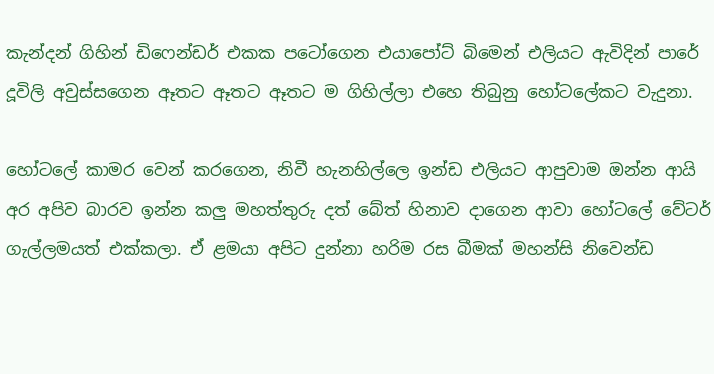කැන්දන් ගිහින් ඩිෆෙන්ඩර් එකක පටෝගෙන එයාපෝට් බිමෙන් එලියට ඇවිදින් පාරේ දූවිලි අවුස්සගෙන ඈතට ඈත‍ට ඈතට ම ගිහිල්ලා එහෙ තිබුනු හෝටලේකට වැදුනා.

හෝ‍ටලේ කාමර වෙන් කරගෙන, නිවී හැනහිල්ලෙ ඉන්ඩ එලියට ආපුවාම ඔන්න ආයි අර අපිව බාරව ඉන්න කලු මහත්තුරු දත්‍ බේත් හිනාව දාගෙන ආවා හෝටලේ වේටර් ගැල්ලමයත් එක්කලා. ඒ ළමයා අපිට දුන්නා හරිම රස බීමක් මහන්සි නිවෙන්ඩ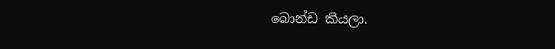බොන්ඩ කියලා.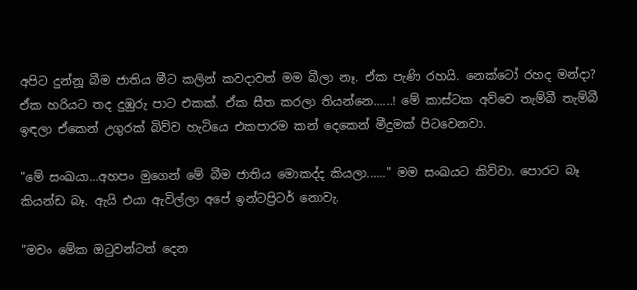අපිට දුන්නූ බීම ජාතිය මීට කලින් කවදාවත් මම බීලා නෑ. ඒක පැණි රහයි. නෙක්ටෝ රහද මන්දා? ඒක හරියට තද දුඹුරු පාට එකක්. ඒක සීත කරලා තියන්නෙ......! මේ කාස්ටක අව්වෙ තැම්බී තැම්බී ඉඳලා ඒකෙන් උගුරක් බිව්ව හැටියෙ එකපාරම කන් දෙකෙන් මීදුමක් පිටවෙනවා.

"මේ සංඛයා...අහපං මුගෙන් මේ බීම ජාතිය මොකද්ද කියලා......" මම සංඛයට කිව්වා. පොරට බෑ කියන්ඩ බෑ. ඇයි එයා ඇවිල්ලා අපේ ඉන්ටප්‍රිටර් නොවැ.

"මචං මේක ඔටුවන්ටත් දෙන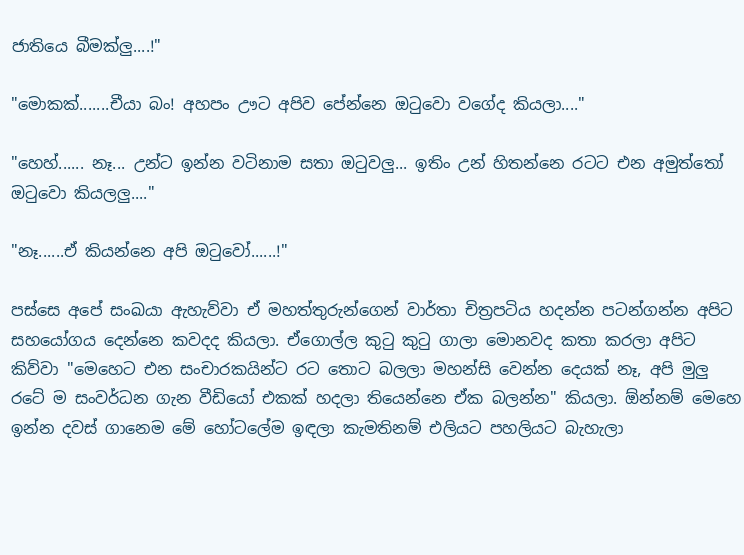ජාතියෙ බීමක්ලු....!"

"මොකක්.......චීයා බං! අහපං ඌට අපිව පේන්නෙ ඔටුවො වගේද කියලා...."

"හෙහ්...... නෑ... උන්ට ඉන්න වටිනාම සතා ඔටුවලු... ඉතිං උන් හිතන්නෙ රටට එන අමුත්තෝ ඔටුවො කියලලු...."

"නෑ......ඒ කියන්නෙ අපි ඔටුවෝ......!"

පස්සෙ අපේ සංඛයා ඇහැව්වා ඒ මහත්තුරුන්ගෙන් වාර්තා චිත්‍රපටිය හදන්න පටන්ගන්න අපිට සහයෝගය දෙන්නෙ කවදද කියලා. ඒගොල්ල කුටු කුටු ගාලා මොනවද කතා කරලා අපිට කිව්වා "මෙහෙට එන සංචාරකයින්ට රට තොට බලලා මහන්සි වෙන්න දෙයක් නෑ, අපි මුලු රටේ ම සංවර්ධන ගැන වීඩියෝ එකක් හදලා තියෙන්නෙ ඒක බලන්න" කියලා. ඕන්නම් මෙහෙ ඉන්න දවස් ගානෙම මේ හෝටලේම ඉඳලා කැමතිනම් එලියට පහලියට බැහැලා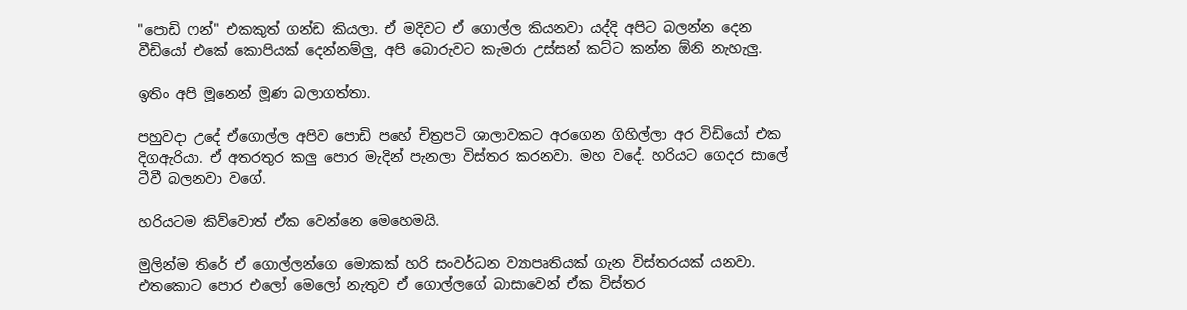"පොඩි ෆන්" එකකුත් ගන්ඩ කියලා. ඒ මදිවට ඒ ගොල්ල කියනවා යද්දි අපිට බලන්න දෙන වීඩියෝ එකේ කොපියක් දෙන්නම්ලු, අපි බොරුවට කැමරා උස්සන් කට්ට කන්න ඕනි නැහැලු.

ඉතිං අපි මූනෙන් මූණ බලාගත්තා.

පහුවදා උදේ ඒගොල්ල අපිව පොඩි පහේ චිත්‍රපටි ශාලාවකට අරගෙන ගිහිල්ලා අර විඩියෝ එක දිගඇරියා. ඒ අතරතුර කලු පොර මැදින් පැනලා විස්තර කරනවා. මහ වදේ. හරියට ගෙදර සාලේ ටීවී බලනවා වගේ.

හරියටම කිව්වොත් ඒක වෙන්නෙ මෙහෙමයි.

මුලින්ම තිරේ ඒ ගොල්ලන්ගෙ මොකක් හරි සංවර්ධන ව්‍යාපෘතියක් ගැන විස්තරයක් යනවා. එතකොට පොර එලෝ මෙලෝ නැතුව ඒ ගොල්ලගේ බාසාවෙන් ඒක විස්තර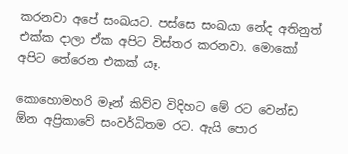කරනවා අපේ සංඛයට. පස්සෙ සංඛයා නේද අතිනුත් එක්ක දාලා ඒක අපිට විස්තර කරනවා. මොකෝ අපිට තේරෙන එකක් යෑ.

කොහොමහරි මෑන් කිව්ව විදිහට මේ රට වෙන්ඩ ඕන අප්‍රිකාවේ සංවර්ධිතම රට. ඇයි පොර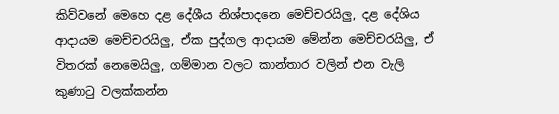කිව්වනේ මෙහෙ දළ දේශීය නිශ්පාදනෙ මෙච්චරයිලු, දළ දේශිය ආදායම මෙච්චරයිලු, ඒක පුද්ගල ආදායම මේන්න මෙච්චරයිලු, ඒ විතරක් නෙමෙයිලු, ගම්මාන වලට කාන්තාර වලින් එන වැලි කුණාටු වලක්කන්න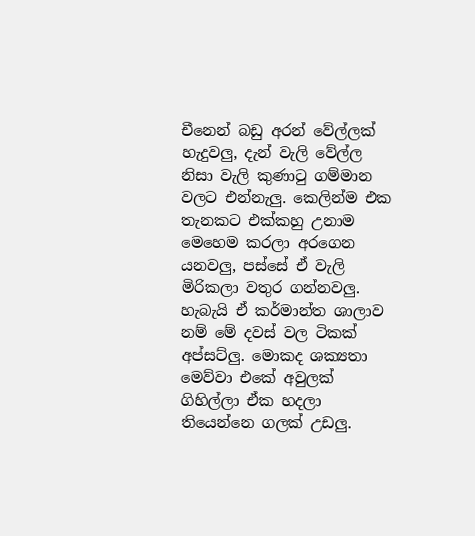චීනෙන් බඩු අරන් වේල්ලක් හැදුවලු, දැන් වැලි වේල්ල නිසා වැලි කුණාටු ගම්මාන වලට එන්නැලු. කෙලින්ම එක තැනකට එක්කහු උනාම මෙහෙම කරලා අරගෙන යනවලු, පස්සේ ඒ වැලි මිරිකලා වතුර ගන්නවලු. හැබැයි ඒ කර්මාන්ත ශාලාව නම් මේ දවස් වල ටිකක් අප්සට්ලු. මොකද ශක්‍යතා මෙව්වා එකේ අවුලක් ගිහිල්ලා ඒක හදලා තියෙන්නෙ ගලක් උඩලු.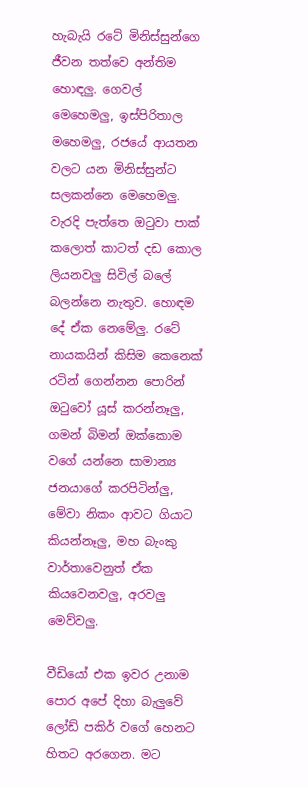හැබැයි රටේ මිනිස්සුන්ගෙ ජීවන තත්වෙ අන්තිම හොඳලු. ගෙවල් මෙහෙමලු, ඉස්පිරිතාල මහෙමලු, රජයේ ආයතන වලට යන මිනිස්සුන්ට සලකන්නෙ මෙහෙමලු. වැරදි පැත්තෙ ඔටුවා පාක් කලොත් කාටත් දඩ කොල ලියනවලු සිවිල් බලේ බලන්නෙ නැතුව. හොඳම දේ ඒක නෙමේලු. රටේ නායකයින් කිසිම කෙනෙක් රටින් ගෙන්නන පොරින් ඔටුවෝ යූස් කරන්නෑලු, ගමන් බිමන් ඔක්කොම වගේ යන්නෙ සාමාන්‍ය ජනයාගේ කරපිටින්ලු, මේවා නිකං ආවට ගියාට කියන්නෑලු, මහ බැංකු වාර්තාවෙනුත් ඒක කියවෙනවලු, අරවලු මෙව්වලු.

වීඩියෝ එක ඉවර උනාම පොර අපේ දිහා බැලුවේ ලෝඩ් පකිර් වගේ හෙනට හිත‍ට අරගෙන. මට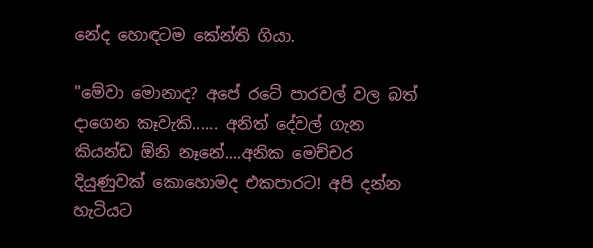නේද හොඳටම කේන්ති ගියා.

"මේවා මොනාද? අපේ රටේ පාරවල් වල බත් දාගෙන කෑවැකි...... අනිත් දේවල් ගැන කියන්ඩ ඕනි නෑනේ....අනික මෙච්චර දියුණුවක් කොහොමද එකපාරට! අපි දන්න හැටියට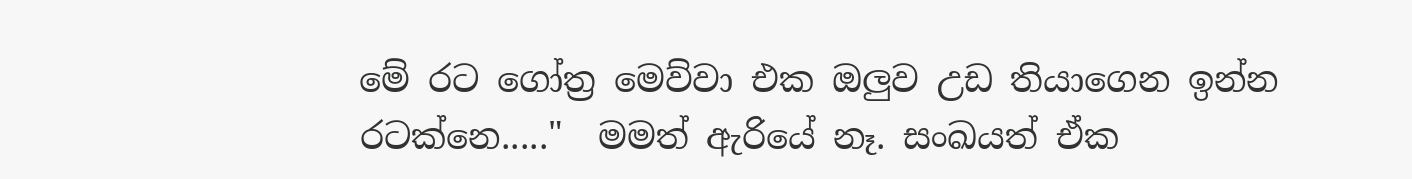මේ රට ‍ගෝත්‍ර මෙව්වා‍ එක ඔලුව උඩ තියාගෙන ඉන්න රටක්නෙ....."  මමත් ඇරියේ නෑ. සංඛයත් ඒක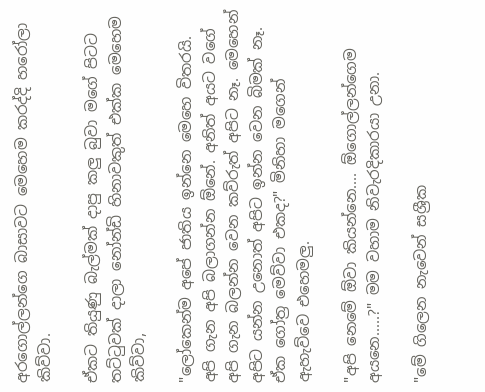අරගොල්ලන්ගෙ බාසාවට මෙහෙම කරද්දි හරෝලා කිව්වා.

ඒකට තියුණු බැල්මක් දාපු කලු බුවා මගේ පිටට තට්ටුවක් දාලා නෝන්ඩි හිනාවකුත් එක්ක මෙහෙම කිව්වා,

"ලෝකෙන්ම අපේ ජාතිය ඉන්නෙ මෙහෙ විතරයි. අපි ගැන අපි බලාගන්න ඕනේ. අනිත් අයට වගේ අපි ගැන බලන්න වෙන කව්රුත් අපිට නෑ. මෙහෙන් අපිට යන්න උනොත් අපිට ඉන්න වෙන බිමක් නෑ. ඒක ගෝත්‍ර මෙව්වා එකද?" මිනිහා මගෙන් ඇහැව්වෙ එහෙමලු.

"අපි නෙමේ ඕවා කියන්නෙ.... ඕගොල්ලන්ගෙම අයනෙ.....?" මම වහාම නිවැරදිකාරයා උනා.

"මේ ගිලෙන නැවෙන් සශ්‍රීක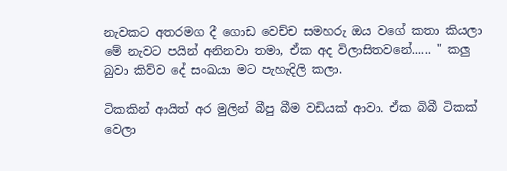නැවකට අතරමග දී ගොඩ වෙච්ච සමහරු ඔය වගේ කතා කියලා මේ නැවට පයින් අනිනවා තමා, ඒක අද විලාසිතවනේ...... " කලු බුවා කිව්ව දේ සංඛයා මට පැහැදිලි කලා.

ටිකකින් ආයිත් අර මුලින් බීපු බීම වඩියක් ආවා. ඒක බිබී ටිකක් වෙලා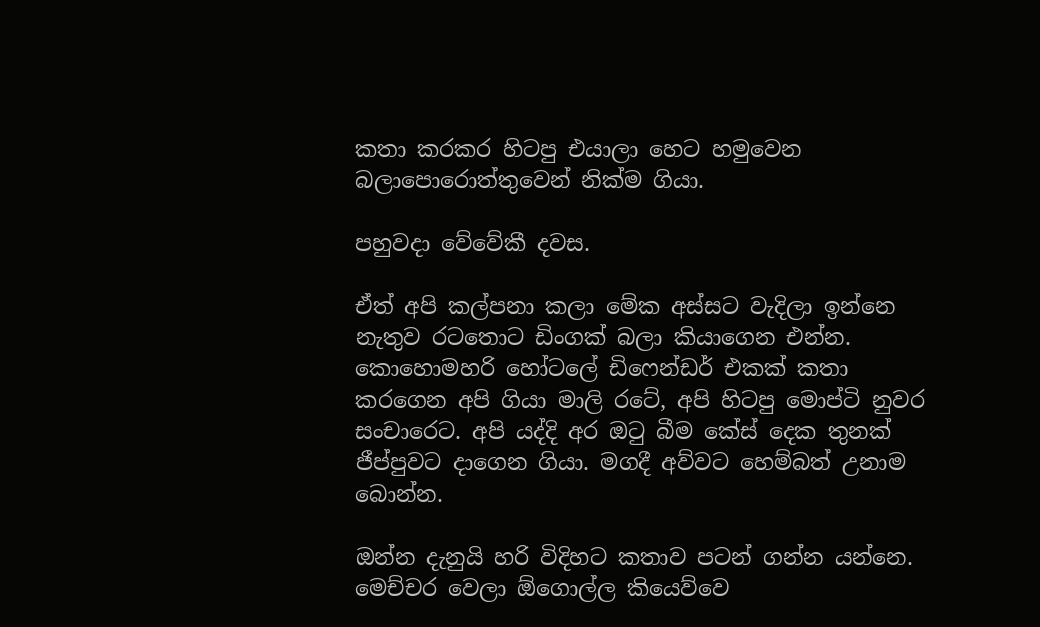කතා කරකර හිටපු එයාලා හෙට හමුවෙන බලාපොරොත්තුවෙන් නික්ම ගියා.

පහුවදා වේවේකී දවස.

ඒත් අපි කල්පනා කලා මේක අස්සට වැදිලා ඉන්නෙ නැතුව රටතොට ඩිංගක් බලා කියාගෙන එන්න. කොහොමහරි හෝටලේ ඩිෆෙන්ඩර් එකක් කතා කරගෙන අපි ගියා මාලි රටේ, අපි හිටපු මොප්ටි නුවර සංචාරෙට. අපි යද්දි අර ඔටු බීම කේස් දෙක තුනක් ජීප්පුවට දාගෙන ගියා. මගදී අව්වට හෙම්බත් උනාම බොන්න.

ඔන්න දැනුයි හරි විදිහට කතාව පටන් ගන්න යන්නෙ. මෙච්චර වෙලා ඕගොල්ල කියෙව්වෙ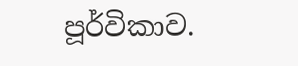පූර්විකාව.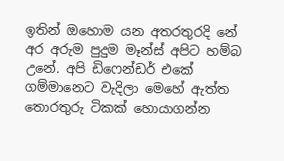ඉතින් ඔහොම යන අතරතුරදි නේ අර අරුම පුදුම මෑන්ස් අපිට හම්බ උනේ. අපි ඩිෆෙන්ඩර් එකේ ගම්මානෙට වැදිලා මෙහේ ඇත්ත තොරතුරු ටිකක් හොයාගන්න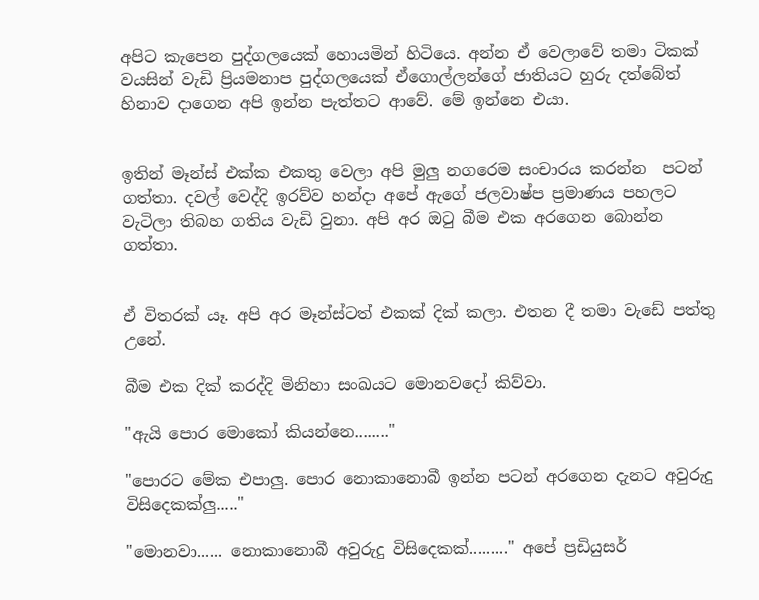අපිට කැපෙන පුද්ගලයෙක් හොයමින් හිටියෙ. අන්න ඒ වෙලාවේ තමා ටිකක් වයසින් වැඩි ප්‍රියමනාප පුද්ගලයෙක් ඒගොල්ලන්ගේ ජාතියට හුරු දත්බේත් හිනාව දාගෙන අපි ඉන්න පැත්තට ආවේ. මේ ඉන්නෙ එයා.


ඉතින් මෑන්ස් එක්ක එකතු වෙලා අපි මුලු නගරෙම සංචාරය කරන්න  පටන් ගත්තා. දවල් වෙද්දි ඉරව්ව හන්දා අපේ ඇගේ ජලවාෂ්ප ප්‍රමාණය පහලට වැටිලා තිබහ ගතිය වැඩි වුනා. අපි අර ඔටු බීම එක අරගෙන බොන්න ගත්තා.


ඒ විතරක් යෑ. අපි අර මෑන්ස්ටත් එකක් දික් කලා. එතන දී තමා වැඩේ පත්තු උනේ.

බීම එක දික් කරද්දි මිනිහා සංඛයට මොනවදෝ කිව්වා.

"ඇයි පොර මොකෝ කියන්නෙ........"

"පොරට මේක එපාලු. පොර නොකානොබී ඉන්න පටන් අරගෙන දැනට අවුරුදු විසිදෙකක්ලු....."

"මොනවා...... නොකානොබී අවුරුදු විසිදෙකක්........." අපේ ප්‍රඩියුසර්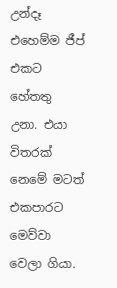උන්දෑ එහෙම්ම ජීප් එකට හේතතු උනා. එයා විතරක් නෙමේ මටත් එකපාරට මෙව්වා වෙලා ගියා.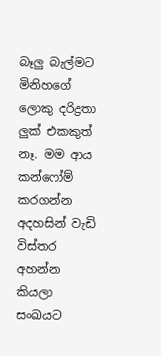බෑලු බැල්මට මිනිහගේ ලොකු දරිද්‍රතා ලුක් එකකුත් නෑ. මම ආය කන්ෆෝම් කරගන්න අදහසින් වැඩි විස්තර අහන්න කියලා සංඛයට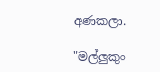අණකලා.

"මල්ලුකුං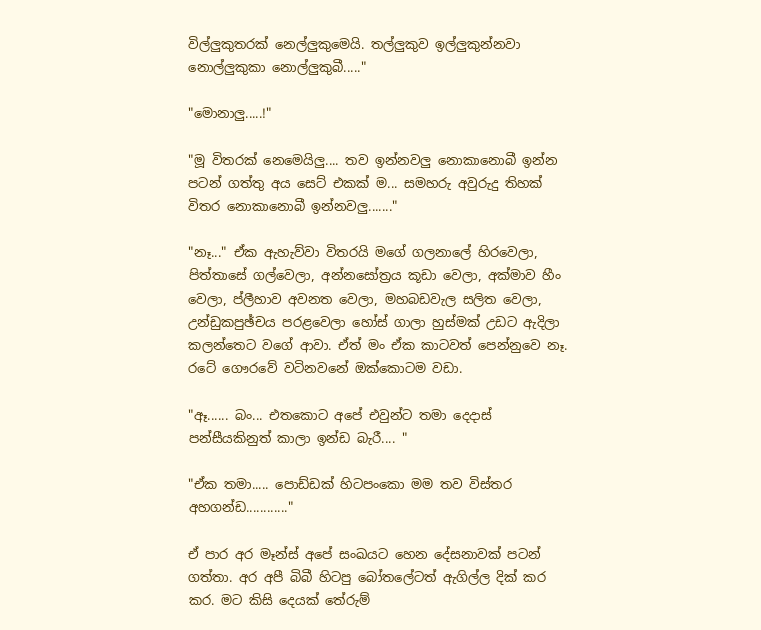විල්ලුකුතරක් නෙල්ලුකුමෙයි. තල්ලුකුව ඉල්ලුකුන්නවා නොල්ලුකුකා නොල්ලුකුබී....."

"මොනාලු.....!"

"මූ විතරක් නෙමෙයිලු.... තව ඉන්නවලු නොකානොබී ඉන්න පටන් ගත්තු අය සෙට් එකක් ම... සමහරු අවුරුදු තිහක් විතර නොකානොබී ඉන්නවලු......."

"නෑ..." ඒක ඇහැව්වා විතරයි මගේ ගලනාලේ හිරවෙලා, පිත්තාසේ ගල්වෙලා, අන්නසෝත්‍රය කූඩා වෙලා, අක්මාව හීං වෙලා, ප්ලීහාව අවනත වෙලා, මහබඩවැල සලිත වෙලා, උන්ඩුකපුඡ්චය පරළවෙලා හෝස් ගාලා හුස්මක් උඩට ඇදිලා කලන්තෙට වගේ ආවා. ඒත් මං ඒක කාටවත් පෙන්නුවෙ නෑ. රටේ ගෞරවේ වටිනවනේ ඔක්කොටම වඩා.

"ඈ...... බං... එතකොට අපේ එවුන්ට තමා දෙදාස් පන්සීයකිනුත් කාලා ඉන්ඩ බැරී.... "

"ඒක තමා..... පොඩ්ඩක් හිටපංකො මම තව විස්තර අහගන්ඩ............"

ඒ පාර අර මෑන්ස් අපේ සංඛයට හෙන දේසනාවක් පටන් ගත්තා. අර අපී බිබී හිටපු බෝතලේටත් ඇගිල්ල දික් කර කර. මට කිසි දෙයක් තේරුම්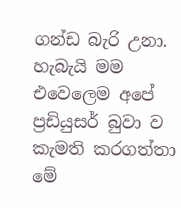ගන්ඩ බැරි උනා. හැබැයි මම එවෙලෙම අපේ ප්‍රඩියුසර් බුවා ව කැමති කරගත්තා මේ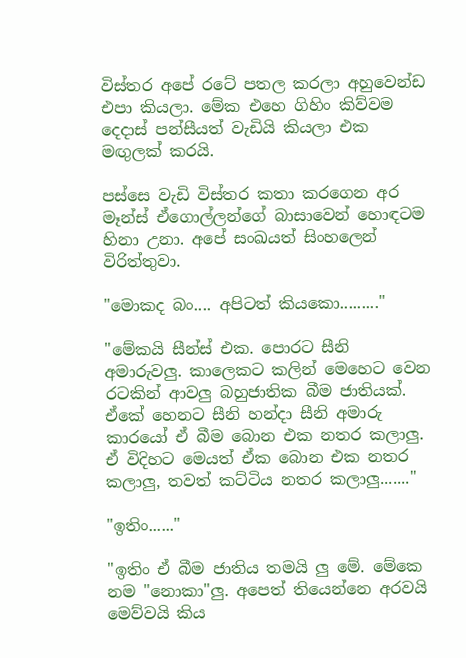විස්තර අපේ රටේ පතල කරලා අහුවෙන්ඩ එපා කියලා. මේක එහෙ ගිහිං කිව්වම දෙදාස් පන්සීයත් වැඩියි කියලා එක මඟුලක් කරයි.

පස්සෙ වැඩි විස්තර කතා කරගෙන අර මෑන්ස් ඒගොල්ලන්ගේ බාසාවෙන් හොඳටම හිනා උනා. අපේ සංඛයත් සිංහලෙන් විරිත්තුවා.

"මොකද බං.... අපිටත් කියකො........."

"මේකයි සීන්ස් එක. පොරට සීනි අමාරුවලු. කාලෙකට කලින් මෙහෙට වෙන රටකින් ආවලු බහුජාතික බීම ජාතියක්. ඒකේ හෙනට සීනි හන්දා සීනි අමාරු කාරයෝ ඒ බීම බොන එක නතර කලාලු. ඒ විදිහට මෙයත් ඒක බොන එක නතර කලාලු, තවත් කට්ටිය නතර කලාලු......."

"ඉතිං......"

"ඉතිං ඒ බීම ජාතිය තමයි ලු මේ. මේකෙ නම "නොකා"ලු. අපෙත් තියෙන්නෙ අරවයි මෙව්වයි කිය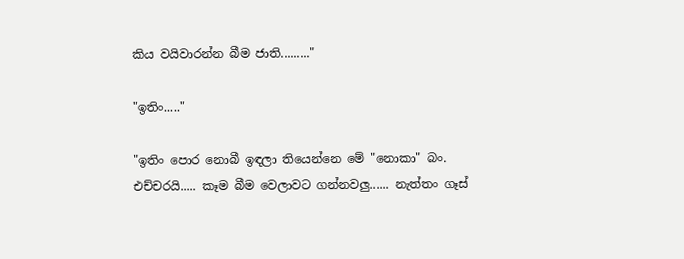කිය වයිවාරන්න බීම ජාති........."

"ඉතිං....."

"ඉතිං පොර නොබී ඉඳලා තියෙන්නෙ මේ "නොකා" බං. එච්චරයි..... කෑම බීම වෙලාවට ගන්නවලු...... නැත්තං ගෑස්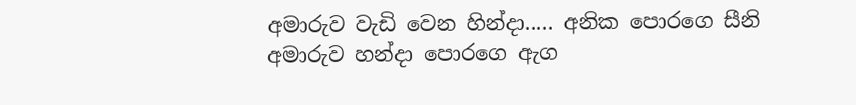අමාරුව වැඩි වෙන හින්දා..... අනික පොරගෙ සීනි අමාරුව හන්දා පොරගෙ ඇග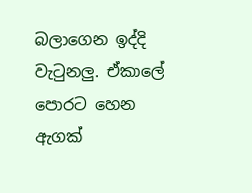බලාගෙන ඉද්දි වැටුනලු. ඒකාලේ පොරට හෙන ඇගක්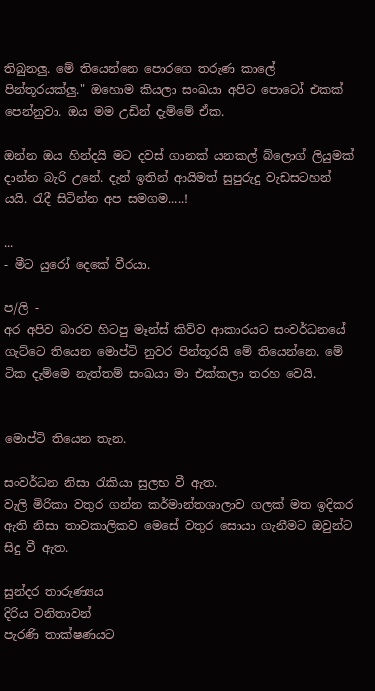තිබුනලු. මේ තියෙන්නෙ පොරගෙ තරුණ කාලේ පින්තූරයක්ලු." ඔහොම කියලා සංඛයා අපිට පොටෝ එකක් පෙන්නුවා. ඔය මම උඩින් දැම්මේ ඒක.

ඔන්න ඔය හින්දයි මට දවස් ගානක් යනකල් බ්ලොග් ලියුමක් දාන්න බැරි උනේ. දැන් ඉතින් ආයිමත් සුපුරුදු වැඩසටහන් යයි. රැදී සිටින්න අප සමගම.....!

...
- මීට යුරෝ දෙකේ වීරයා.

ප/ලි -
අර අපිව බාරව හිටපු මෑන්ස් කිව්ව ආකාරයට සංවර්ධනයේ ගැට්ටෙ තියෙන මොප්ටි නුවර පින්තූරයි මේ තියෙන්නෙ. මේ ටික දැම්මෙ නැත්තම් සංඛයා මා එක්කලා තරහ වෙයි.


මොප්ටි තියෙන තැන.

සංවර්ධන නිසා රැකියා සුලභ වී ඇත.
වැලි මිරිකා වතුර ගන්න කර්මාන්තශාලාව ගලක් මත ඉදිකර ඇති නිසා තාවකාලිකව මෙසේ වතුර සොයා ගැනීමට ඔවුන්ට සිදු වී ඇත.

සුන්දර තාරුණ්‍යය
දිරිය වනිතාවන්
පැරණි තාක්ෂණයට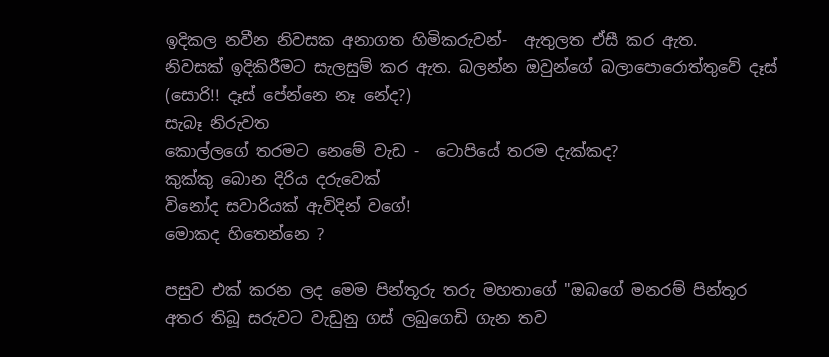ඉදිකල නවීන නිවසක අනාගත හිමිකරුවන්-  ඇතුලත ඒසී කර ඇත.
නිවසක් ඉදිකිරීමට සැලසුම් කර ඇත. බලන්න ඔවුන්ගේ බලාපොරොත්තුවේ දෑස් (සොරි!! දෑස් පේන්නෙ නෑ නේද?)
සැබෑ නිරුවත
කොල්ලගේ තරමට නෙමේ වැඩ -  ටොපියේ තරම දැක්කද?
කුක්කු බොන දිරිය දරුවෙක්
විනෝද සවාරියක් ඇවිදින් වගේ!
මොකද හිතෙන්නෙ ?

පසුව එක් කරන ලද මෙම පින්තූරු තරු මහතාගේ "ඔබගේ මනරම් පින්තූර අතර තිබූ සරුවට වැඩුනු ගස් ලබුගෙඩි ගැන තව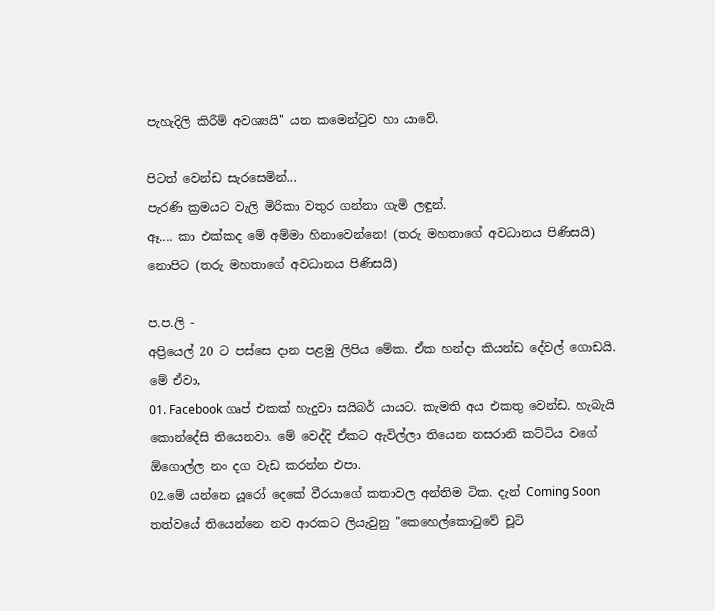පැහැදිලි කිරීම් අවශ්‍යයි'' යන කමෙන්ටුව හා යාවේ.

පිටත් වෙන්ඩ සැරසෙමින්...
පැරණි ක්‍රමයට වැලි මිරිකා වතුර ගන්නා ගැමි ලඳුන්.
ඈ.... කා එක්කද මේ අම්මා හිනාවෙන්නෙ! (තරු මහතාගේ අවධානය පිණිසයි)
නොපිට (තරු මහතාගේ අවධානය පිණිසයි)

ප.ප.ලි -
අප්‍රියෙල් 20 ට පස්සෙ දාන පළමු ලිපිය මේක. ඒක හන්දා කියන්ඩ දේවල් ගොඩයි. මේ ඒවා,
01. Facebook ගෘප් එකක් හැදුවා සයිබර් යායට. කැමති අය එකතු වෙන්ඩ. හැබැයි කොන්දේසි තියෙනවා. මේ වෙද්දි ඒකට ඇවිල්ලා තියෙන නසරානි කට්ටිය වගේ ඕගොල්ල නං දග වැඩ කරන්න එපා.
02.මේ යන්නෙ යූරෝ දෙකේ වීරයාගේ කතාවල අන්තිම ටික. දැන් Coming Soon තත්වයේ තියෙන්නෙ නව ආරකට ලියැවුනු "කෙහෙල්කොටුවේ චූටි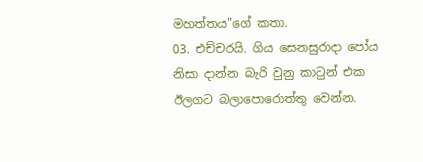මහත්තය"ගේ කතා.
03. එච්චරයි. ගිය සෙනසුරාදා පෝය නිසා දාන්න බැරි වුනු කාටුන් එක ඊලගට බලාපොරොත්තු වෙන්න.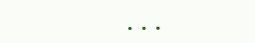...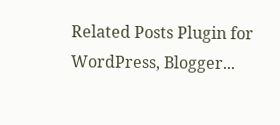Related Posts Plugin for WordPress, Blogger...